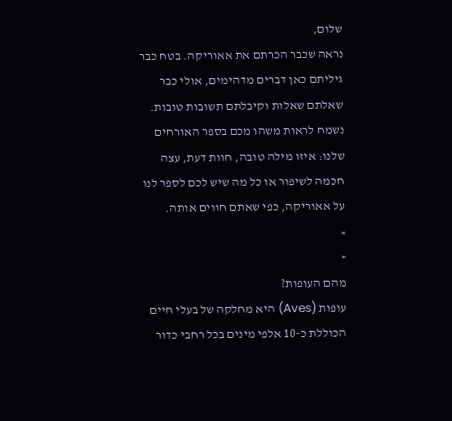שלום,
נראה שכבר הכרתם את אאוריקה. בטח כבר גיליתם כאן דברים מדהימים, אולי כבר שאלתם שאלות וקיבלתם תשובות טובות.
נשמח לראות משהו מכם בספר האורחים שלנו: איזו מילה טובה, חוות דעת, עצה חכמה לשיפור או כל מה שיש לכם לספר לנו על אאוריקה, כפי שאתם חווים אותה.
»
«
מהם העופות?
עופות (Aves) היא מחלקה של בעלי חיים הכוללת כ-10 אלפי מינים בכל רחבי כדור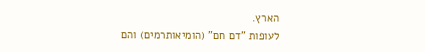הארץ.
לעופות "דם חם" (הומיאותרמים) והם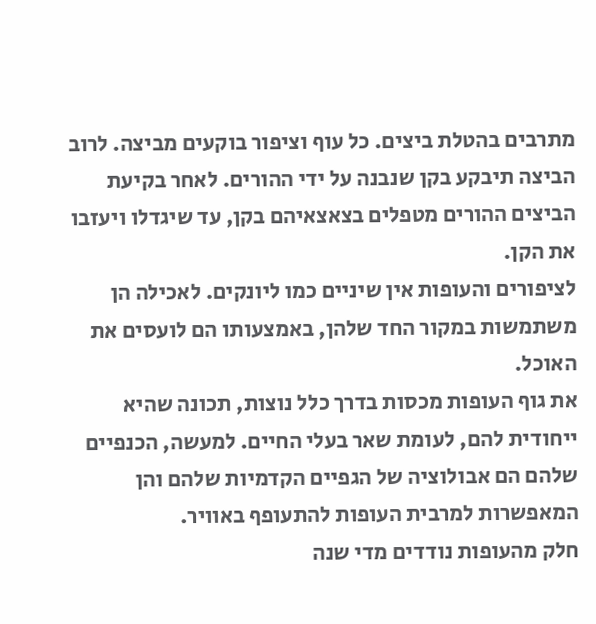מתרבים בהטלת ביצים. כל עוף וציפור בוקעים מביצה. לרוב הביצה תיבקע בקן שנבנה על ידי ההורים. לאחר בקיעת הביצים ההורים מטפלים בצאצאיהם בקן, עד שיגדלו ויעזבו את הקן.
לציפורים והעופות אין שיניים כמו ליונקים. לאכילה הן משתמשות במקור החד שלהן, באמצעותו הם לועסים את האוכל.
את גוף העופות מכסות בדרך כלל נוצות, תכונה שהיא ייחודית להם, לעומת שאר בעלי החיים. למעשה, הכנפיים שלהם הם אבולוציה של הגפיים הקדמיות שלהם והן המאפשרות למרבית העופות להתעופף באוויר.
חלק מהעופות נודדים מדי שנה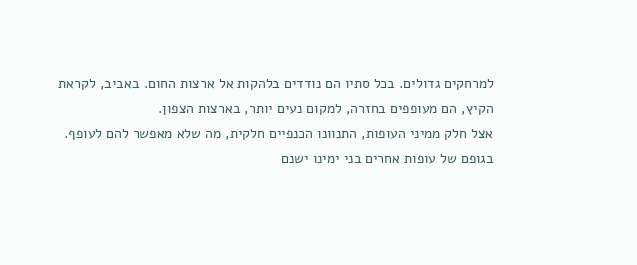למרחקים גדולים. בכל סתיו הם נודדים בלהקות אל ארצות החום. באביב, לקראת הקיץ, הם מעופפים בחזרה, למקום נעים יותר, בארצות הצפון.
אצל חלק ממיני העופות, התנוונו הכנפיים חלקית, מה שלא מאפשר להם לעופף.
בגופם של עופות אחרים בני ימינו ישנם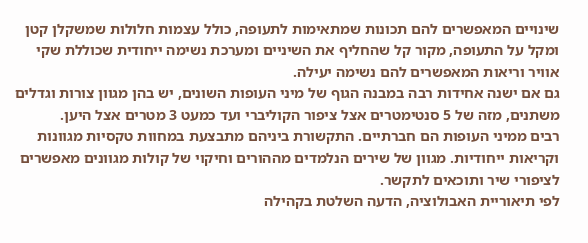שינויים המאפשרים להם תכונות שמתאימות לתעופה, כולל עצמות חלולות שמשקלן קטן ומקל על התעופה, מקור קל שהחליף את השיניים ומערכת נשימה ייחודית שכוללת שקי אוויר וריאות המאפשרים להם נשימה יעילה.
גם אם ישנה אחידות רבה במבנה הגוף של מיני העופות השונים, יש בהן מגוון צורות וגדלים משתנים, מזה של 5 סנטימטרים אצל ציפור הקוליברי ועד כמעט 3 מטרים אצל היען.
רבים ממיני העופות הם חברתיים. התקשורת ביניהם מתבצעת במחוות טקסיות מגוונות וקריאות ייחודיות. מגוון של שירים הנלמדים מההורים וחיקוי של קולות מגוונים מאפשרים לציפורי שיר ותוכאים לתקשר.
לפי תיאוריית האבולוציה, הדעה השלטת בקהילה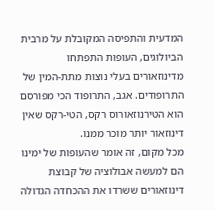המדעית והתפיסה המקובלת על מרבית הביולוגים, העופות התפתחו מדינוזאורים בעלי נוצות מתת-המין של התרופודים. אגב, התרופוד הכי מפורסם הוא הטירנוזאורוס רקס, הטי-רקס שאין דינוזאור יותר מוכר ממנו.
מכל מקום, זה אומר שהעופות של ימינו הם למעשה אבולוציה של קבוצת דינוזאורים ששרדו את ההכחדה הגדולה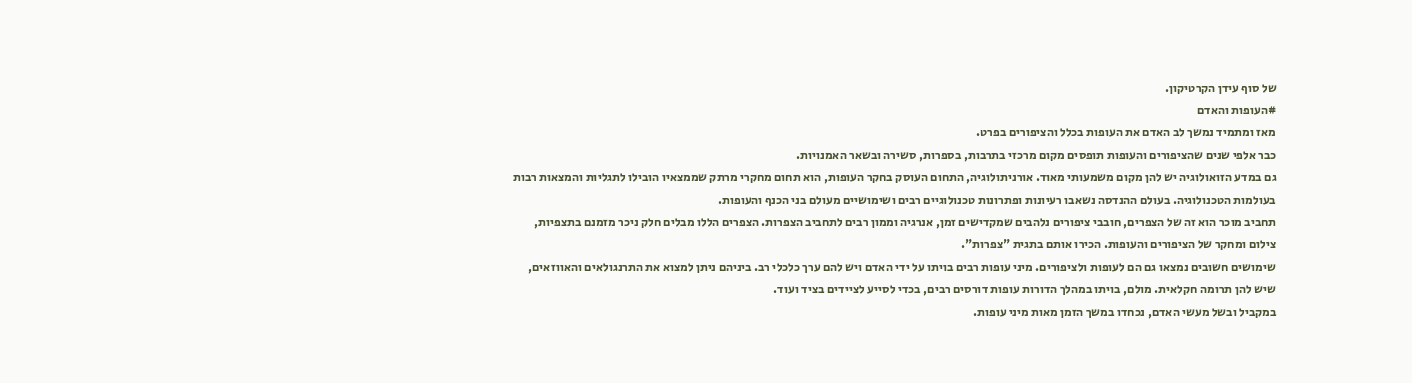של סוף עידן הקרטיקון.
#העופות והאדם
מאז ומתמיד נמשך לב האדם את העופות בכלל והציפורים בפרט.
כבר אלפי שנים שהציפורים והעופות תופסים מקום מרכזי בתרבות, בספרות, סשירה ובשאר האמנויות.
גם במדע הזואולוגיה יש להן מקום משמעותי מאוד. אורניתולוגיה, התחום העוסק בחקר העופות, הוא תחום מחקרי מרתק שממצאיו הובילו לתגליות והמצאות רבות בעולמות הטכנולוגיה. בעולם ההנדסה נשאבו רעיונות ופתרונות טכנולוגיים רבים ושימושיים מעולם בני הכנף והעופות.
תחביב מוכר הוא זה של הצפרים, חובבי ציפורים נלהבים שמקדישים זמן, אנרגיה וממון רבים לתחביב הצפרות. הצפרים הללו מבלים חלק ניכר מזמנם בתצפיות, צילום ומחקר של הציפורים והעופות. הכירו אותם בתגית "צפרות".
שימושים חשובים נמצאו גם הם לעופות ולציפורים. מיני עופות רבים בויתו על ידי האדם ויש להם ערך כלכלי רב. ביניהם ניתן למצוא את התרנגולאים והאווזאים, שיש להן תרומה חקלאית. מולם, בויתו במהלך הדורות עופות דורסים רבים, בכדי לסייע לציידים בציד ועוד.
במקביל ובשל מעשי האדם, נכחדו במשך הזמן מאות מיני עופות.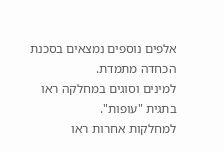אלפים נוספים נמצאים בסכנת הכחדה מתמדת.
למינים וסוגים במחלקה ראו בתגית "עופות".
למחלקות אחרות ראו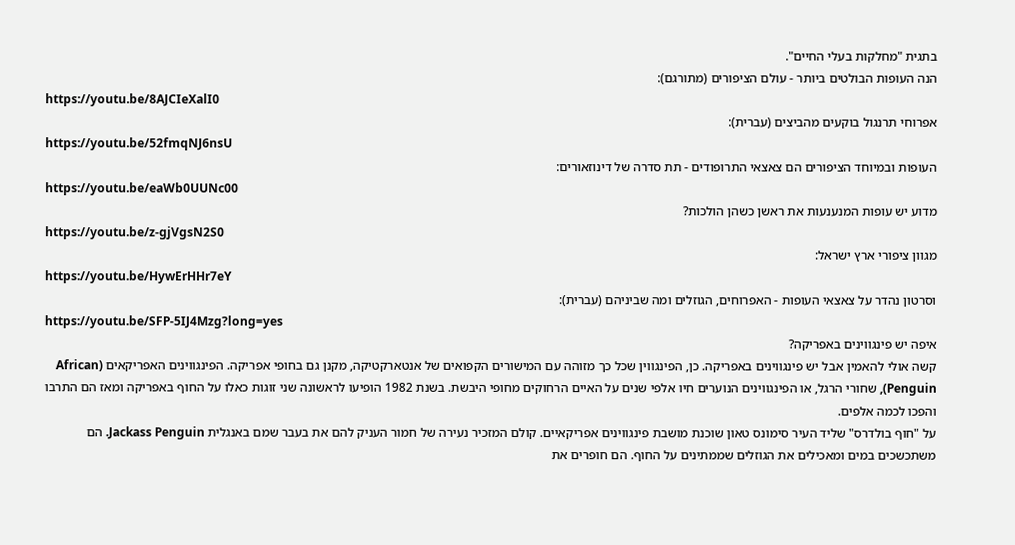בתגית "מחלקות בעלי החיים".
הנה העופות הבולטים ביותר - עולם הציפורים (מתורגם):
https://youtu.be/8AJCIeXalI0
אפרוחי תרנגול בוקעים מהביצים (עברית):
https://youtu.be/52fmqNJ6nsU
העופות ובמיוחד הציפורים הם צאצאי התרופודים - תת סדרה של דינוזאורים:
https://youtu.be/eaWb0UUNc00
מדוע יש עופות המנענעות את ראשן כשהן הולכות?
https://youtu.be/z-gjVgsN2S0
מגוון ציפורי ארץ ישראל:
https://youtu.be/HywErHHr7eY
וסרטון נהדר על צאצאי העופות - האפרוחים, הגוזלים ומה שביניהם (עברית):
https://youtu.be/SFP-5IJ4Mzg?long=yes
איפה יש פינגווינים באפריקה?
קשה אולי להאמין אבל יש פינגווינים באפריקה. כן, הפינגווין שכל כך מזוהה עם המישורים הקפואים של אנטארקטיקה, מקנן גם בחופי אפריקה. הפינגווינים האפריקאים (African Penguin), שחורי הרגל, או הפינגווינים הנוערים חיו אלפי שנים על האיים הרחוקים מחופי היבשת. בשנת 1982 הופיעו לראשונה שני זוגות כאלו על החוף באפריקה ומאז הם התרבו והפכו לכמה אלפים.
על "חוף בולדרס" שליד העיר סימונס טאון שוכנת מושבת פינגווינים אפריקאיים. קולם המזכיר נעירה של חמור העניק להם את בעבר שמם באנגלית Jackass Penguin. הם משתכשכים במים ומאכילים את הגוזלים שממתינים על החוף. הם חופרים את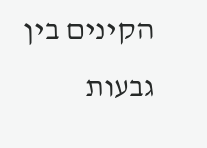הקינים בין גבעות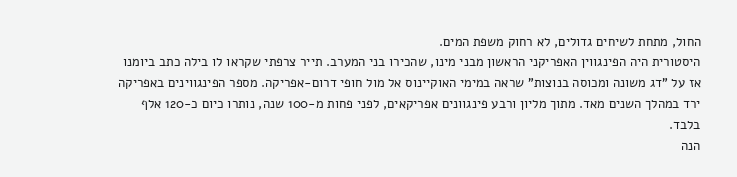החול, מתחת לשיחים גדולים, לא רחוק משפת המים.
היסטורית היה הפינגווין האפריקני הראשון מבני מינו, שהכירו בני המערב. תייר צרפתי שקראו לו בילה כתב ביומנו אז על "דג משונה ומכוסה בנוצות" שראה במימי האוקיינוס אל מול חופי דרום-אפריקה. מספר הפינגווינים באפריקה ירד במהלך השנים מאד. מתוך מליון ורבע פינגוונים אפריקאים, לפני פחות מ-100 שנה, נותרו כיום כ-120 אלף בלבד.
הנה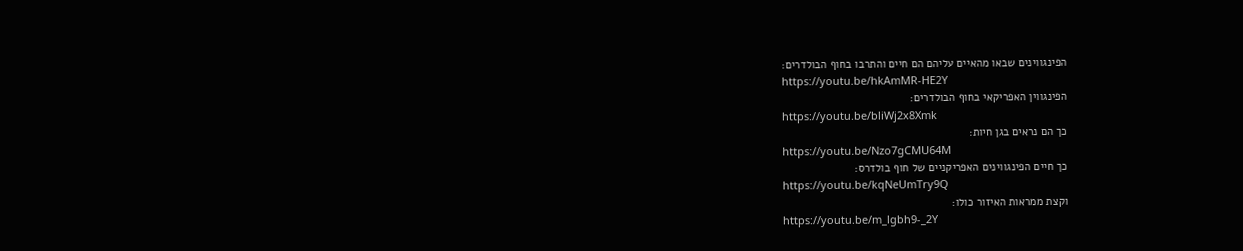הפינגווינים שבאו מהאיים עליהם הם חיים והתרבו בחוף הבולדרים:
https://youtu.be/hkAmMR-HE2Y
הפינגווין האפריקאי בחוף הבולדרים:
https://youtu.be/bliWj2x8Xmk
כך הם נראים בגן חיות:
https://youtu.be/Nzo7gCMU64M
כך חיים הפינגווינים האפריקניים של חוף בולדרס:
https://youtu.be/kqNeUmTry9Q
וקצת ממראות האיזור כולו:
https://youtu.be/m_lgbh9-_2Y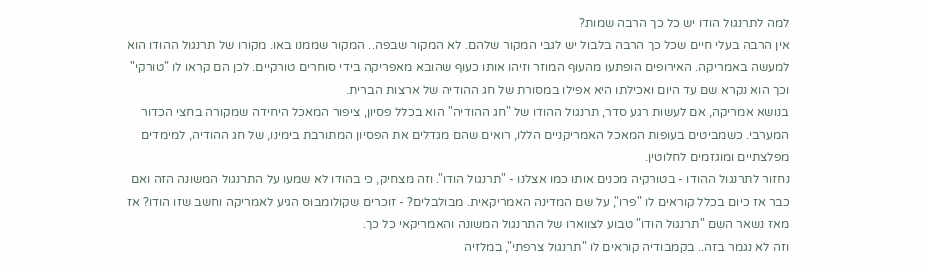למה לתרנגול הודו יש כל כך הרבה שמות?
אין הרבה בעלי חיים שכל כך הרבה בלבול יש לגבי המקור שלהם. לא המקור שבפה.. המקור שממנו באו. מקורו של תרנגול ההודו הוא למעשה באמריקה. האירופים הופתעו מהעוף המוזר וזיהו אותו כעוף שהובא מאפריקה בידי סוחרים טורקיים. לכן הם קראו לו "טורקי" וכך הוא נקרא שם עד היום ואכילתו היא אפילו במסורת של חג ההודיה של ארצות הברית.
בנושא אמריקה, אם לעשות רגע סדר, תרנגול ההודו של "חג ההודיה" הוא בכלל פסיון, ציפור המאכל היחידה שמקורה בחצי הכדור המערבי. כשמביטים בעופות המאכל האמריקניים הללו, רואים שהם מגדלים את הפסיון המתורבת בימינו, של חג ההודיה, למימדים מפלצתיים ומוגזמים לחלוטין.
נחזור לתרנגול ההודו - בטורקיה מכנים אותו כמו אצלנו - "תרנגול הודו". וזה מצחיק, כי בהודו לא שמעו על התרנגול המשונה הזה ואם כבר אז כיום בכלל קוראים לו "פרו", על שם המדינה האמריקאית. מבולבלים? - זוכרים שקולומבוס הגיע לאמריקה וחשב שזו הודו? אז מאז נשאר השם "תרנגול הודו" טבוע לצווארו של התרנגול המשונה והאמריקאי כל כך.
וזה לא נגמר בזה.. בקמבודיה קוראים לו "תרנגול צרפתי", במלזיה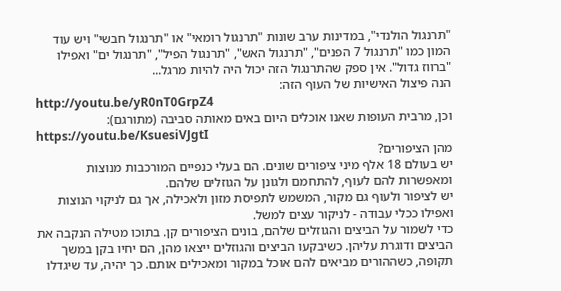"תרנגול הולנדי", במדינות ערב שונות "תרנגול רומאי" או "תרנגול חבשי" ויש עוד המון כמו "תרנגול 7 הפנים", "תרנגול האש", "תרנגול הפיל", "תרנגול ים" ואפילו "ברווז גדול". אין ספק שהתרנגול הזה יכול היה להיות מרגל...
הנה פיצול האישיות של העוף הזה:
http://youtu.be/yR0nT0GrpZ4
וכן, מרבית העופות שאנו אוכלים היום באים מאותה סביבה (מתורגם):
https://youtu.be/KsuesiVJgtI
מהן הציפורים?
יש בעולם 18 אלף מיני ציפורים שונים. הם בעלי כנפיים המורכבות מנוצות ומאפשרות להם לעוף, להתחמם ולגונן על הגוזלים שלהם.
יש לציפור ולעוף גם מקור, המשמש לתפיסת מזון ולאכילה, אך גם לניקוי הנוצות ואפילו ככלי עבודה - לניקור עצים למשל.
כדי לשמור על הביצים והגוזלים שלהם, בונים הציפורים קן. בתוכו מטילה הנקבה את הביצים ודוגרת עליהן. כשיבקעו הביצים והגוזלים ייצאו מהן, הם יחיו בקן במשך תקופה, כשההורים מביאים להם אוכל במקור ומאכילים אותם. כך יהיה, עד שיגדלו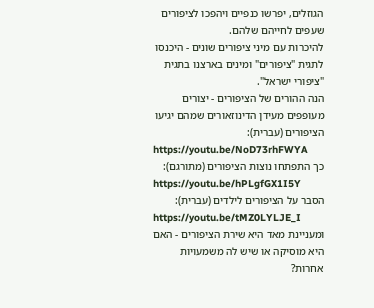הגוזלים, יפרשו כנפיים ויהפכו לציפורים שעפים לחייהם שלהם.
להיכרות עם מיני ציפורים שונים - היכנסו לתגית "ציפורים" ומינים בארצנו בתגית "ציפורי ישראל".
הנה ההורים של הציפורים - יצורים מעופפים מעידן הדינוזאורים שמהם יגיעו הציפורים (עברית):
https://youtu.be/NoD73rhFWYA
כך התפתחו נוצות הציפורים (מתורגם):
https://youtu.be/hPLgfGX1I5Y
הסבר על הציפורים לילדים (עברית):
https://youtu.be/tMZ0LYLJE_I
ומעניינת מאד היא שירת הציפורים - האם היא מוסיקה או שיש לה משמעויות אחרות?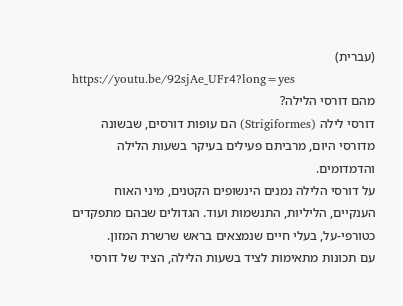(עברית)
https://youtu.be/92sjAe_UFr4?long=yes
מהם דורסי הלילה?
דורסי לילה (Strigiformes) הם עופות דורסים, שבשונה מדורסי היום, מרביתם פעילים בעיקר בשעות הלילה והדמדומים.
על דורסי הלילה נמנים הינשופים הקטנים, מיני האוח הענקיים, הליליות, התנשמות ועוד. הגדולים שבהם מתפקדים כטורפי-על, בעלי חיים שנמצאים בראש שרשרת המזון.
עם תכונות מתאימות לציד בשעות הלילה, הציד של דורסי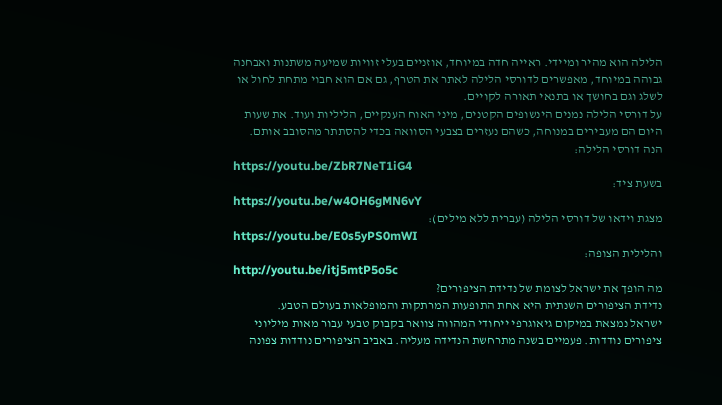הלילה הוא מהיר ומיידי. ראייה חדה במיוחד, אוזניים בעלי זוויות שמיעה משתנות ואבחנה גבוהה במיוחד, מאפשרים לדורסי הלילה לאתר את הטרף, גם אם הוא חבוי מתחת לחול או לשלג וגם בחושך או בתנאי תאורה לקויים.
על דורסי הלילה נמנים הינשופים הקטנים, מיני האוח הענקיים, הליליות ועוד. את שעות היום הם מעבירים במנוחה, כשהם נעזרים בצבעי הסוואה בכדי להסתתר מהסובב אותם.
הנה דורסי הלילה:
https://youtu.be/ZbR7NeT1iG4
בשעת ציד:
https://youtu.be/w4OH6gMN6vY
מצגת וידאו של דורסי הלילה (עברית ללא מילים):
https://youtu.be/E0s5yPS0mWI
והלילית הצופה:
http://youtu.be/itj5mtP5o5c
מה הופך את ישראל לצומת של נדידת הציפורים?
נדידת הציפורים השנתית היא אחת התופעות המרתקות והמופלאות בעולם הטבע.
ישראל נמצאת במיקום גיאוגרפי ייחודי המהווה צוואר בקבוק טבעי עבור מאות מיליוני ציפורים נודדות. פעמיים בשנה מתרחשת הנדידה מעליה. באביב הציפורים נודדות צפונה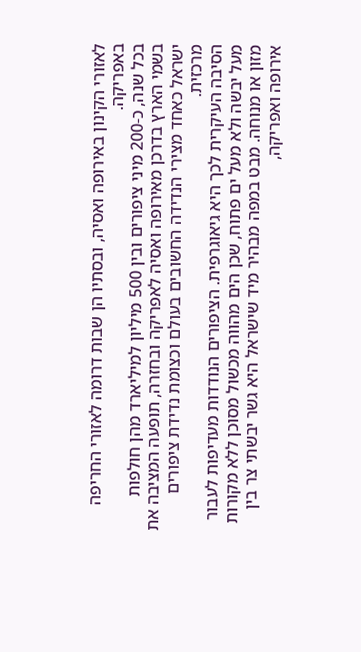לאזורי הקינון באירופה ואסיה, ובסתיו הן שבות דרומה לאזורי החריפה באפריקה.
בכל שנה, כ-200 מיני ציפורים ובין 500 מיליון למיליארד מהן חולפות בשמי הארץ בדרכן מאירופה ואסיה לאפריקה ובחזרה, תופעה המציבה את ישראל כאחד מצירי הנדידה החשובים בעולם וכצומת נדידת ציפורים מרכזית.
הסיבה העיקרית לכך היא גיאוגרפית. הציפורים הנודדות מעדיפות לעבור מעל יבשה ולא מעל ים פתוח, שכן הים מהווה מכשול מסוכן ללא מקורות מזון או מנוחה. מבט במפה מבהיר מיד שישראל היא גשר יבשתי צר בין אירופה ואפריקה,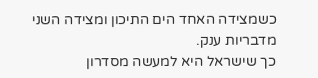כשמצידה האחד הים התיכון ומצידה השני מדבריות ענק.
כך שישראל היא למעשה מסדרון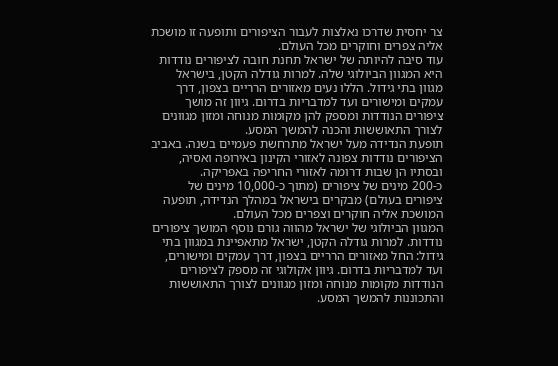צר יחסית שדרכו נאלצות לעבור הציפורים ותופעה זו מושכת אליה צפרים וחוקרים מכל העולם.
עוד סיבה להיותה של ישראל תחנת חובה לציפורים נודדות היא המגוון הביולוגי שלה. למרות גודלה הקטן, בישראל מגוון בתי גידול. הללו נעים מאזורים הרריים בצפון, דרך עמקים ומישורים ועד למדבריות בדרום. גיוון זה מושך ציפורים הנודדות ומספק להן מקומות מנוחה ומזון מגוונים לצורך התאוששות והכנה להמשך המסע.
תופעת הנדידה מעל ישראל מתרחשת פעמיים בשנה. באביב הציפורים נודדות צפונה לאזורי הקינון באירופה ואסיה, ובסתיו הן שבות דרומה לאזורי החריפה באפריקה.
כ-200 מינים של ציפורים (מתוך כ-10,000 מינים של ציפורים בעולם) מבקרים בישראל במהלך הנדידה, תופעה המושכת אליה חוקרים וצפרים מכל העולם.
המגוון הביולוגי של ישראל מהווה גורם נוסף המושך ציפורים נודדות. למרות גודלה הקטן, ישראל מתאפיינת במגוון בתי גידול: החל מאזורים הרריים בצפון, דרך עמקים ומישורים, ועד למדבריות בדרום. גיוון אקולוגי זה מספק לציפורים הנודדות מקומות מנוחה ומזון מגוונים לצורך התאוששות והתכוננות להמשך המסע.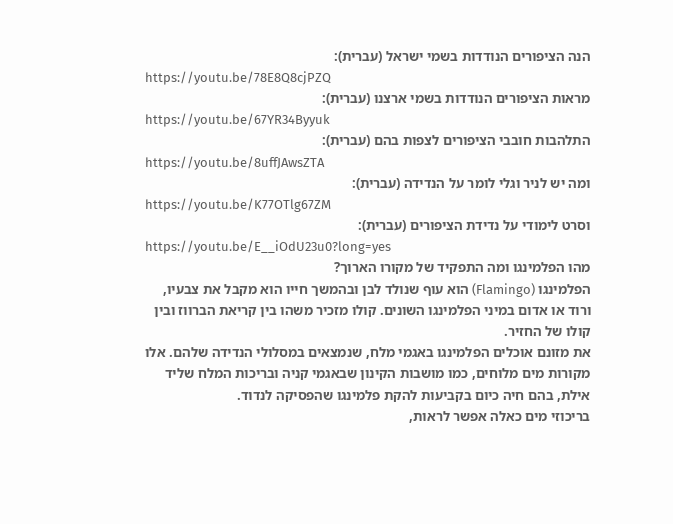הנה הציפורים הנודדות בשמי ישראל (עברית):
https://youtu.be/78E8Q8cjPZQ
מראות הציפורים הנודדות בשמי ארצנו (עברית):
https://youtu.be/67YR34Byyuk
התלהבות חובבי הציפורים לצפות בהם (עברית):
https://youtu.be/8uffJAwsZTA
ומה יש לניר וגלי לומר על הנדידה (עברית):
https://youtu.be/K77OTlg67ZM
וסרט לימודי על נדידת הציפורים (עברית):
https://youtu.be/E__iOdU23u0?long=yes
מהו הפלמינגו ומה התפקיד של מקורו הארוך?
הפלמינגו (Flamingo) הוא עוף שנולד לבן ובהמשך חייו הוא מקבל את צבעיו, ורוד או אדום במיני הפלמינגו השונים. קולו מזכיר משהו בין קריאת הברווז ובין קולו של החזיר.
את מזונם אוכלים הפלמינגו באגמי מלח, שנמצאים במסלולי הנדידה שלהם. אלו מקורות מים מלוחים, כמו מושבות הקינון שבאגמי קניה ובריכות המלח שליד אילת, בהם חיה כיום בקביעות להקת פלמינגו שהפסיקה לנדוד.
בריכוזי מים כאלה אפשר לראות,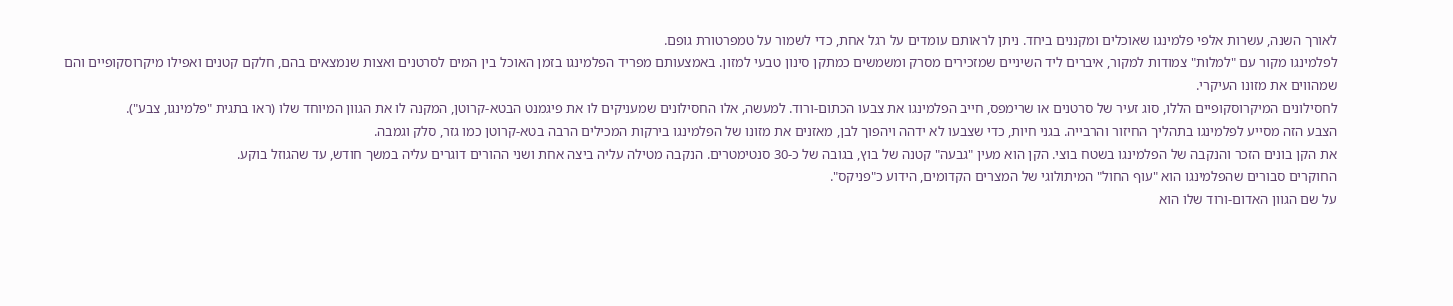לאורך השנה, עשרות אלפי פלמינגו שאוכלים ומקננים ביחד. ניתן לראותם עומדים על רגל אחת, כדי לשמור על טמפרטורת גופם.
לפלמינגו מקור עם "למלות" צמודות למקור, איברים ליד השיניים שמזכירים מסרק ומשמשים כמתקן סינון טבעי למזון. באמצעותם מפריד הפלמינגו בזמן האוכל בין המים לסרטנים ואצות שנמצאים בהם, חלקם קטנים ואפילו מיקרוסקופיים והם שמהווים את מזונו העיקרי.
לחסילונים המיקרוסקופיים הללו, סוג זעיר של סרטנים או שרימפס, חייב הפלמינגו את צבעו הכתום-ורוד. למעשה, אלו החסילונים שמעניקים לו את פיגמנט הבטא-קרוטן, המקנה לו את הגוון המיוחד שלו (ראו בתגית "פלמינגו, צבע").
הצבע הזה מסייע לפלמינגו בתהליך החיזור והרבייה. בגני חיות, כדי שצבעו לא ידהה ויהפוך לבן, מאזנים את מזונו של הפלמינגו בירקות המכילים הרבה בטא-קרוטן כמו גזר, סלק וגמבה.
את הקן בונים הזכר והנקבה של הפלמינגו בשטח בוצי. הקן הוא מעין "גבעה" קטנה של בוץ, בגובה של כ-30 סנטימטרים. הנקבה מטילה עליה ביצה אחת ושני ההורים דוגרים עליה במשך חודש, עד שהגוזל בוקע.
החוקרים סבורים שהפלמינגו הוא "עוף החול" המיתולוגי של המצרים הקדומים, הידוע כ"פניקס".
על שם הגוון האדום-ורוד שלו הוא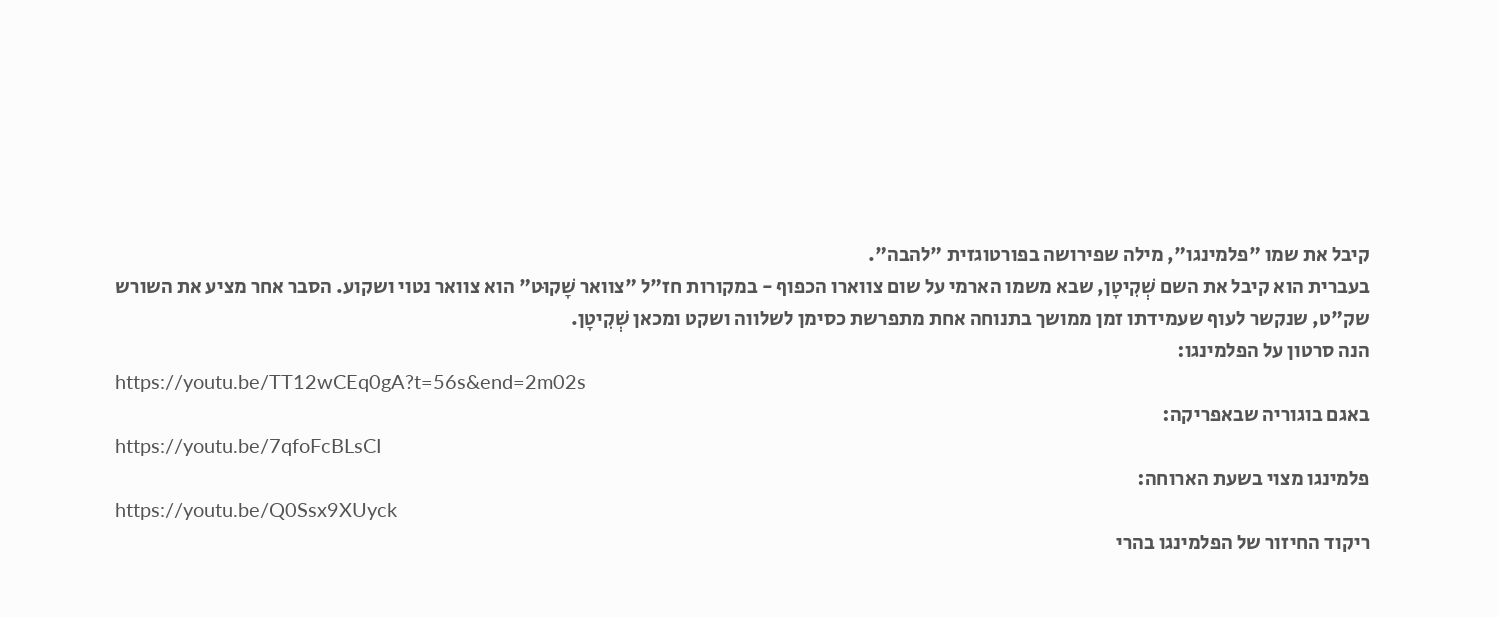קיבל את שמו "פלמינגו", מילה שפירושה בפורטוגזית "להבה".
בעברית הוא קיבל את השם שְׁקִיטָן, שבא משמו הארמי על שום צווארו הכפוף - במקורות חז"ל "צוואר שָׁקוּט" הוא צוואר נטוי ושקוע. הסבר אחר מציע את השורש שק"ט, שנקשר לעוף שעמידתו זמן ממושך בתנוחה אחת מתפרשת כסימן לשלווה ושקט ומכאן שְׁקִיטָן.
הנה סרטון על הפלמינגו:
https://youtu.be/TT12wCEq0gA?t=56s&end=2m02s
באגם בוגוריה שבאפריקה:
https://youtu.be/7qfoFcBLsCI
פלמינגו מצוי בשעת הארוחה:
https://youtu.be/Q0Ssx9XUyck
ריקוד החיזור של הפלמינגו בהרי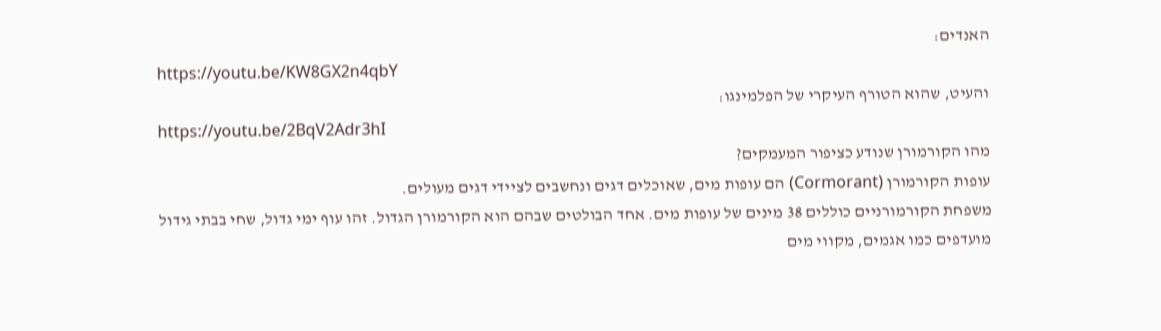האנדים:
https://youtu.be/KW8GX2n4qbY
והעיט, שהוא הטורף העיקרי של הפלמינגו:
https://youtu.be/2BqV2Adr3hI
מהו הקורמורן שנודע כציפור המעמקים?
עופות הקורמורן (Cormorant) הם עופות מים, שאוכלים דגים ונחשבים לציידי דגים מעולים.
משפחת הקורמורניים כוללים 38 מינים של עופות מים. אחד הבולטים שבהם הוא הקורמורן הגדול. זהו עוף ימי גדול, שחי בבתי גידול מועדפים כמו אגמים, מקווי מים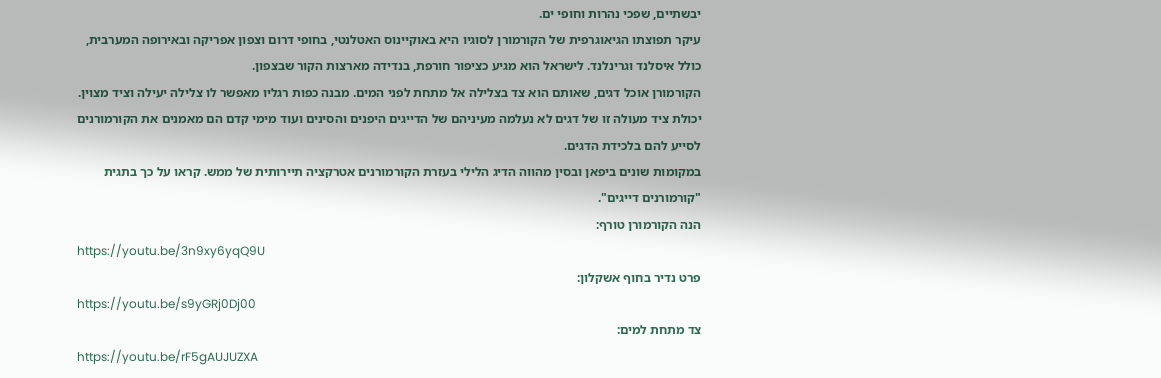יבשתיים, שפכי נהרות וחופי ים.
עיקר תפוצתו הגיאוגרפית של הקורמורן לסוגיו היא באוקיינוס האטלנטי, בחופי דרום וצפון אפריקה ובאירופה המערבית, כולל איסלנד וגרינלנד. לישראל הוא מגיע כציפור חורפת, בנדידה מארצות הקור שבצפון.
הקורמורן אוכל דגים, שאותם הוא צד בצלילה אל מתחת לפני המים. מבנה כפות רגליו מאפשר לו צלילה יעילה וציד מצוין.
יכולת ציד מעולה זו של דגים לא נעלמה מעיניהם של הדייגים היפנים והסינים ועוד מימי קדם הם מאמנים את הקורמורנים לסייע להם בלכידת הדגים.
במקומות שונים ביפאן ובסין מהווה הדיג הלילי בעזרת הקורמורנים אטרקציה תיירותית של ממש. קראו על כך בתגית "קורמורנים דייגים".
הנה הקורמורן טורף:
https://youtu.be/3n9xy6yqQ9U
פרט נדיר בחוף אשקלון:
https://youtu.be/s9yGRj0Dj00
צד מתחת למים:
https://youtu.be/rF5gAUJUZXA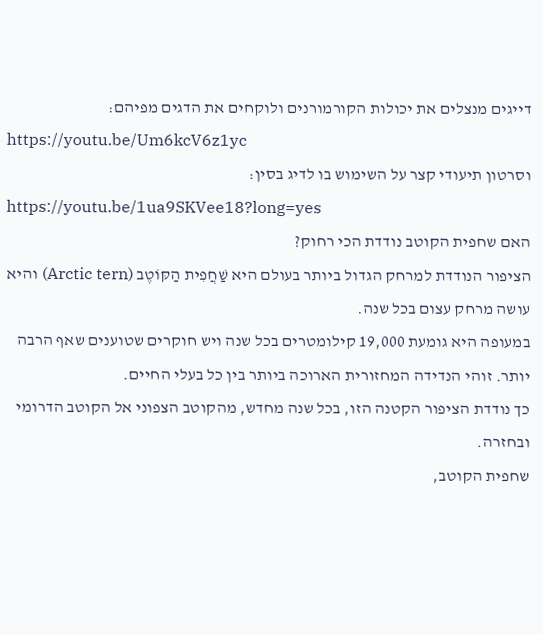דייגים מנצלים את יכולות הקורמורנים ולוקחים את הדגים מפיהם:
https://youtu.be/Um6kcV6z1yc
וסרטון תיעודי קצר על השימוש בו לדיג בסין:
https://youtu.be/1ua9SKVee18?long=yes
האם שחפית הקוטב נודדת הכי רחוק?
הציפור הנודדת למרחק הגדול ביותר בעולם היא שַׁחֲפִית הַקּוֹטֶב (Arctic tern) והיא עושה מרחק עצום בכל שנה.
במעופה היא גומעת 19,000 קילומטרים בכל שנה ויש חוקרים שטוענים שאף הרבה יותר. זוהי הנדידה המחזורית הארוכה ביותר בין כל בעלי החיים.
כך נודדת הציפור הקטנה הזו, בכל שנה מחדש, מהקוטב הצפוני אל הקוטב הדרומי ובחזרה.
שחפית הקוטב,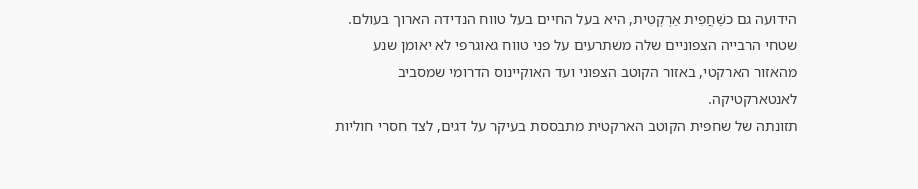הידועה גם כשַׁחֲפִית אַרְקְטִית, היא בעל החיים בעל טווח הנדידה הארוך בעולם. שטחי הרבייה הצפוניים שלה משתרעים על פני טווח גאוגרפי לא יאומן שנע מהאזור הארקטי, באזור הקוטב הצפוני ועד האוקיינוס הדרומי שמסביב לאנטארקטיקה.
תזונתה של שחפית הקוטב הארקטית מתבססת בעיקר על דגים, לצד חסרי חוליות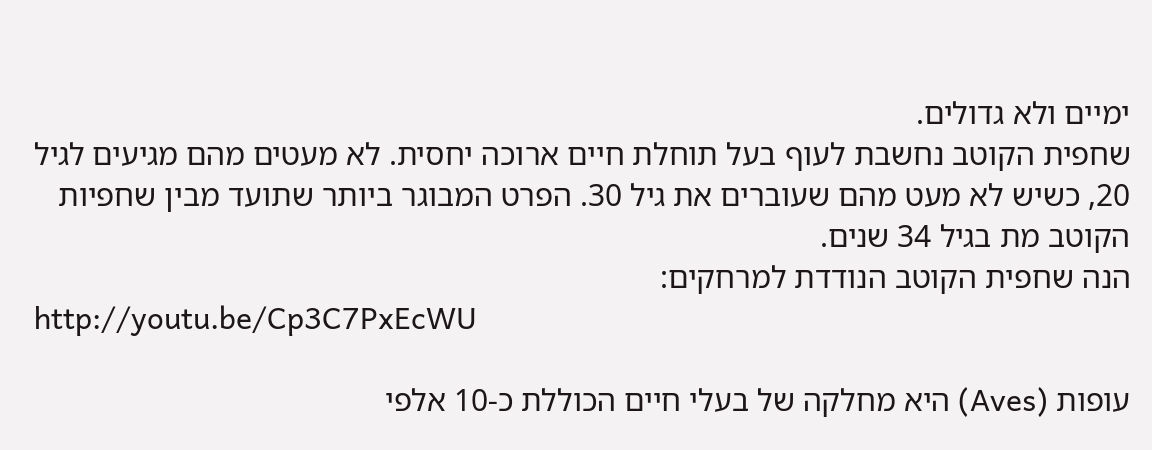ימיים ולא גדולים.
שחפית הקוטב נחשבת לעוף בעל תוחלת חיים ארוכה יחסית. לא מעטים מהם מגיעים לגיל 20, כשיש לא מעט מהם שעוברים את גיל 30. הפרט המבוגר ביותר שתועד מבין שחפיות הקוטב מת בגיל 34 שנים.
הנה שחפית הקוטב הנודדת למרחקים:
http://youtu.be/Cp3C7PxEcWU

עופות (Aves) היא מחלקה של בעלי חיים הכוללת כ-10 אלפי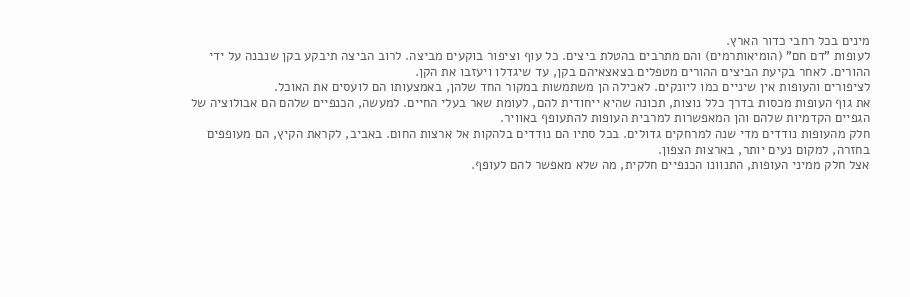מינים בכל רחבי כדור הארץ.
לעופות "דם חם" (הומיאותרמים) והם מתרבים בהטלת ביצים. כל עוף וציפור בוקעים מביצה. לרוב הביצה תיבקע בקן שנבנה על ידי ההורים. לאחר בקיעת הביצים ההורים מטפלים בצאצאיהם בקן, עד שיגדלו ויעזבו את הקן.
לציפורים והעופות אין שיניים כמו ליונקים. לאכילה הן משתמשות במקור החד שלהן, באמצעותו הם לועסים את האוכל.
את גוף העופות מכסות בדרך כלל נוצות, תכונה שהיא ייחודית להם, לעומת שאר בעלי החיים. למעשה, הכנפיים שלהם הם אבולוציה של הגפיים הקדמיות שלהם והן המאפשרות למרבית העופות להתעופף באוויר.
חלק מהעופות נודדים מדי שנה למרחקים גדולים. בכל סתיו הם נודדים בלהקות אל ארצות החום. באביב, לקראת הקיץ, הם מעופפים בחזרה, למקום נעים יותר, בארצות הצפון.
אצל חלק ממיני העופות, התנוונו הכנפיים חלקית, מה שלא מאפשר להם לעופף.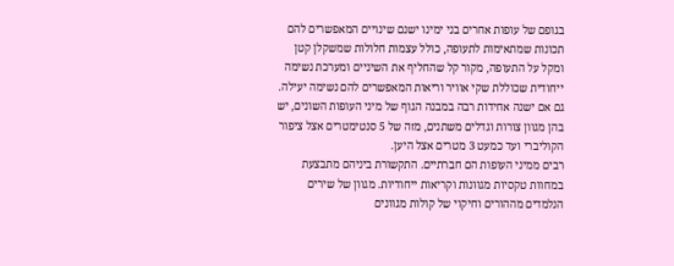בגופם של עופות אחרים בני ימינו ישנם שינויים המאפשרים להם תכונות שמתאימות לתעופה, כולל עצמות חלולות שמשקלן קטן ומקל על התעופה, מקור קל שהחליף את השיניים ומערכת נשימה ייחודית שכוללת שקי אוויר וריאות המאפשרים להם נשימה יעילה.
גם אם ישנה אחידות רבה במבנה הגוף של מיני העופות השונים, יש בהן מגוון צורות וגדלים משתנים, מזה של 5 סנטימטרים אצל ציפור הקוליברי ועד כמעט 3 מטרים אצל היען.
רבים ממיני העופות הם חברתיים. התקשורת ביניהם מתבצעת במחוות טקסיות מגוונות וקריאות ייחודיות. מגוון של שירים הנלמדים מההורים וחיקוי של קולות מגוונים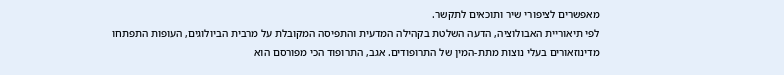מאפשרים לציפורי שיר ותוכאים לתקשר.
לפי תיאוריית האבולוציה, הדעה השלטת בקהילה המדעית והתפיסה המקובלת על מרבית הביולוגים, העופות התפתחו מדינוזאורים בעלי נוצות מתת-המין של התרופודים. אגב, התרופוד הכי מפורסם הוא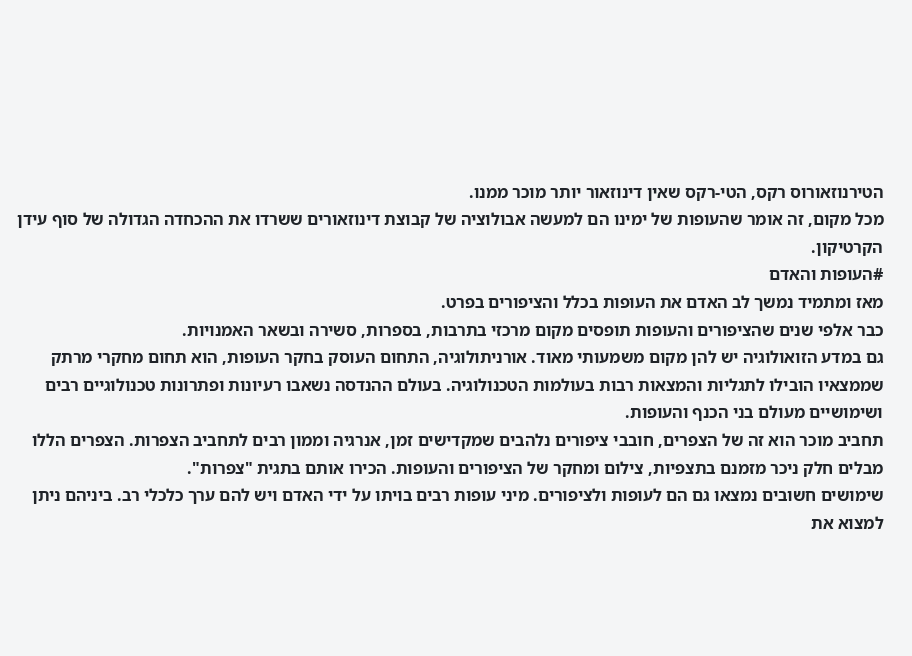הטירנוזאורוס רקס, הטי-רקס שאין דינוזאור יותר מוכר ממנו.
מכל מקום, זה אומר שהעופות של ימינו הם למעשה אבולוציה של קבוצת דינוזאורים ששרדו את ההכחדה הגדולה של סוף עידן הקרטיקון.
#העופות והאדם
מאז ומתמיד נמשך לב האדם את העופות בכלל והציפורים בפרט.
כבר אלפי שנים שהציפורים והעופות תופסים מקום מרכזי בתרבות, בספרות, סשירה ובשאר האמנויות.
גם במדע הזואולוגיה יש להן מקום משמעותי מאוד. אורניתולוגיה, התחום העוסק בחקר העופות, הוא תחום מחקרי מרתק שממצאיו הובילו לתגליות והמצאות רבות בעולמות הטכנולוגיה. בעולם ההנדסה נשאבו רעיונות ופתרונות טכנולוגיים רבים ושימושיים מעולם בני הכנף והעופות.
תחביב מוכר הוא זה של הצפרים, חובבי ציפורים נלהבים שמקדישים זמן, אנרגיה וממון רבים לתחביב הצפרות. הצפרים הללו מבלים חלק ניכר מזמנם בתצפיות, צילום ומחקר של הציפורים והעופות. הכירו אותם בתגית "צפרות".
שימושים חשובים נמצאו גם הם לעופות ולציפורים. מיני עופות רבים בויתו על ידי האדם ויש להם ערך כלכלי רב. ביניהם ניתן למצוא את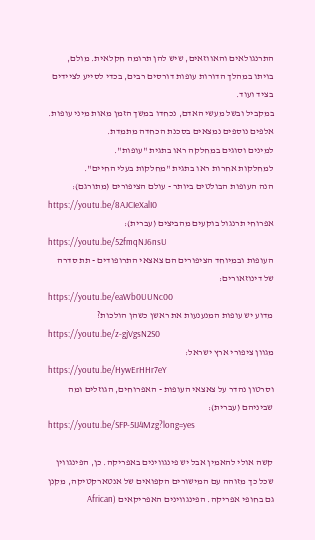התרנגולאים והאווזאים, שיש להן תרומה חקלאית. מולם, בויתו במהלך הדורות עופות דורסים רבים, בכדי לסייע לציידים בציד ועוד.
במקביל ובשל מעשי האדם, נכחדו במשך הזמן מאות מיני עופות. אלפים נוספים נמצאים בסכנת הכחדה מתמדת.
למינים וסוגים במחלקה ראו בתגית "עופות".
למחלקות אחרות ראו בתגית "מחלקות בעלי החיים".
הנה העופות הבולטים ביותר - עולם הציפורים (מתורגם):
https://youtu.be/8AJCIeXalI0
אפרוחי תרנגול בוקעים מהביצים (עברית):
https://youtu.be/52fmqNJ6nsU
העופות ובמיוחד הציפורים הם צאצאי התרופודים - תת סדרה של דינוזאורים:
https://youtu.be/eaWb0UUNc00
מדוע יש עופות המנענעות את ראשן כשהן הולכות?
https://youtu.be/z-gjVgsN2S0
מגוון ציפורי ארץ ישראל:
https://youtu.be/HywErHHr7eY
וסרטון נהדר על צאצאי העופות - האפרוחים, הגוזלים ומה שביניהם (עברית):
https://youtu.be/SFP-5IJ4Mzg?long=yes

קשה אולי להאמין אבל יש פינגווינים באפריקה. כן, הפינגווין שכל כך מזוהה עם המישורים הקפואים של אנטארקטיקה, מקנן גם בחופי אפריקה. הפינגווינים האפריקאים (African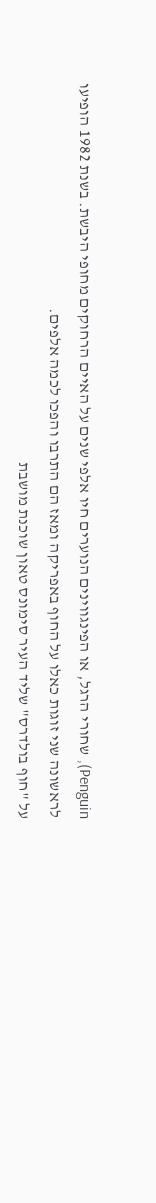Penguin), שחורי הרגל, או הפינגווינים הנוערים חיו אלפי שנים על האיים הרחוקים מחופי היבשת. בשנת 1982 הופיעו לראשונה שני זוגות כאלו על החוף באפריקה ומאז הם התרבו והפכו לכמה אלפים.
על "חוף בולדרס" שליד העיר סימונס טאון שוכנת מושבת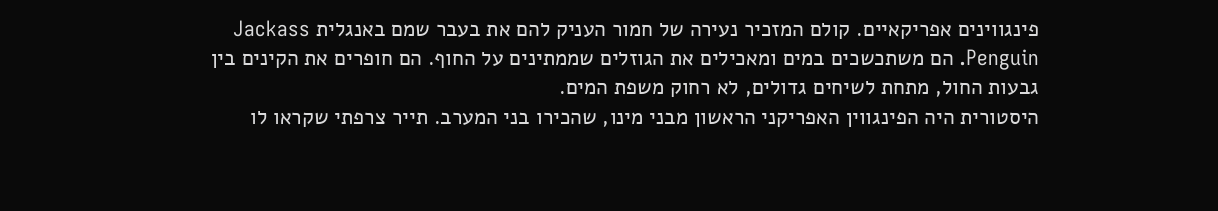פינגווינים אפריקאיים. קולם המזכיר נעירה של חמור העניק להם את בעבר שמם באנגלית Jackass Penguin. הם משתכשכים במים ומאכילים את הגוזלים שממתינים על החוף. הם חופרים את הקינים בין גבעות החול, מתחת לשיחים גדולים, לא רחוק משפת המים.
היסטורית היה הפינגווין האפריקני הראשון מבני מינו, שהכירו בני המערב. תייר צרפתי שקראו לו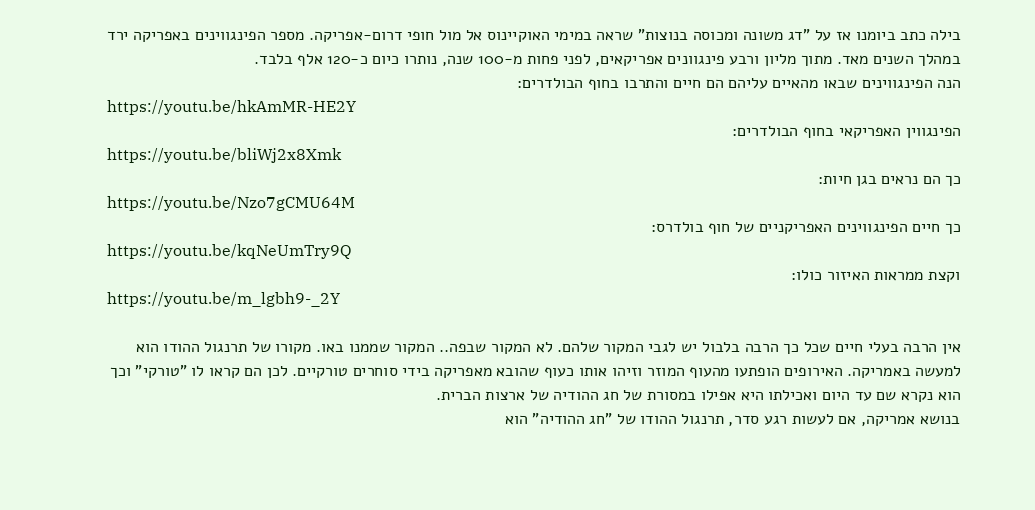בילה כתב ביומנו אז על "דג משונה ומכוסה בנוצות" שראה במימי האוקיינוס אל מול חופי דרום-אפריקה. מספר הפינגווינים באפריקה ירד במהלך השנים מאד. מתוך מליון ורבע פינגוונים אפריקאים, לפני פחות מ-100 שנה, נותרו כיום כ-120 אלף בלבד.
הנה הפינגווינים שבאו מהאיים עליהם הם חיים והתרבו בחוף הבולדרים:
https://youtu.be/hkAmMR-HE2Y
הפינגווין האפריקאי בחוף הבולדרים:
https://youtu.be/bliWj2x8Xmk
כך הם נראים בגן חיות:
https://youtu.be/Nzo7gCMU64M
כך חיים הפינגווינים האפריקניים של חוף בולדרס:
https://youtu.be/kqNeUmTry9Q
וקצת ממראות האיזור כולו:
https://youtu.be/m_lgbh9-_2Y

אין הרבה בעלי חיים שכל כך הרבה בלבול יש לגבי המקור שלהם. לא המקור שבפה.. המקור שממנו באו. מקורו של תרנגול ההודו הוא למעשה באמריקה. האירופים הופתעו מהעוף המוזר וזיהו אותו כעוף שהובא מאפריקה בידי סוחרים טורקיים. לכן הם קראו לו "טורקי" וכך הוא נקרא שם עד היום ואכילתו היא אפילו במסורת של חג ההודיה של ארצות הברית.
בנושא אמריקה, אם לעשות רגע סדר, תרנגול ההודו של "חג ההודיה" הוא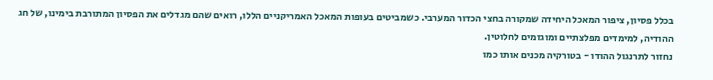בכלל פסיון, ציפור המאכל היחידה שמקורה בחצי הכדור המערבי. כשמביטים בעופות המאכל האמריקניים הללו, רואים שהם מגדלים את הפסיון המתורבת בימינו, של חג ההודיה, למימדים מפלצתיים ומוגזמים לחלוטין.
נחזור לתרנגול ההודו - בטורקיה מכנים אותו כמו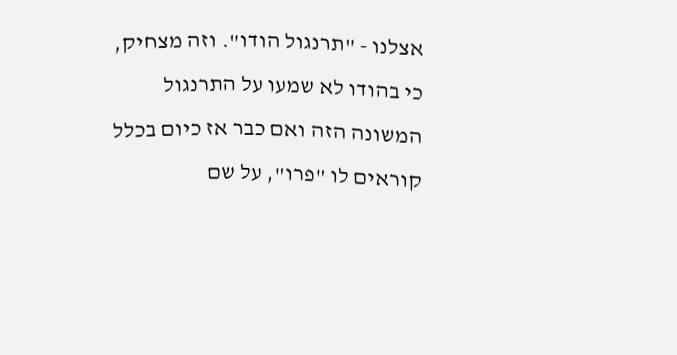אצלנו - "תרנגול הודו". וזה מצחיק, כי בהודו לא שמעו על התרנגול המשונה הזה ואם כבר אז כיום בכלל קוראים לו "פרו", על שם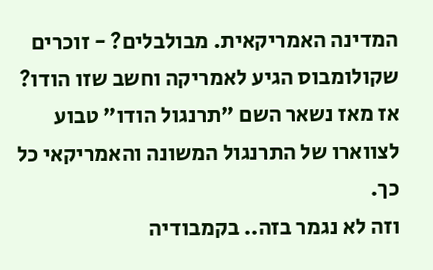המדינה האמריקאית. מבולבלים? - זוכרים שקולומבוס הגיע לאמריקה וחשב שזו הודו? אז מאז נשאר השם "תרנגול הודו" טבוע לצווארו של התרנגול המשונה והאמריקאי כל כך.
וזה לא נגמר בזה.. בקמבודיה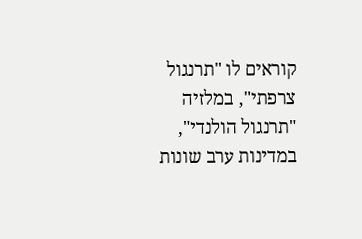קוראים לו "תרנגול צרפתי", במלזיה "תרנגול הולנדי", במדינות ערב שונות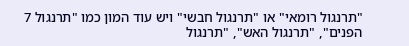"תרנגול רומאי" או "תרנגול חבשי" ויש עוד המון כמו "תרנגול 7 הפנים", "תרנגול האש", "תרנגול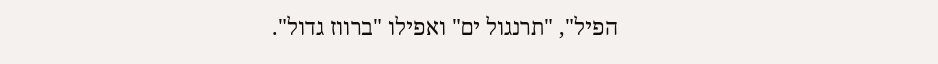הפיל", "תרנגול ים" ואפילו "ברווז גדול".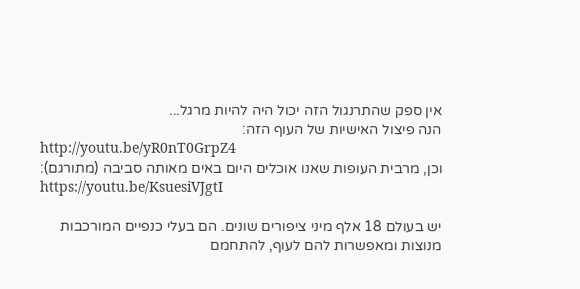אין ספק שהתרנגול הזה יכול היה להיות מרגל...
הנה פיצול האישיות של העוף הזה:
http://youtu.be/yR0nT0GrpZ4
וכן, מרבית העופות שאנו אוכלים היום באים מאותה סביבה (מתורגם):
https://youtu.be/KsuesiVJgtI

יש בעולם 18 אלף מיני ציפורים שונים. הם בעלי כנפיים המורכבות מנוצות ומאפשרות להם לעוף, להתחמם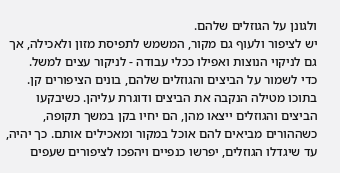ולגונן על הגוזלים שלהם.
יש לציפור ולעוף גם מקור, המשמש לתפיסת מזון ולאכילה, אך גם לניקוי הנוצות ואפילו ככלי עבודה - לניקור עצים למשל.
כדי לשמור על הביצים והגוזלים שלהם, בונים הציפורים קן. בתוכו מטילה הנקבה את הביצים ודוגרת עליהן. כשיבקעו הביצים והגוזלים ייצאו מהן, הם יחיו בקן במשך תקופה, כשההורים מביאים להם אוכל במקור ומאכילים אותם. כך יהיה, עד שיגדלו הגוזלים, יפרשו כנפיים ויהפכו לציפורים שעפים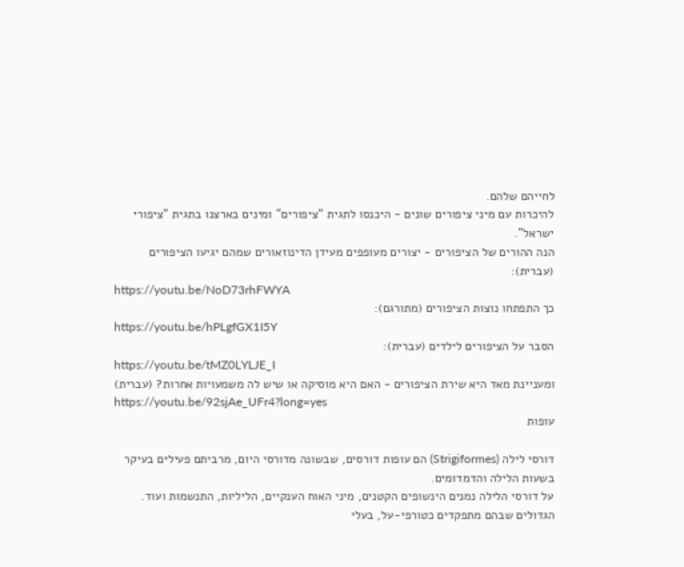לחייהם שלהם.
להיכרות עם מיני ציפורים שונים - היכנסו לתגית "ציפורים" ומינים בארצנו בתגית "ציפורי ישראל".
הנה ההורים של הציפורים - יצורים מעופפים מעידן הדינוזאורים שמהם יגיעו הציפורים (עברית):
https://youtu.be/NoD73rhFWYA
כך התפתחו נוצות הציפורים (מתורגם):
https://youtu.be/hPLgfGX1I5Y
הסבר על הציפורים לילדים (עברית):
https://youtu.be/tMZ0LYLJE_I
ומעניינת מאד היא שירת הציפורים - האם היא מוסיקה או שיש לה משמעויות אחרות? (עברית)
https://youtu.be/92sjAe_UFr4?long=yes
עופות

דורסי לילה (Strigiformes) הם עופות דורסים, שבשונה מדורסי היום, מרביתם פעילים בעיקר בשעות הלילה והדמדומים.
על דורסי הלילה נמנים הינשופים הקטנים, מיני האוח הענקיים, הליליות, התנשמות ועוד. הגדולים שבהם מתפקדים כטורפי-על, בעלי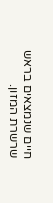חיים שנמצאים בראש שרשרת המזון.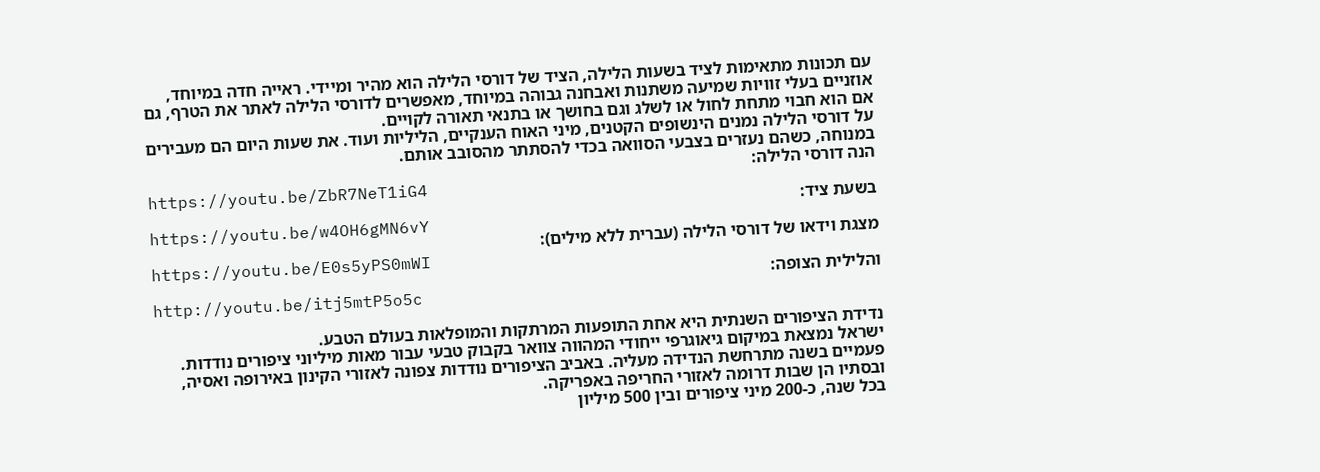עם תכונות מתאימות לציד בשעות הלילה, הציד של דורסי הלילה הוא מהיר ומיידי. ראייה חדה במיוחד, אוזניים בעלי זוויות שמיעה משתנות ואבחנה גבוהה במיוחד, מאפשרים לדורסי הלילה לאתר את הטרף, גם אם הוא חבוי מתחת לחול או לשלג וגם בחושך או בתנאי תאורה לקויים.
על דורסי הלילה נמנים הינשופים הקטנים, מיני האוח הענקיים, הליליות ועוד. את שעות היום הם מעבירים במנוחה, כשהם נעזרים בצבעי הסוואה בכדי להסתתר מהסובב אותם.
הנה דורסי הלילה:
https://youtu.be/ZbR7NeT1iG4
בשעת ציד:
https://youtu.be/w4OH6gMN6vY
מצגת וידאו של דורסי הלילה (עברית ללא מילים):
https://youtu.be/E0s5yPS0mWI
והלילית הצופה:
http://youtu.be/itj5mtP5o5c

נדידת הציפורים השנתית היא אחת התופעות המרתקות והמופלאות בעולם הטבע.
ישראל נמצאת במיקום גיאוגרפי ייחודי המהווה צוואר בקבוק טבעי עבור מאות מיליוני ציפורים נודדות. פעמיים בשנה מתרחשת הנדידה מעליה. באביב הציפורים נודדות צפונה לאזורי הקינון באירופה ואסיה, ובסתיו הן שבות דרומה לאזורי החריפה באפריקה.
בכל שנה, כ-200 מיני ציפורים ובין 500 מיליון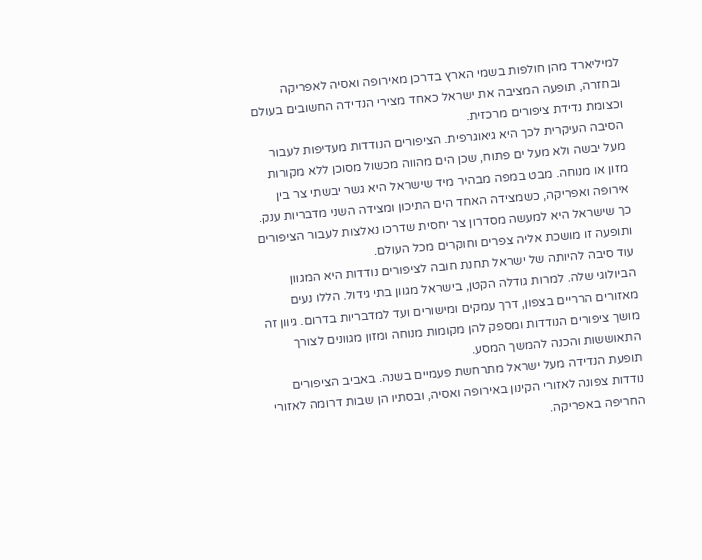למיליארד מהן חולפות בשמי הארץ בדרכן מאירופה ואסיה לאפריקה ובחזרה, תופעה המציבה את ישראל כאחד מצירי הנדידה החשובים בעולם וכצומת נדידת ציפורים מרכזית.
הסיבה העיקרית לכך היא גיאוגרפית. הציפורים הנודדות מעדיפות לעבור מעל יבשה ולא מעל ים פתוח, שכן הים מהווה מכשול מסוכן ללא מקורות מזון או מנוחה. מבט במפה מבהיר מיד שישראל היא גשר יבשתי צר בין אירופה ואפריקה, כשמצידה האחד הים התיכון ומצידה השני מדבריות ענק.
כך שישראל היא למעשה מסדרון צר יחסית שדרכו נאלצות לעבור הציפורים ותופעה זו מושכת אליה צפרים וחוקרים מכל העולם.
עוד סיבה להיותה של ישראל תחנת חובה לציפורים נודדות היא המגוון הביולוגי שלה. למרות גודלה הקטן, בישראל מגוון בתי גידול. הללו נעים מאזורים הרריים בצפון, דרך עמקים ומישורים ועד למדבריות בדרום. גיוון זה מושך ציפורים הנודדות ומספק להן מקומות מנוחה ומזון מגוונים לצורך התאוששות והכנה להמשך המסע.
תופעת הנדידה מעל ישראל מתרחשת פעמיים בשנה. באביב הציפורים נודדות צפונה לאזורי הקינון באירופה ואסיה, ובסתיו הן שבות דרומה לאזורי החריפה באפריקה.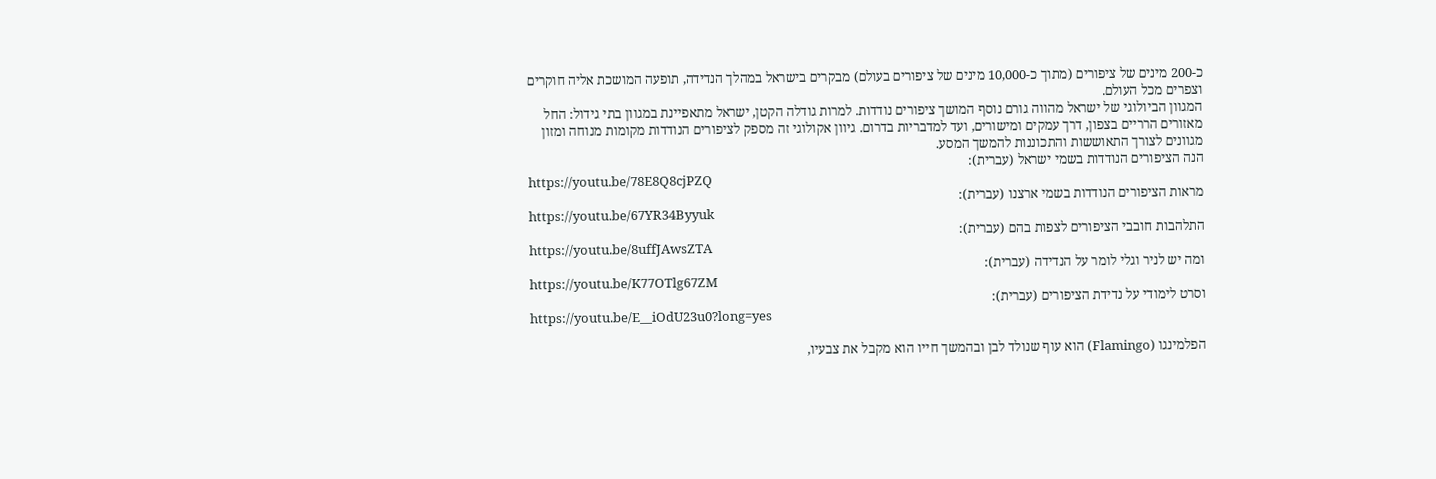כ-200 מינים של ציפורים (מתוך כ-10,000 מינים של ציפורים בעולם) מבקרים בישראל במהלך הנדידה, תופעה המושכת אליה חוקרים וצפרים מכל העולם.
המגוון הביולוגי של ישראל מהווה גורם נוסף המושך ציפורים נודדות. למרות גודלה הקטן, ישראל מתאפיינת במגוון בתי גידול: החל מאזורים הרריים בצפון, דרך עמקים ומישורים, ועד למדבריות בדרום. גיוון אקולוגי זה מספק לציפורים הנודדות מקומות מנוחה ומזון מגוונים לצורך התאוששות והתכוננות להמשך המסע.
הנה הציפורים הנודדות בשמי ישראל (עברית):
https://youtu.be/78E8Q8cjPZQ
מראות הציפורים הנודדות בשמי ארצנו (עברית):
https://youtu.be/67YR34Byyuk
התלהבות חובבי הציפורים לצפות בהם (עברית):
https://youtu.be/8uffJAwsZTA
ומה יש לניר וגלי לומר על הנדידה (עברית):
https://youtu.be/K77OTlg67ZM
וסרט לימודי על נדידת הציפורים (עברית):
https://youtu.be/E__iOdU23u0?long=yes

הפלמינגו (Flamingo) הוא עוף שנולד לבן ובהמשך חייו הוא מקבל את צבעיו,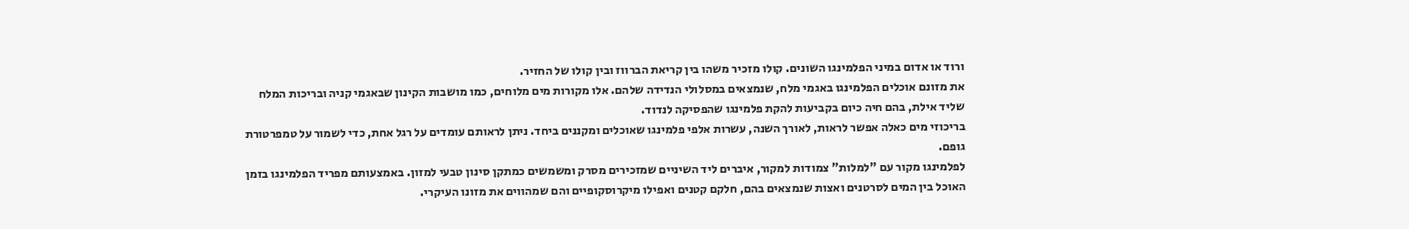ורוד או אדום במיני הפלמינגו השונים. קולו מזכיר משהו בין קריאת הברווז ובין קולו של החזיר.
את מזונם אוכלים הפלמינגו באגמי מלח, שנמצאים במסלולי הנדידה שלהם. אלו מקורות מים מלוחים, כמו מושבות הקינון שבאגמי קניה ובריכות המלח שליד אילת, בהם חיה כיום בקביעות להקת פלמינגו שהפסיקה לנדוד.
בריכוזי מים כאלה אפשר לראות, לאורך השנה, עשרות אלפי פלמינגו שאוכלים ומקננים ביחד. ניתן לראותם עומדים על רגל אחת, כדי לשמור על טמפרטורת גופם.
לפלמינגו מקור עם "למלות" צמודות למקור, איברים ליד השיניים שמזכירים מסרק ומשמשים כמתקן סינון טבעי למזון. באמצעותם מפריד הפלמינגו בזמן האוכל בין המים לסרטנים ואצות שנמצאים בהם, חלקם קטנים ואפילו מיקרוסקופיים והם שמהווים את מזונו העיקרי.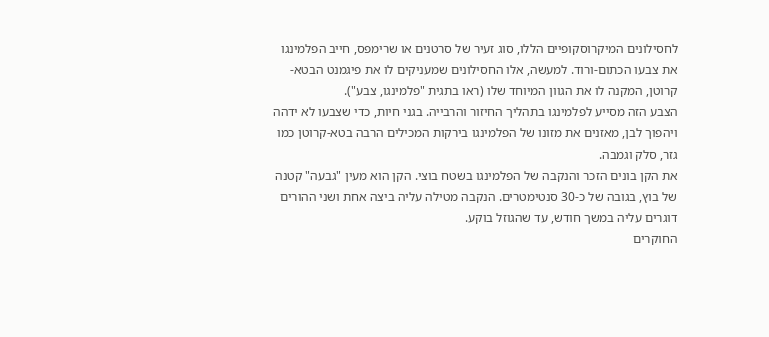לחסילונים המיקרוסקופיים הללו, סוג זעיר של סרטנים או שרימפס, חייב הפלמינגו את צבעו הכתום-ורוד. למעשה, אלו החסילונים שמעניקים לו את פיגמנט הבטא-קרוטן, המקנה לו את הגוון המיוחד שלו (ראו בתגית "פלמינגו, צבע").
הצבע הזה מסייע לפלמינגו בתהליך החיזור והרבייה. בגני חיות, כדי שצבעו לא ידהה ויהפוך לבן, מאזנים את מזונו של הפלמינגו בירקות המכילים הרבה בטא-קרוטן כמו גזר, סלק וגמבה.
את הקן בונים הזכר והנקבה של הפלמינגו בשטח בוצי. הקן הוא מעין "גבעה" קטנה של בוץ, בגובה של כ-30 סנטימטרים. הנקבה מטילה עליה ביצה אחת ושני ההורים דוגרים עליה במשך חודש, עד שהגוזל בוקע.
החוקרים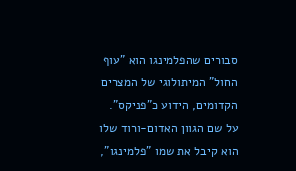סבורים שהפלמינגו הוא "עוף החול" המיתולוגי של המצרים הקדומים, הידוע כ"פניקס".
על שם הגוון האדום-ורוד שלו הוא קיבל את שמו "פלמינגו",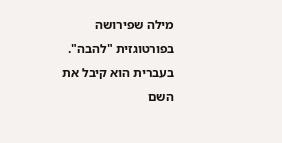מילה שפירושה בפורטוגזית "להבה".
בעברית הוא קיבל את השם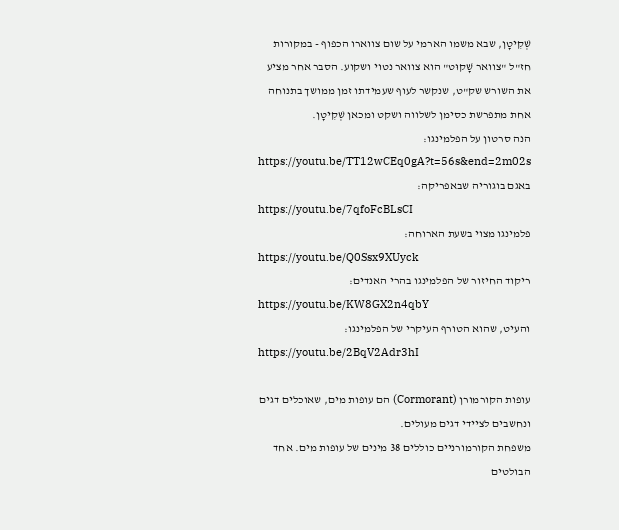שְׁקִיטָן, שבא משמו הארמי על שום צווארו הכפוף - במקורות חז"ל "צוואר שָׁקוּט" הוא צוואר נטוי ושקוע. הסבר אחר מציע את השורש שק"ט, שנקשר לעוף שעמידתו זמן ממושך בתנוחה אחת מתפרשת כסימן לשלווה ושקט ומכאן שְׁקִיטָן.
הנה סרטון על הפלמינגו:
https://youtu.be/TT12wCEq0gA?t=56s&end=2m02s
באגם בוגוריה שבאפריקה:
https://youtu.be/7qfoFcBLsCI
פלמינגו מצוי בשעת הארוחה:
https://youtu.be/Q0Ssx9XUyck
ריקוד החיזור של הפלמינגו בהרי האנדים:
https://youtu.be/KW8GX2n4qbY
והעיט, שהוא הטורף העיקרי של הפלמינגו:
https://youtu.be/2BqV2Adr3hI

עופות הקורמורן (Cormorant) הם עופות מים, שאוכלים דגים ונחשבים לציידי דגים מעולים.
משפחת הקורמורניים כוללים 38 מינים של עופות מים. אחד הבולטים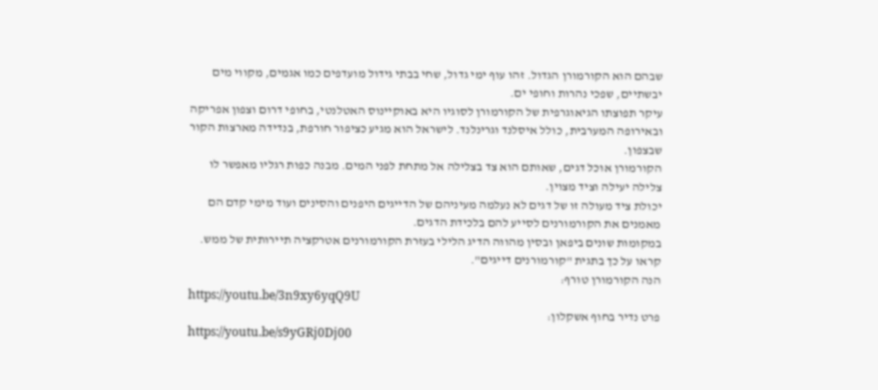שבהם הוא הקורמורן הגדול. זהו עוף ימי גדול, שחי בבתי גידול מועדפים כמו אגמים, מקווי מים יבשתיים, שפכי נהרות וחופי ים.
עיקר תפוצתו הגיאוגרפית של הקורמורן לסוגיו היא באוקיינוס האטלנטי, בחופי דרום וצפון אפריקה ובאירופה המערבית, כולל איסלנד וגרינלנד. לישראל הוא מגיע כציפור חורפת, בנדידה מארצות הקור שבצפון.
הקורמורן אוכל דגים, שאותם הוא צד בצלילה אל מתחת לפני המים. מבנה כפות רגליו מאפשר לו צלילה יעילה וציד מצוין.
יכולת ציד מעולה זו של דגים לא נעלמה מעיניהם של הדייגים היפנים והסינים ועוד מימי קדם הם מאמנים את הקורמורנים לסייע להם בלכידת הדגים.
במקומות שונים ביפאן ובסין מהווה הדיג הלילי בעזרת הקורמורנים אטרקציה תיירותית של ממש. קראו על כך בתגית "קורמורנים דייגים".
הנה הקורמורן טורף:
https://youtu.be/3n9xy6yqQ9U
פרט נדיר בחוף אשקלון:
https://youtu.be/s9yGRj0Dj00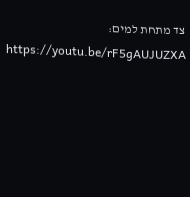צד מתחת למים:
https://youtu.be/rF5gAUJUZXA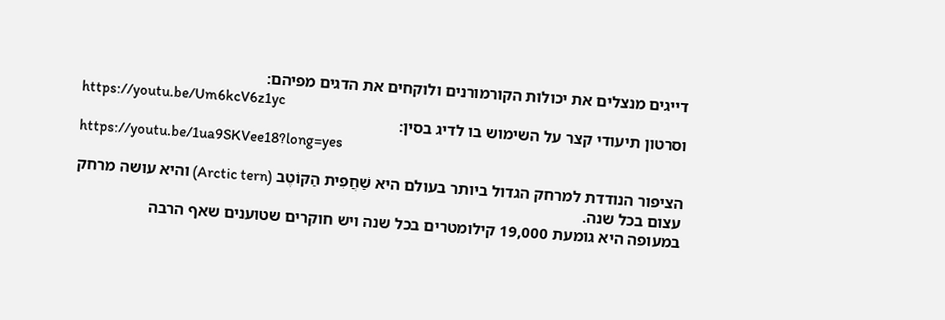דייגים מנצלים את יכולות הקורמורנים ולוקחים את הדגים מפיהם:
https://youtu.be/Um6kcV6z1yc
וסרטון תיעודי קצר על השימוש בו לדיג בסין:
https://youtu.be/1ua9SKVee18?long=yes

הציפור הנודדת למרחק הגדול ביותר בעולם היא שַׁחֲפִית הַקּוֹטֶב (Arctic tern) והיא עושה מרחק עצום בכל שנה.
במעופה היא גומעת 19,000 קילומטרים בכל שנה ויש חוקרים שטוענים שאף הרבה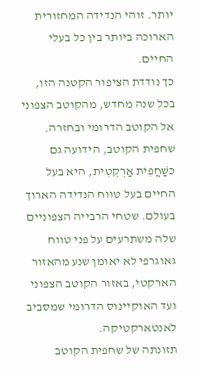יותר. זוהי הנדידה המחזורית הארוכה ביותר בין כל בעלי החיים.
כך נודדת הציפור הקטנה הזו, בכל שנה מחדש, מהקוטב הצפוני אל הקוטב הדרומי ובחזרה.
שחפית הקוטב, הידועה גם כשַׁחֲפִית אַרְקְטִית, היא בעל החיים בעל טווח הנדידה הארוך בעולם. שטחי הרבייה הצפוניים שלה משתרעים על פני טווח גאוגרפי לא יאומן שנע מהאזור הארקטי, באזור הקוטב הצפוני ועד האוקיינוס הדרומי שמסביב לאנטארקטיקה.
תזונתה של שחפית הקוטב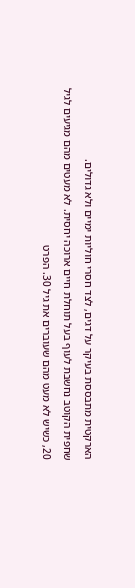הארקטית מתבססת בעיקר על דגים, לצד חסרי חוליות ימיים ולא גדולים.
שחפית הקוטב נחשבת לעוף בעל תוחלת חיים ארוכה יחסית. לא מעטים מהם מגיעים לגיל 20, כשיש לא מעט מהם שעוברים את גיל 30. הפרט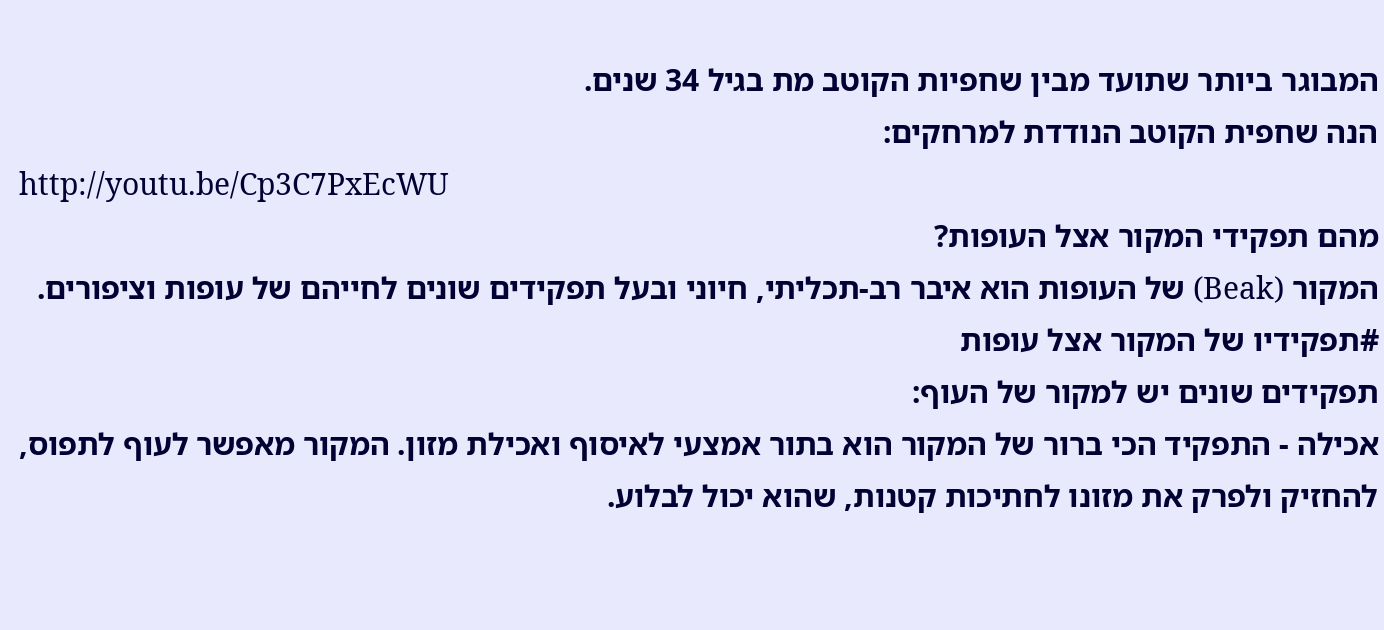המבוגר ביותר שתועד מבין שחפיות הקוטב מת בגיל 34 שנים.
הנה שחפית הקוטב הנודדת למרחקים:
http://youtu.be/Cp3C7PxEcWU
מהם תפקידי המקור אצל העופות?
המקור (Beak) של העופות הוא איבר רב-תכליתי, חיוני ובעל תפקידים שונים לחייהם של עופות וציפורים.
#תפקידיו של המקור אצל עופות
תפקידים שונים יש למקור של העוף:
אכילה - התפקיד הכי ברור של המקור הוא בתור אמצעי לאיסוף ואכילת מזון. המקור מאפשר לעוף לתפוס, להחזיק ולפרק את מזונו לחתיכות קטנות, שהוא יכול לבלוע.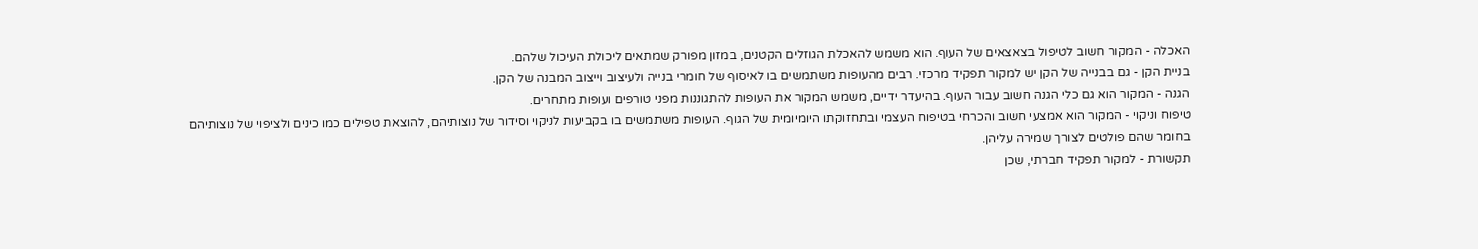האכלה - המקור חשוב לטיפול בצאצאים של העוף. הוא משמש להאכלת הגוזלים הקטנים, במזון מפורק שמתאים ליכולת העיכול שלהם.
בניית הקן - גם בבנייה של הקן יש למקור תפקיד מרכזי. רבים מהעופות משתמשים בו לאיסוף של חומרי בנייה ולעיצוב וייצוב המבנה של הקן.
הגנה - המקור הוא גם כלי הגנה חשוב עבור העוף. בהיעדר ידיים, משמש המקור את העופות להתגוננות מפני טורפים ועופות מתחרים.
טיפוח וניקוי - המקור הוא אמצעי חשוב והכרחי בטיפוח העצמי ובתחזוקתו היומיומית של הגוף. העופות משתמשים בו בקביעות לניקוי וסידור של נוצותיהם, להוצאת טפילים כמו כינים ולציפוי של נוצותיהם בחומר שהם פולטים לצורך שמירה עליהן.
תקשורת - למקור תפקיד חברתי, שכן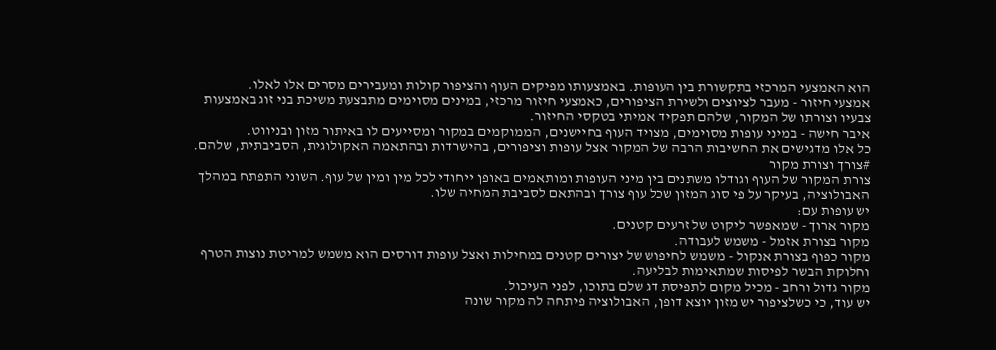הוא האמצעי המרכזי בתקשורת בין העופות. באמצעותו מפיקים העוף והציפור קולות ומעבירים מסרים אלו לאלו.
אמצעי חיזור - מעבר לציוצים ולשירת הציפורים, כאמצעי חיזור מרכזי, במינים מסוימים מתבצעת משיכת בני זוג באמצעות צבעיו וצורתו של המקור, שלהם תפקיד אמיתי בטקסי החיזור.
איבר חישה - במיני עופות מסוימים, מצויד העוף בחיישנים, הממוקמים במקור ומסייעים לו באיתור מזון ובניווט.
כל אלו מדגישים את החשיבות הרבה של המקור אצל עופות וציפורים, בהישרדות ובהתאמה האקולוגית, הסביבתית, שלהם.
#צורך וצורת מקור
צורת המקור של העוף וגודלו משתנים בין מיני העופות ומותאמים באופן ייחודי לכל מין ומין של עוף. השוני התפתח במהלך האבולוציה, בעיקר על פי סוג המזון שכל עוף צורך ובהתאם לסביבת המחיה שלו.
יש עופות עם:
מקור ארוך - שמאפשר ליקוט של זרעים קטנים.
מקור בצורת אזמל - משמש לעבודה.
מקור כפוף בצורת אנקול - משמש לחיפוש של יצורים קטנים במחילות ואצל עופות דורסים הוא משמש למריטת נוצות הטרף וחלוקת הבשר לפיסות שמתאימות לבליעה.
מקור גדול ורחב - מכיל מקום לתפיסת דג שלם בתוכו, לפני העיכול.
יש עוד, כי כשלציפור יש מזון יוצא דופן, האבולוציה פיתחה לה מקור שונה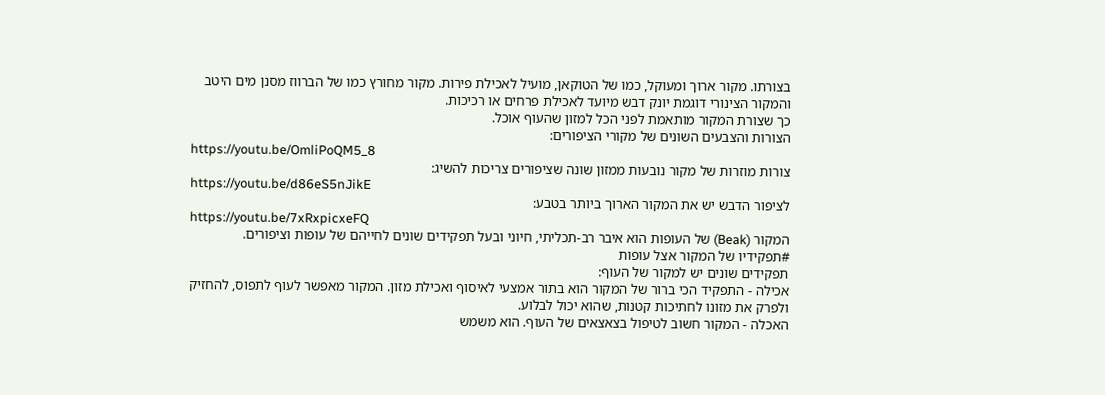בצורתו. מקור ארוך ומעוקל, כמו של הטוקאן, מועיל לאכילת פירות. מקור מחורץ כמו של הברווז מסנן מים היטב והמקור הצינורי דוגמת יונק דבש מיועד לאכילת פרחים או רכיכות.
כך שצורת המקור מותאמת לפני הכל למזון שהעוף אוכל.
הצורות והצבעים השונים של מקורי הציפורים:
https://youtu.be/OmliPoQM5_8
צורות מוזרות של מקור נובעות ממזון שונה שציפורים צריכות להשיג:
https://youtu.be/d86eS5nJikE
לציפור הדבש יש את המקור הארוך ביותר בטבע:
https://youtu.be/7xRxpicxeFQ
המקור (Beak) של העופות הוא איבר רב-תכליתי, חיוני ובעל תפקידים שונים לחייהם של עופות וציפורים.
#תפקידיו של המקור אצל עופות
תפקידים שונים יש למקור של העוף:
אכילה - התפקיד הכי ברור של המקור הוא בתור אמצעי לאיסוף ואכילת מזון. המקור מאפשר לעוף לתפוס, להחזיק ולפרק את מזונו לחתיכות קטנות, שהוא יכול לבלוע.
האכלה - המקור חשוב לטיפול בצאצאים של העוף. הוא משמש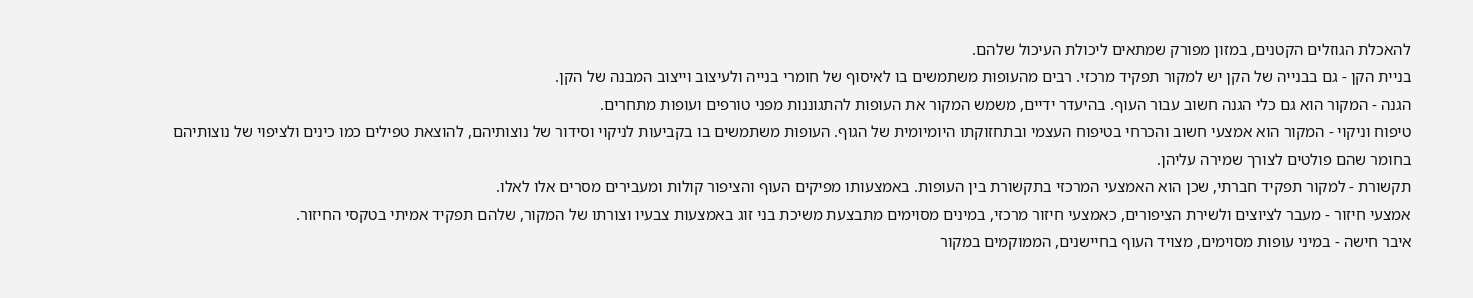להאכלת הגוזלים הקטנים, במזון מפורק שמתאים ליכולת העיכול שלהם.
בניית הקן - גם בבנייה של הקן יש למקור תפקיד מרכזי. רבים מהעופות משתמשים בו לאיסוף של חומרי בנייה ולעיצוב וייצוב המבנה של הקן.
הגנה - המקור הוא גם כלי הגנה חשוב עבור העוף. בהיעדר ידיים, משמש המקור את העופות להתגוננות מפני טורפים ועופות מתחרים.
טיפוח וניקוי - המקור הוא אמצעי חשוב והכרחי בטיפוח העצמי ובתחזוקתו היומיומית של הגוף. העופות משתמשים בו בקביעות לניקוי וסידור של נוצותיהם, להוצאת טפילים כמו כינים ולציפוי של נוצותיהם בחומר שהם פולטים לצורך שמירה עליהן.
תקשורת - למקור תפקיד חברתי, שכן הוא האמצעי המרכזי בתקשורת בין העופות. באמצעותו מפיקים העוף והציפור קולות ומעבירים מסרים אלו לאלו.
אמצעי חיזור - מעבר לציוצים ולשירת הציפורים, כאמצעי חיזור מרכזי, במינים מסוימים מתבצעת משיכת בני זוג באמצעות צבעיו וצורתו של המקור, שלהם תפקיד אמיתי בטקסי החיזור.
איבר חישה - במיני עופות מסוימים, מצויד העוף בחיישנים, הממוקמים במקור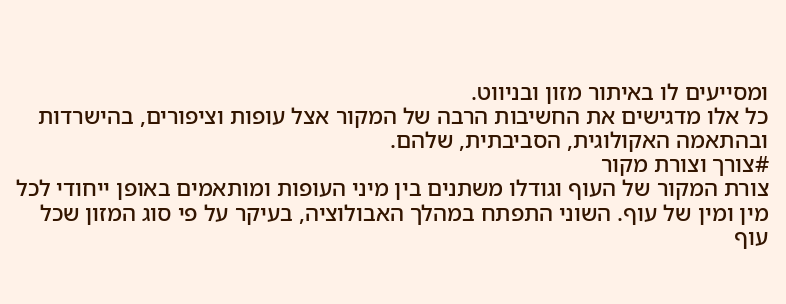ומסייעים לו באיתור מזון ובניווט.
כל אלו מדגישים את החשיבות הרבה של המקור אצל עופות וציפורים, בהישרדות ובהתאמה האקולוגית, הסביבתית, שלהם.
#צורך וצורת מקור
צורת המקור של העוף וגודלו משתנים בין מיני העופות ומותאמים באופן ייחודי לכל מין ומין של עוף. השוני התפתח במהלך האבולוציה, בעיקר על פי סוג המזון שכל עוף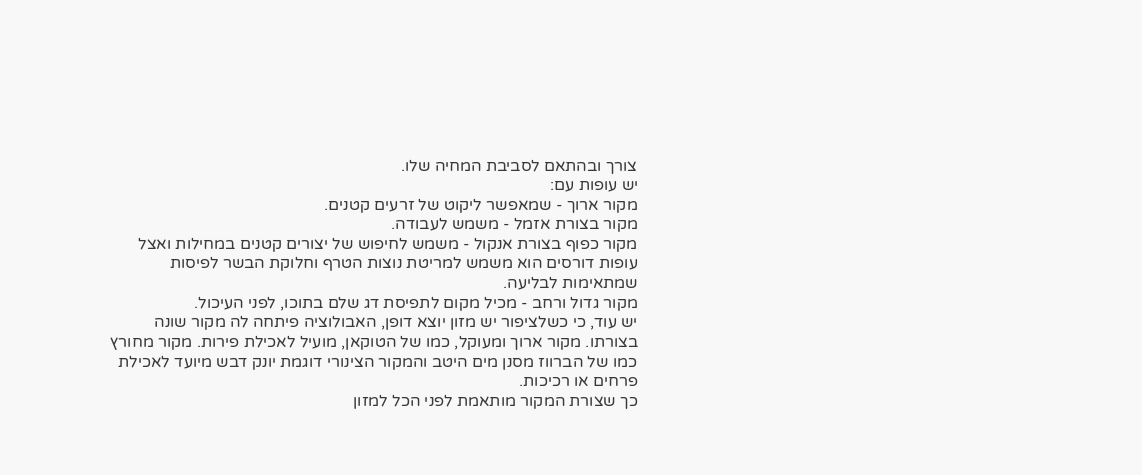צורך ובהתאם לסביבת המחיה שלו.
יש עופות עם:
מקור ארוך - שמאפשר ליקוט של זרעים קטנים.
מקור בצורת אזמל - משמש לעבודה.
מקור כפוף בצורת אנקול - משמש לחיפוש של יצורים קטנים במחילות ואצל עופות דורסים הוא משמש למריטת נוצות הטרף וחלוקת הבשר לפיסות שמתאימות לבליעה.
מקור גדול ורחב - מכיל מקום לתפיסת דג שלם בתוכו, לפני העיכול.
יש עוד, כי כשלציפור יש מזון יוצא דופן, האבולוציה פיתחה לה מקור שונה בצורתו. מקור ארוך ומעוקל, כמו של הטוקאן, מועיל לאכילת פירות. מקור מחורץ כמו של הברווז מסנן מים היטב והמקור הצינורי דוגמת יונק דבש מיועד לאכילת פרחים או רכיכות.
כך שצורת המקור מותאמת לפני הכל למזון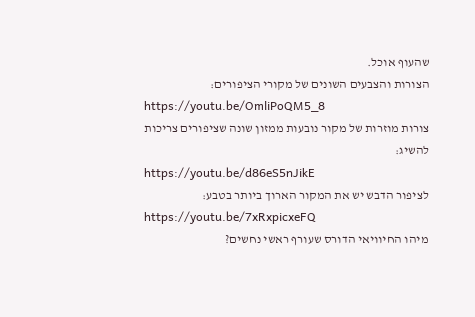שהעוף אוכל.
הצורות והצבעים השונים של מקורי הציפורים:
https://youtu.be/OmliPoQM5_8
צורות מוזרות של מקור נובעות ממזון שונה שציפורים צריכות להשיג:
https://youtu.be/d86eS5nJikE
לציפור הדבש יש את המקור הארוך ביותר בטבע:
https://youtu.be/7xRxpicxeFQ
מיהו החיוויאי הדורס שעורף ראשי נחשים?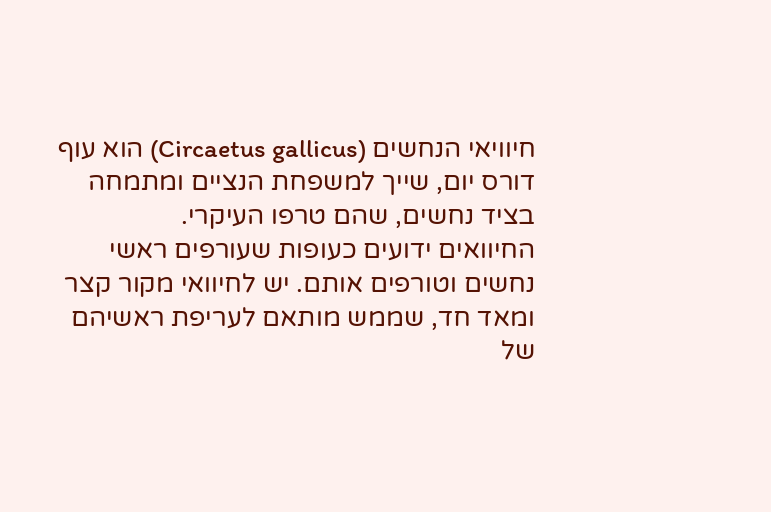חיוויאי הנחשים (Circaetus gallicus) הוא עוף דורס יום, שייך למשפחת הנציים ומתמחה בציד נחשים, שהם טרפו העיקרי.
החיוואים ידועים כעופות שעורפים ראשי נחשים וטורפים אותם. יש לחיוואי מקור קצר ומאד חד, שממש מותאם לעריפת ראשיהם של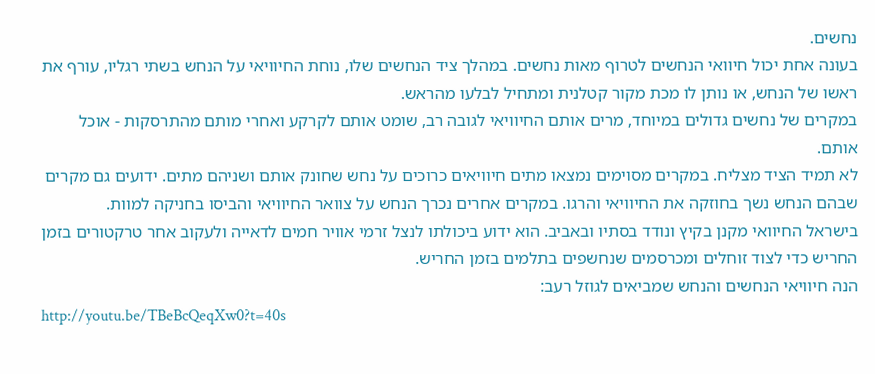נחשים.
בעונה אחת יכול חיוואי הנחשים לטרוף מאות נחשים. במהלך ציד הנחשים שלו, נוחת החיוויאי על הנחש בשתי רגליו, עורף את ראשו של הנחש, או נותן לו מכת מקור קטלנית ומתחיל לבלעו מהראש.
במקרים של נחשים גדולים במיוחד, מרים אותם החיוויאי לגובה רב, שומט אותם לקרקע ואחרי מותם מהתרסקות - אוכל אותם.
לא תמיד הציד מצליח. במקרים מסוימים נמצאו מתים חיוויאים כרוכים על נחש שחונק אותם ושניהם מתים. ידועים גם מקרים שבהם הנחש נשך בחוזקה את החיוויאי והרגו. במקרים אחרים נכרך הנחש על צוואר החיוויאי והביסו בחניקה למוות.
בישראל החיוואי מקנן בקיץ ונודד בסתיו ובאביב. הוא ידוע ביכולתו לנצל זרמי אוויר חמים לדאייה ולעקוב אחר טרקטורים בזמן החריש כדי לצוד זוחלים ומכרסמים שנחשפים בתלמים בזמן החריש.
הנה חיוויאי הנחשים והנחש שמביאים לגוזל רעב:
http://youtu.be/TBeBcQeqXw0?t=40s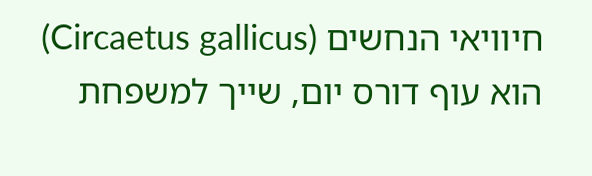חיוויאי הנחשים (Circaetus gallicus) הוא עוף דורס יום, שייך למשפחת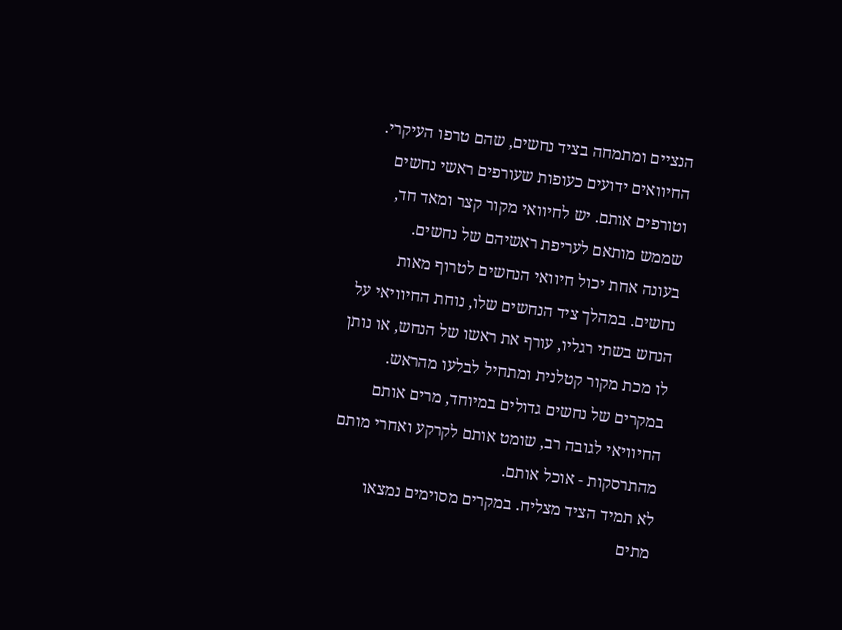הנציים ומתמחה בציד נחשים, שהם טרפו העיקרי.
החיוואים ידועים כעופות שעורפים ראשי נחשים וטורפים אותם. יש לחיוואי מקור קצר ומאד חד, שממש מותאם לעריפת ראשיהם של נחשים.
בעונה אחת יכול חיוואי הנחשים לטרוף מאות נחשים. במהלך ציד הנחשים שלו, נוחת החיוויאי על הנחש בשתי רגליו, עורף את ראשו של הנחש, או נותן לו מכת מקור קטלנית ומתחיל לבלעו מהראש.
במקרים של נחשים גדולים במיוחד, מרים אותם החיוויאי לגובה רב, שומט אותם לקרקע ואחרי מותם מהתרסקות - אוכל אותם.
לא תמיד הציד מצליח. במקרים מסוימים נמצאו מתים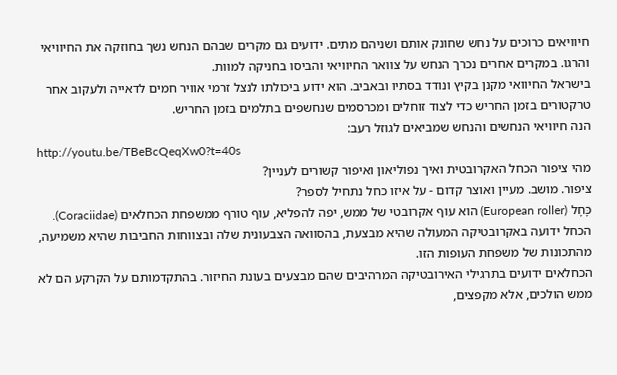חיוויאים כרוכים על נחש שחונק אותם ושניהם מתים. ידועים גם מקרים שבהם הנחש נשך בחוזקה את החיוויאי והרגו. במקרים אחרים נכרך הנחש על צוואר החיוויאי והביסו בחניקה למוות.
בישראל החיוואי מקנן בקיץ ונודד בסתיו ובאביב. הוא ידוע ביכולתו לנצל זרמי אוויר חמים לדאייה ולעקוב אחר טרקטורים בזמן החריש כדי לצוד זוחלים ומכרסמים שנחשפים בתלמים בזמן החריש.
הנה חיוויאי הנחשים והנחש שמביאים לגוזל רעב:
http://youtu.be/TBeBcQeqXw0?t=40s
מהי ציפור הכחל האקרובטית ואיך נפוליאון ואיפור קשורים לעניין?
ציפור. מושב. מעיין ואוצר קדום - על איזו כחל נתחיל לספר?
כָּחָל (European roller) הוא עוף אקרובטי של ממש, יפה להפליא, עוף טורף ממשפחת הכחלאים (Coraciidae).
הכחל ידועה באקרובטיקה המעולה שהיא מבצעת, בהסוואה הצבעונית שלה ובצווחות החביבות שהיא משמיעה, מהתכונות של משפחת העופות הזו.
הכחלאים ידועים בתרגילי האירובטיקה המרהיבים שהם מבצעים בעונת החיזור. בהתקדמותם על הקרקע הם לא ממש הולכים, אלא מקפצים,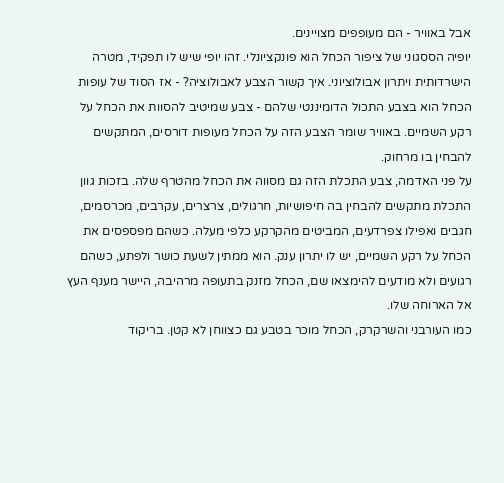אבל באוויר - הם מעופפים מצויינים.
יופיה הססגוני של ציפור הכחל הוא פונקציונלי. זהו יופי שיש לו תפקיד, מטרה הישרדותית ויתרון אבולוציוני. איך קשור הצבע לאבולוציה? - אז הסוד של עופות הכחל הוא בצבע התכול הדומיננטי שלהם - צבע שמיטיב להסוות את הכחל על רקע השמיים. באוויר שומר הצבע הזה על הכחל מעופות דורסים, המתקשים להבחין בו מרחוק.
על פני האדמה, צבע התכלת הזה גם מסווה את הכחל מהטרף שלה. בזכות גוון התכלת מתקשים להבחין בה חיפושיות, חרגולים, צרצרים, עקרבים, מכרסמים, חגבים ואפילו צפרדעים, המביטים מהקרקע כלפי מעלה. כשהם מפספסים את הכחל על רקע השמיים, יש לו יתרון ענק. הוא ממתין לשעת כושר ולפתע, כשהם רגועים ולא מודעים להימצאו שם, הכחל מזנק בתעופה מרהיבה, היישר מענף העץ אל הארוחה שלו.
כמו העורבני והשרקרק, הכחל מוכר בטבע גם כצווחן לא קטן. בריקוד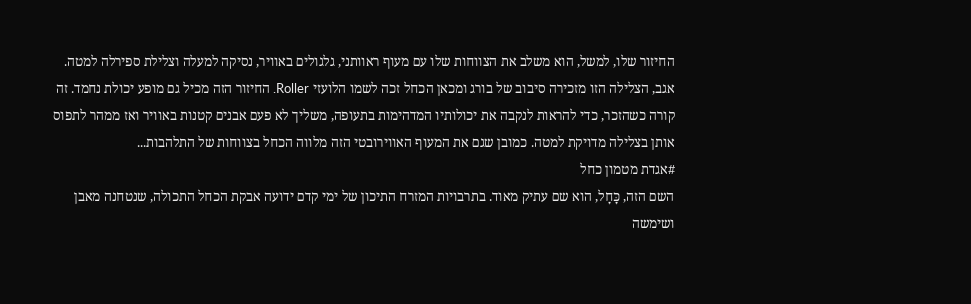החיזור שלו, למשל, הוא משלב את הצווחות שלו עם מעוף ראוותני, גלגולים באוויר, נסיקה למעלה וצלילת ספירלה למטה. אגב, הצלילה הזו מזכירה סיבוב של בורג ומכאן הכחל זכה לשמו הלועזי Roller. החיזור הזה מכיל גם מופע יכולת נחמד. זה קורה כשהזכר, כדי להראות לנקבה את יכולותיו המדהימות בתעופה, משליך לא פעם אבנים קטנות באוויר ואז ממהר לתפוס אותן בצלילה מדויקת למטה. כמובן שגם את המעוף האווירובטי הזה מלווה הכחל בצווחות של התלהבות...
#אגדת מטמון כחל
השם הזה, כָּחָל, הוא שם עתיק מאוד. בתרבויות המזרח התיכון של ימי קדם ידועה אבקת הכחל התכולה, שנטחנה מאבן ושימשה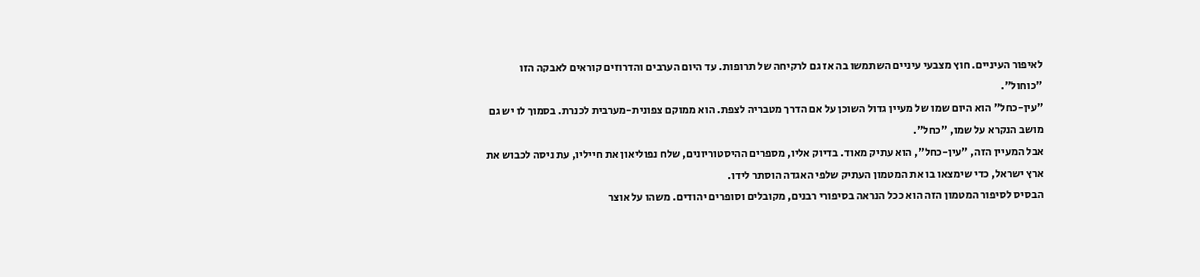לאיפור העיניים. חוץ מצבעי עיניים השתמשו בה אז גם לרקיחה של תרופות. עד היום הערבים והדרוזים קוראים לאבקה הזו "כוחול".
"עין-כחל" הוא היום שמו של מעיין גדול השוכן על אם הדרך מטבריה לצפת. הוא ממוקם צפונית-מערבית לכנרת. בסמוך לו יש גם מושב הנקרא על שמו, "כחל".
אבל המעיין הזה, "עין-כחל", הוא עתיק מאוד. בדיוק אליו, מספרים ההיסטוריונים, שלח נפוליאון את חייליו, עת ניסה לכבוש את ארץ ישראל, כדי שימצאו בו את המטמון העתיק שלפי האגדה הוסתר לידו.
הבסיס לסיפור המטמון הזה הוא ככל הנראה בסיפורי רבנים, מקובלים וסופרים יהודים. משהו על אוצר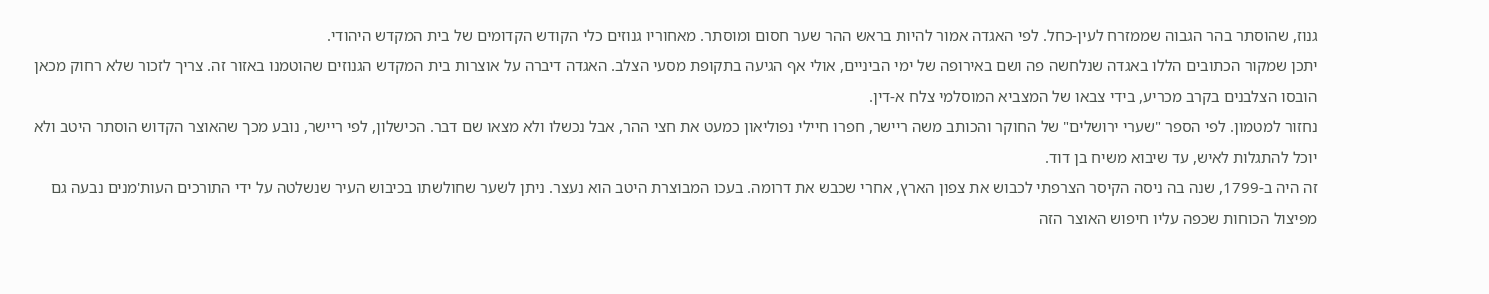גנוז, שהוסתר בהר הגבוה שממזרח לעין-כחל. לפי האגדה אמור להיות בראש ההר שער חסום ומוסתר. מאחוריו גנוזים כלי הקודש הקדומים של בית המקדש היהודי.
יתכן שמקור הכתובים הללו באגדה שנלחשה פה ושם באירופה של ימי הביניים, אולי אף הגיעה בתקופת מסעי הצלב. האגדה דיברה על אוצרות בית המקדש הגנוזים שהוטמנו באזור זה. צריך לזכור שלא רחוק מכאן הובסו הצלבנים בקרב מכריע, בידי צבאו של המצביא המוסלמי צלח א-דין.
נחזור למטמון. לפי הספר "שערי ירושלים" של החוקר והכותב משה ריישר, חפרו חיילי נפוליאון כמעט את חצי ההר, אבל נכשלו ולא מצאו שם דבר. הכישלון, לפי ריישר, נובע מכך שהאוצר הקדוש הוסתר היטב ולא יוכל להתגלות לאיש, עד שיבוא משיח בן דוד.
זה היה ב-1799, שנה בה ניסה הקיסר הצרפתי לכבוש את צפון הארץ, אחרי שכבש את דרומה. בעכו המבוצרת היטב הוא נעצר. ניתן לשער שחולשתו בכיבוש העיר שנשלטה על ידי התורכים העות'מנים נבעה גם מפיצול הכוחות שכפה עליו חיפוש האוצר הזה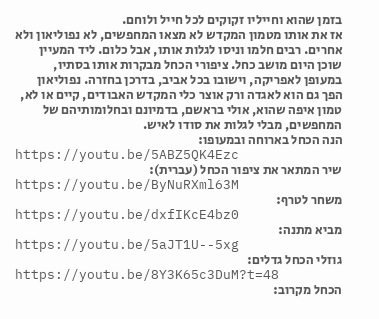בזמן שהוא וחייליו זקוקים לכל חייל ולוחם.
אז את אותו מטמון המקדש לא מצאו המחפשים, לא נפוליאון ולא אחרים. רבים חלמו וניסו לגלות אותו, אבל כלום. ליד המעיין שוכן היום מושב כחל. ציפורי הכחל מבקרות אותו בסתיו, במעופן לאפריקה, וישובו בכל אביב, בדרכן בחזרה. נפוליאון הפך גם הוא לאגדה ורק אוצר כלי המקדש האבודים, קיים או לא, טמון איפה שהוא, אולי בראשם, בדמיונם ובחלומותיהם של המחפשים, מבלי לגלות את סודו לאיש.
הנה הכחל בארוחה ובמעופו:
https://youtu.be/5ABZ5QK4Ezc
שיר המתאר את ציפור הכחל (עברית):
https://youtu.be/ByNuRXml63M
משחר לטרף:
https://youtu.be/dxfIKcE4bz0
מביא מתנה:
https://youtu.be/5aJT1U--5xg
גוזלי הכחל גדלים:
https://youtu.be/8Y3K65c3DuM?t=48
הכחל מקרוב: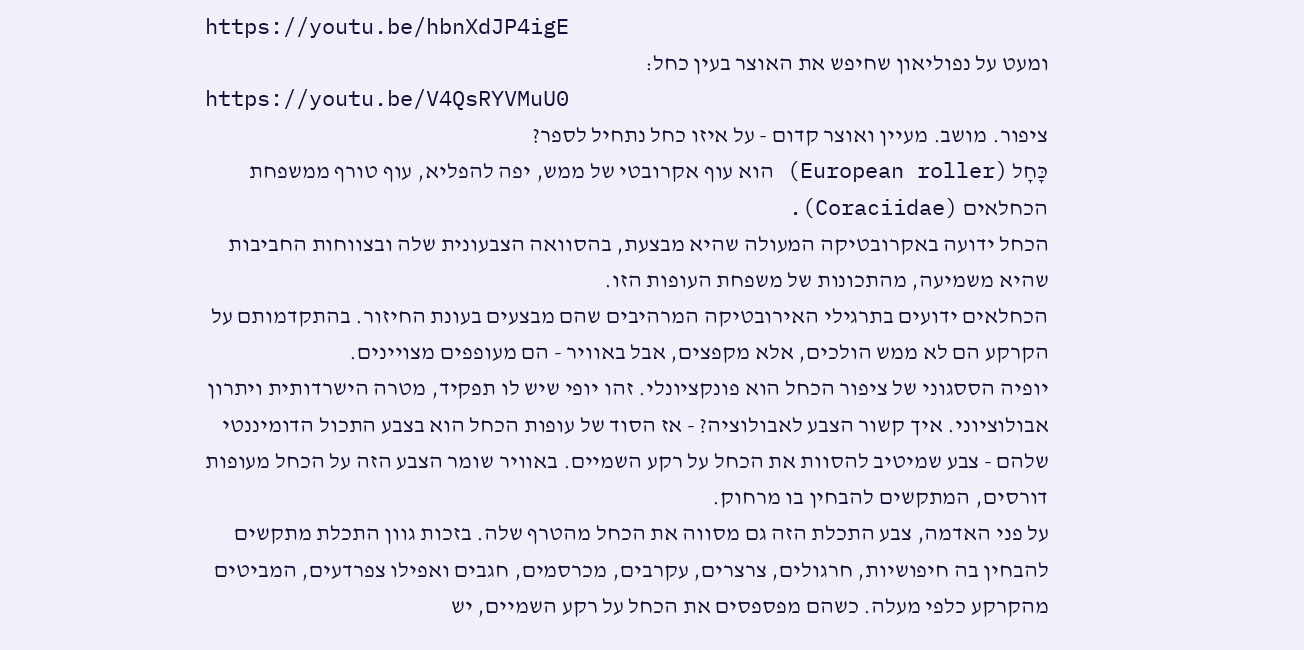https://youtu.be/hbnXdJP4igE
ומעט על נפוליאון שחיפש את האוצר בעין כחל:
https://youtu.be/V4QsRYVMuU0
ציפור. מושב. מעיין ואוצר קדום - על איזו כחל נתחיל לספר?
כָּחָל (European roller) הוא עוף אקרובטי של ממש, יפה להפליא, עוף טורף ממשפחת הכחלאים (Coraciidae).
הכחל ידועה באקרובטיקה המעולה שהיא מבצעת, בהסוואה הצבעונית שלה ובצווחות החביבות שהיא משמיעה, מהתכונות של משפחת העופות הזו.
הכחלאים ידועים בתרגילי האירובטיקה המרהיבים שהם מבצעים בעונת החיזור. בהתקדמותם על הקרקע הם לא ממש הולכים, אלא מקפצים, אבל באוויר - הם מעופפים מצויינים.
יופיה הססגוני של ציפור הכחל הוא פונקציונלי. זהו יופי שיש לו תפקיד, מטרה הישרדותית ויתרון אבולוציוני. איך קשור הצבע לאבולוציה? - אז הסוד של עופות הכחל הוא בצבע התכול הדומיננטי שלהם - צבע שמיטיב להסוות את הכחל על רקע השמיים. באוויר שומר הצבע הזה על הכחל מעופות דורסים, המתקשים להבחין בו מרחוק.
על פני האדמה, צבע התכלת הזה גם מסווה את הכחל מהטרף שלה. בזכות גוון התכלת מתקשים להבחין בה חיפושיות, חרגולים, צרצרים, עקרבים, מכרסמים, חגבים ואפילו צפרדעים, המביטים מהקרקע כלפי מעלה. כשהם מפספסים את הכחל על רקע השמיים, יש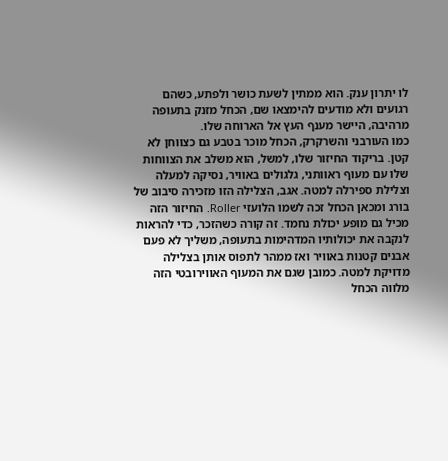לו יתרון ענק. הוא ממתין לשעת כושר ולפתע, כשהם רגועים ולא מודעים להימצאו שם, הכחל מזנק בתעופה מרהיבה, היישר מענף העץ אל הארוחה שלו.
כמו העורבני והשרקרק, הכחל מוכר בטבע גם כצווחן לא קטן. בריקוד החיזור שלו, למשל, הוא משלב את הצווחות שלו עם מעוף ראוותני, גלגולים באוויר, נסיקה למעלה וצלילת ספירלה למטה. אגב, הצלילה הזו מזכירה סיבוב של בורג ומכאן הכחל זכה לשמו הלועזי Roller. החיזור הזה מכיל גם מופע יכולת נחמד. זה קורה כשהזכר, כדי להראות לנקבה את יכולותיו המדהימות בתעופה, משליך לא פעם אבנים קטנות באוויר ואז ממהר לתפוס אותן בצלילה מדויקת למטה. כמובן שגם את המעוף האווירובטי הזה מלווה הכחל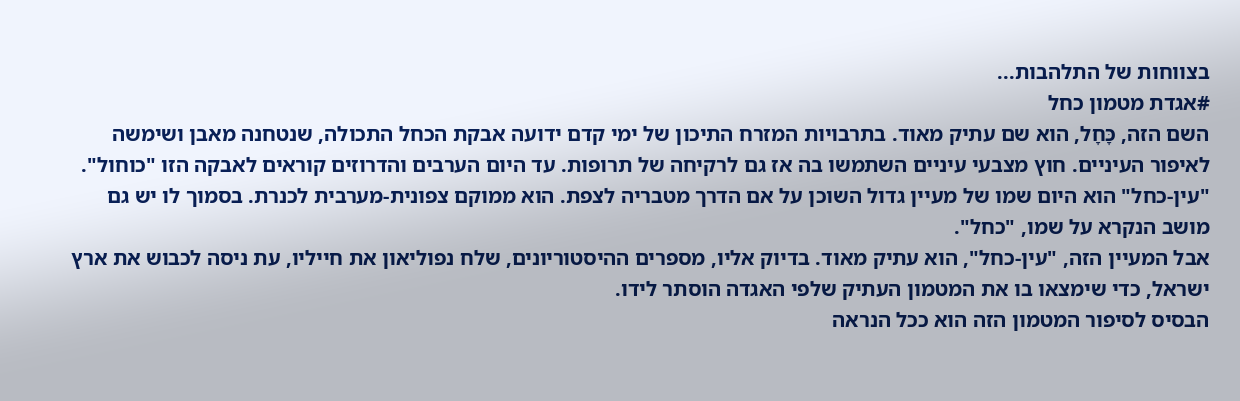בצווחות של התלהבות...
#אגדת מטמון כחל
השם הזה, כָּחָל, הוא שם עתיק מאוד. בתרבויות המזרח התיכון של ימי קדם ידועה אבקת הכחל התכולה, שנטחנה מאבן ושימשה לאיפור העיניים. חוץ מצבעי עיניים השתמשו בה אז גם לרקיחה של תרופות. עד היום הערבים והדרוזים קוראים לאבקה הזו "כוחול".
"עין-כחל" הוא היום שמו של מעיין גדול השוכן על אם הדרך מטבריה לצפת. הוא ממוקם צפונית-מערבית לכנרת. בסמוך לו יש גם מושב הנקרא על שמו, "כחל".
אבל המעיין הזה, "עין-כחל", הוא עתיק מאוד. בדיוק אליו, מספרים ההיסטוריונים, שלח נפוליאון את חייליו, עת ניסה לכבוש את ארץ ישראל, כדי שימצאו בו את המטמון העתיק שלפי האגדה הוסתר לידו.
הבסיס לסיפור המטמון הזה הוא ככל הנראה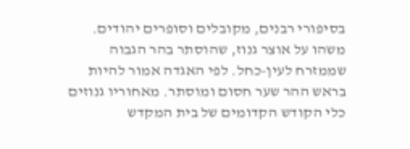בסיפורי רבנים, מקובלים וסופרים יהודים. משהו על אוצר גנוז, שהוסתר בהר הגבוה שממזרח לעין-כחל. לפי האגדה אמור להיות בראש ההר שער חסום ומוסתר. מאחוריו גנוזים כלי הקודש הקדומים של בית המקדש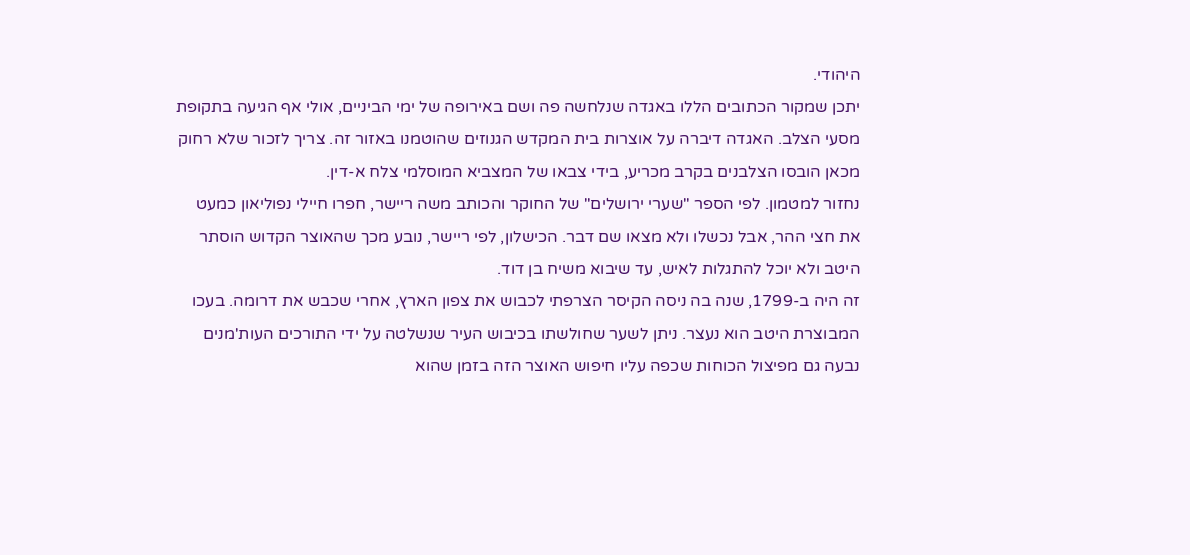היהודי.
יתכן שמקור הכתובים הללו באגדה שנלחשה פה ושם באירופה של ימי הביניים, אולי אף הגיעה בתקופת מסעי הצלב. האגדה דיברה על אוצרות בית המקדש הגנוזים שהוטמנו באזור זה. צריך לזכור שלא רחוק מכאן הובסו הצלבנים בקרב מכריע, בידי צבאו של המצביא המוסלמי צלח א-דין.
נחזור למטמון. לפי הספר "שערי ירושלים" של החוקר והכותב משה ריישר, חפרו חיילי נפוליאון כמעט את חצי ההר, אבל נכשלו ולא מצאו שם דבר. הכישלון, לפי ריישר, נובע מכך שהאוצר הקדוש הוסתר היטב ולא יוכל להתגלות לאיש, עד שיבוא משיח בן דוד.
זה היה ב-1799, שנה בה ניסה הקיסר הצרפתי לכבוש את צפון הארץ, אחרי שכבש את דרומה. בעכו המבוצרת היטב הוא נעצר. ניתן לשער שחולשתו בכיבוש העיר שנשלטה על ידי התורכים העות'מנים נבעה גם מפיצול הכוחות שכפה עליו חיפוש האוצר הזה בזמן שהוא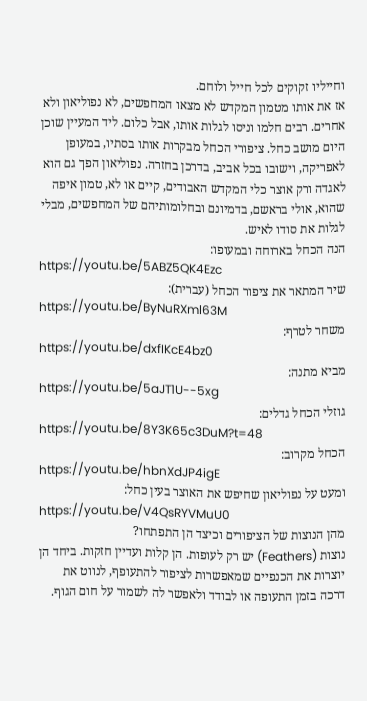וחייליו זקוקים לכל חייל ולוחם.
אז את אותו מטמון המקדש לא מצאו המחפשים, לא נפוליאון ולא אחרים. רבים חלמו וניסו לגלות אותו, אבל כלום. ליד המעיין שוכן היום מושב כחל. ציפורי הכחל מבקרות אותו בסתיו, במעופן לאפריקה, וישובו בכל אביב, בדרכן בחזרה. נפוליאון הפך גם הוא לאגדה ורק אוצר כלי המקדש האבודים, קיים או לא, טמון איפה שהוא, אולי בראשם, בדמיונם ובחלומותיהם של המחפשים, מבלי לגלות את סודו לאיש.
הנה הכחל בארוחה ובמעופו:
https://youtu.be/5ABZ5QK4Ezc
שיר המתאר את ציפור הכחל (עברית):
https://youtu.be/ByNuRXml63M
משחר לטרף:
https://youtu.be/dxfIKcE4bz0
מביא מתנה:
https://youtu.be/5aJT1U--5xg
גוזלי הכחל גדלים:
https://youtu.be/8Y3K65c3DuM?t=48
הכחל מקרוב:
https://youtu.be/hbnXdJP4igE
ומעט על נפוליאון שחיפש את האוצר בעין כחל:
https://youtu.be/V4QsRYVMuU0
מהן הנוצות של הציפורים וכיצד הן התפתחו?
נוצות (Feathers) יש רק לעופות. הן קלות ועדיין חזקות. ביחד הן יוצרות את הכנפיים שמאפשרות לציפור להתעופף, לנווט את דרכה בזמן התעופה או לבודד ולאפשר לה לשמור על חום הגוף.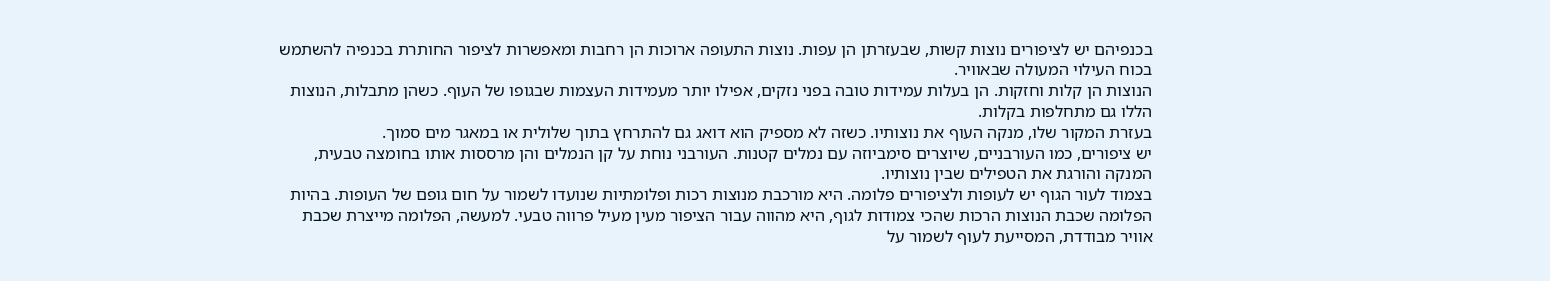בכנפיהם יש לציפורים נוצות קשות, שבעזרתן הן עפות. נוצות התעופה ארוכות הן רחבות ומאפשרות לציפור החותרת בכנפיה להשתמש בכוח העילוי המעולה שבאוויר.
הנוצות הן קלות וחזקות. הן בעלות עמידות טובה בפני נזקים, אפילו יותר מעמידות העצמות שבגופו של העוף. כשהן מתבלות, הנוצות הללו גם מתחלפות בקלות.
בעזרת המקור שלו, מנקה העוף את נוצותיו. כשזה לא מספיק הוא דואג גם להתרחץ בתוך שלולית או במאגר מים סמוך.
יש ציפורים, כמו העורבניים, שיוצרים סימביוזה עם נמלים קטנות. העורבני נוחת על קן הנמלים והן מרססות אותו בחומצה טבעית, המנקה והורגת את הטפילים שבין נוצותיו.
בצמוד לעור הגוף יש לעופות ולציפורים פלומה. היא מורכבת מנוצות רכות ופלומתיות שנועדו לשמור על חום גופם של העופות. בהיות הפלומה שכבת הנוצות הרכות שהכי צמודות לגוף, היא מהווה עבור הציפור מעין מעיל פרווה טבעי. למעשה, הפלומה מייצרת שכבת אוויר מבודדת, המסייעת לעוף לשמור על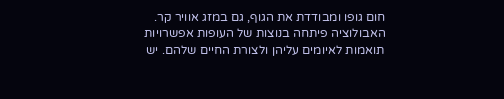חום גופו ומבודדת את הגוף, גם במזג אוויר קר.
האבולוציה פיתחה בנוצות של העופות אפשרויות תואמות לאיומים עליהן ולצורת החיים שלהם. יש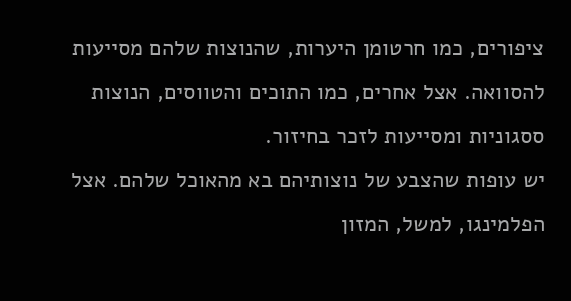ציפורים, כמו חרטומן היערות, שהנוצות שלהם מסייעות להסוואה. אצל אחרים, כמו התוכים והטווסים, הנוצות ססגוניות ומסייעות לזכר בחיזור.
יש עופות שהצבע של נוצותיהם בא מהאוכל שלהם. אצל הפלמינגו, למשל, המזון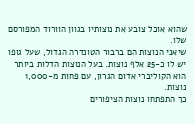שהוא אוכל צובע את נוצותיו בגוון הוורוד המפורסם שלו.
שיאני הנוצות הם ברבור הטונדרה הגדול, שעל גופו יש לו כ-25 אלף נוצות. בעל הנוצות הדלות ביותר הוא הקוליברי אדום הגרון, עם פחות מ-1,000 נוצות.
כך התפתחו נוצות הציפורים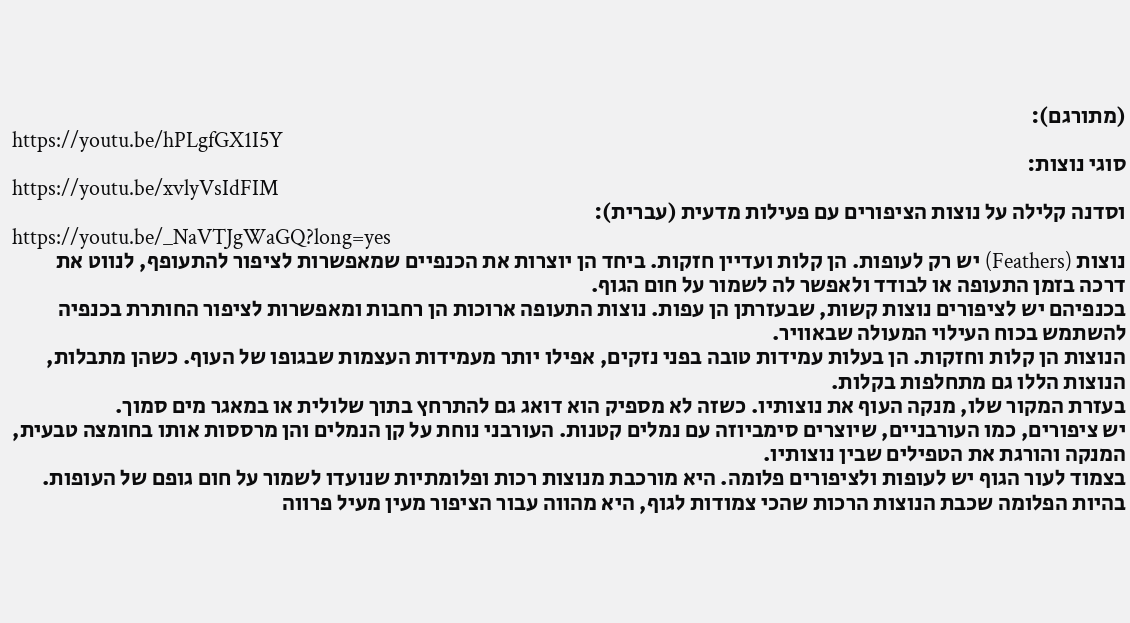(מתורגם):
https://youtu.be/hPLgfGX1I5Y
סוגי נוצות:
https://youtu.be/xvlyVsIdFIM
וסדנה קלילה על נוצות הציפורים עם פעילות מדעית (עברית):
https://youtu.be/_NaVTJgWaGQ?long=yes
נוצות (Feathers) יש רק לעופות. הן קלות ועדיין חזקות. ביחד הן יוצרות את הכנפיים שמאפשרות לציפור להתעופף, לנווט את דרכה בזמן התעופה או לבודד ולאפשר לה לשמור על חום הגוף.
בכנפיהם יש לציפורים נוצות קשות, שבעזרתן הן עפות. נוצות התעופה ארוכות הן רחבות ומאפשרות לציפור החותרת בכנפיה להשתמש בכוח העילוי המעולה שבאוויר.
הנוצות הן קלות וחזקות. הן בעלות עמידות טובה בפני נזקים, אפילו יותר מעמידות העצמות שבגופו של העוף. כשהן מתבלות, הנוצות הללו גם מתחלפות בקלות.
בעזרת המקור שלו, מנקה העוף את נוצותיו. כשזה לא מספיק הוא דואג גם להתרחץ בתוך שלולית או במאגר מים סמוך.
יש ציפורים, כמו העורבניים, שיוצרים סימביוזה עם נמלים קטנות. העורבני נוחת על קן הנמלים והן מרססות אותו בחומצה טבעית, המנקה והורגת את הטפילים שבין נוצותיו.
בצמוד לעור הגוף יש לעופות ולציפורים פלומה. היא מורכבת מנוצות רכות ופלומתיות שנועדו לשמור על חום גופם של העופות. בהיות הפלומה שכבת הנוצות הרכות שהכי צמודות לגוף, היא מהווה עבור הציפור מעין מעיל פרווה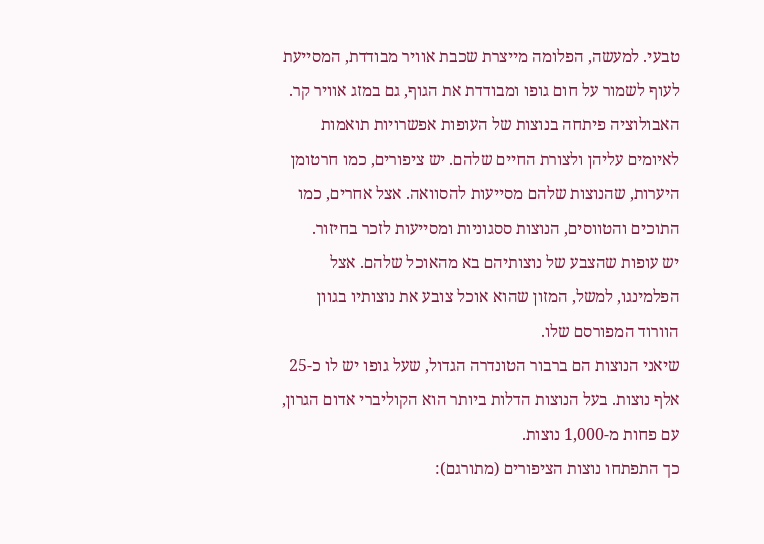טבעי. למעשה, הפלומה מייצרת שכבת אוויר מבודדת, המסייעת לעוף לשמור על חום גופו ומבודדת את הגוף, גם במזג אוויר קר.
האבולוציה פיתחה בנוצות של העופות אפשרויות תואמות לאיומים עליהן ולצורת החיים שלהם. יש ציפורים, כמו חרטומן היערות, שהנוצות שלהם מסייעות להסוואה. אצל אחרים, כמו התוכים והטווסים, הנוצות ססגוניות ומסייעות לזכר בחיזור.
יש עופות שהצבע של נוצותיהם בא מהאוכל שלהם. אצל הפלמינגו, למשל, המזון שהוא אוכל צובע את נוצותיו בגוון הוורוד המפורסם שלו.
שיאני הנוצות הם ברבור הטונדרה הגדול, שעל גופו יש לו כ-25 אלף נוצות. בעל הנוצות הדלות ביותר הוא הקוליברי אדום הגרון, עם פחות מ-1,000 נוצות.
כך התפתחו נוצות הציפורים (מתורגם):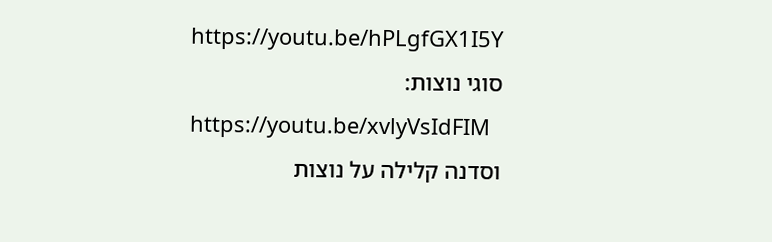https://youtu.be/hPLgfGX1I5Y
סוגי נוצות:
https://youtu.be/xvlyVsIdFIM
וסדנה קלילה על נוצות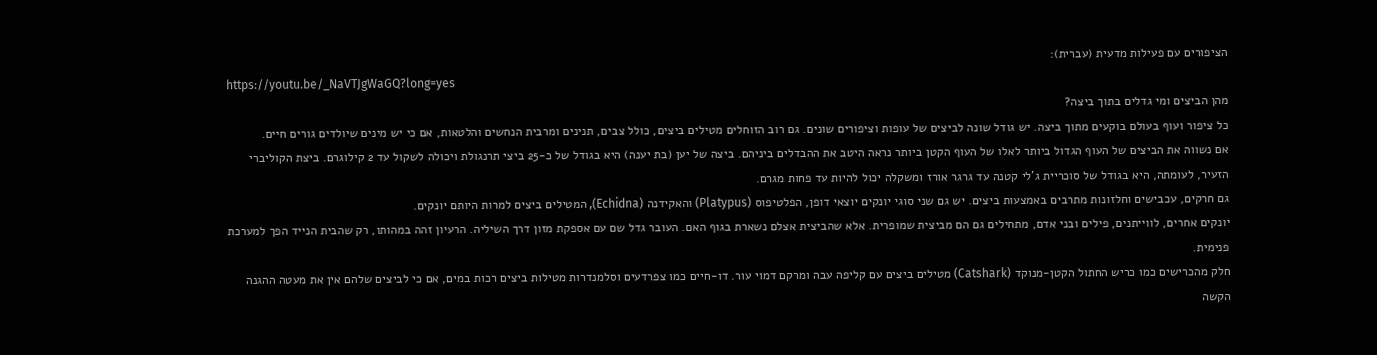הציפורים עם פעילות מדעית (עברית):
https://youtu.be/_NaVTJgWaGQ?long=yes
מהן הביצים ומי גדלים בתוך ביצה?
כל ציפור ועוף בעולם בוקעים מתוך ביצה. יש גודל שונה לביצים של עופות וציפורים שונים. גם רוב הזוחלים מטילים ביצים, כולל צבים, תנינים ומרבית הנחשים והלטאות, אם כי יש מינים שיולדים גורים חיים.
אם נשווה את הביצים של העוף הגדול ביותר לאלו של העוף הקטן ביותר נראה היטב את ההבדלים ביניהם. ביצה של יען (בת יענה) היא בגודל של כ-25 ביצי תרנגולת ויכולה לשקול עד 2 קילוגרם. ביצת הקוליברי הזעיר, לעומתה, היא בגודל של סוכריית ג'לי קטנה עד גרגר אורז ומשקלה יכול להיות עד פחות מגרם.
גם חרקים, עכבישים וחלזונות מתרבים באמצעות ביצים. יש גם שני סוגי יונקים יוצאי דופן, הפלטיפוס (Platypus) והאקידנה (Echidna), המטילים ביצים למרות היותם יונקים.
יונקים אחרים, לווייתנים, פילים ובני אדם, מתחילים גם הם מביצית שמופרית. אלא שהביצית אצלם נשארת בגוף האם. העובר גדל שם עם אספקת מזון דרך השיליה. הרעיון זהה במהותו, רק שהבית הנייד הפך למערכת פנימית.
חלק מהכרישים כמו כריש החתול הקטן-מנוקד (Catshark) מטילים ביצים עם קליפה עבה ומרקם דמוי עור. דו-חיים כמו צפרדעים וסלמנדרות מטילות ביצים רכות במים, אם כי לביצים שלהם אין את מעטה ההגנה הקשה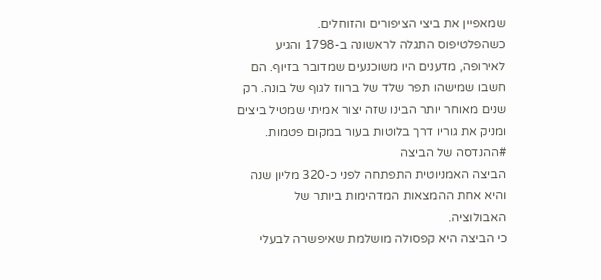שמאפיין את ביצי הציפורים והזוחלים.
כשהפלטיפוס התגלה לראשונה ב-1798 והגיע לאירופה, מדענים היו משוכנעים שמדובר בזיוף. הם חשבו שמישהו תפר שלד של ברווז לגוף של בונה. רק שנים מאוחר יותר הבינו שזה יצור אמיתי שמטיל ביצים ומניק את גוריו דרך בלוטות בעור במקום פטמות.
#ההנדסה של הביצה
הביצה האמניוטית התפתחה לפני כ-320 מליון שנה והיא אחת ההמצאות המדהימות ביותר של האבולוציה.
כי הביצה היא קפסולה מושלמת שאיפשרה לבעלי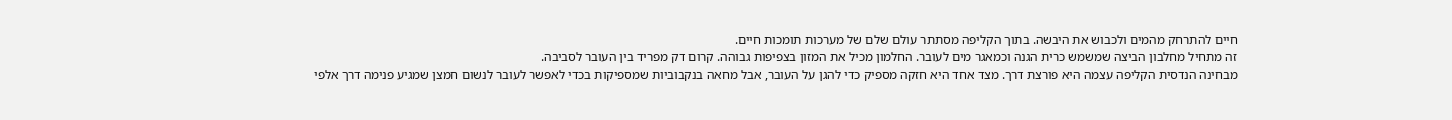חיים להתרחק מהמים ולכבוש את היבשה. בתוך הקליפה מסתתר עולם שלם של מערכות תומכות חיים.
זה מתחיל מחלבון הביצה שמשמש כרית הגנה וכמאגר מים לעובר. החלמון מכיל את המזון בצפיפות גבוהה. קרום דק מפריד בין העובר לסביבה.
מבחינה הנדסית הקליפה עצמה היא פורצת דרך. מצד אחד היא חזקה מספיק כדי להגן על העובר, אבל מחאה בנקבוביות שמספיקות בכדי לאפשר לעובר לנשום חמצן שמגיע פנימה דרך אלפי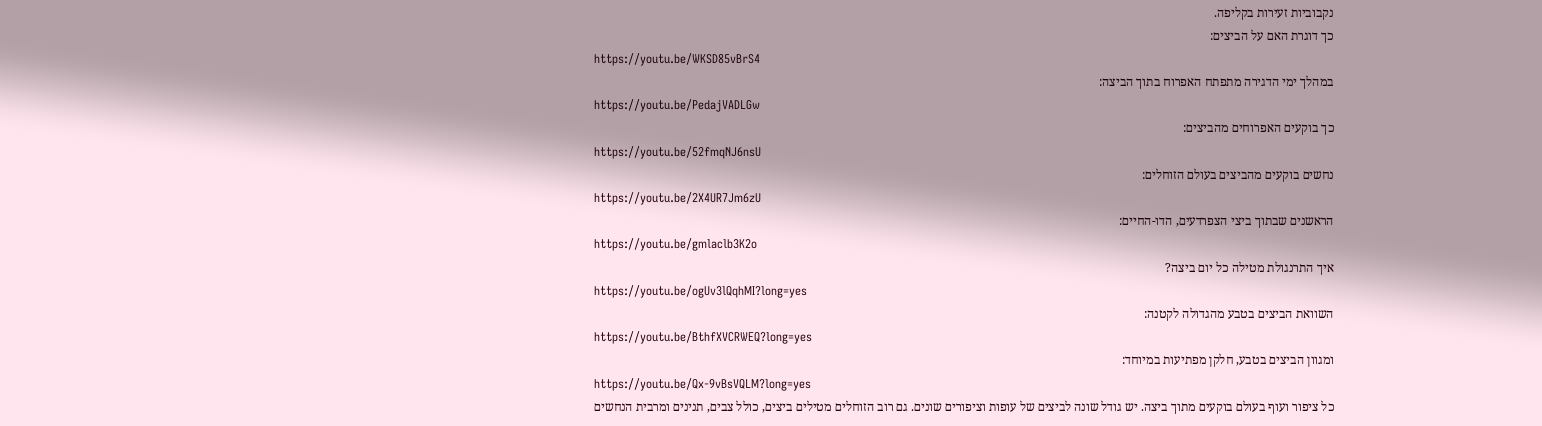נקבוביות זעירות בקליפה.
כך דוגרת האם על הביצים:
https://youtu.be/WKSD85vBrS4
במהלך ימי הדגירה מתפתח האפרוח בתוך הביצה:
https://youtu.be/PedajVADLGw
כך בוקעים האפרוחים מהביצים:
https://youtu.be/52fmqNJ6nsU
נחשים בוקעים מהביצים בעולם הזוחלים:
https://youtu.be/2X4UR7Jm6zU
הראשנים שבתוך ביצי הצפרדעים, הדו-החיים:
https://youtu.be/gmlaclb3K2o
איך התרנגולת מטילה כל יום ביצה?
https://youtu.be/ogUv3lQqhMI?long=yes
השוואת הביצים בטבע מהגדולה לקטנה:
https://youtu.be/BthfXVCRWEQ?long=yes
ומגוון הביצים בטבע, חלקן מפתיעות במיוחד:
https://youtu.be/Qx-9vBsVQLM?long=yes
כל ציפור ועוף בעולם בוקעים מתוך ביצה. יש גודל שונה לביצים של עופות וציפורים שונים. גם רוב הזוחלים מטילים ביצים, כולל צבים, תנינים ומרבית הנחשים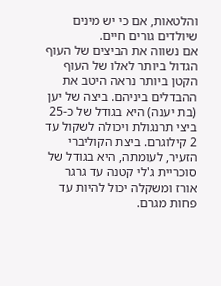והלטאות, אם כי יש מינים שיולדים גורים חיים.
אם נשווה את הביצים של העוף הגדול ביותר לאלו של העוף הקטן ביותר נראה היטב את ההבדלים ביניהם. ביצה של יען (בת יענה) היא בגודל של כ-25 ביצי תרנגולת ויכולה לשקול עד 2 קילוגרם. ביצת הקוליברי הזעיר, לעומתה, היא בגודל של סוכריית ג'לי קטנה עד גרגר אורז ומשקלה יכול להיות עד פחות מגרם.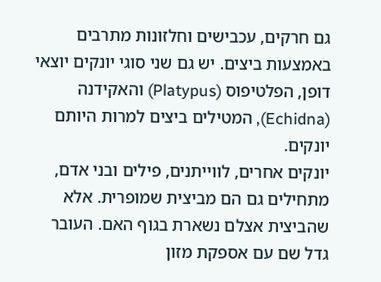גם חרקים, עכבישים וחלזונות מתרבים באמצעות ביצים. יש גם שני סוגי יונקים יוצאי דופן, הפלטיפוס (Platypus) והאקידנה (Echidna), המטילים ביצים למרות היותם יונקים.
יונקים אחרים, לווייתנים, פילים ובני אדם, מתחילים גם הם מביצית שמופרית. אלא שהביצית אצלם נשארת בגוף האם. העובר גדל שם עם אספקת מזון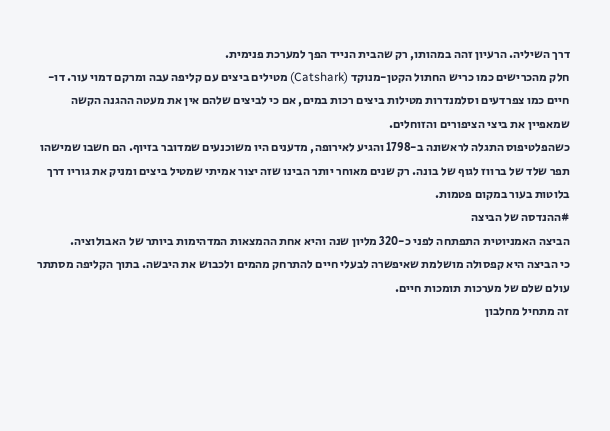דרך השיליה. הרעיון זהה במהותו, רק שהבית הנייד הפך למערכת פנימית.
חלק מהכרישים כמו כריש החתול הקטן-מנוקד (Catshark) מטילים ביצים עם קליפה עבה ומרקם דמוי עור. דו-חיים כמו צפרדעים וסלמנדרות מטילות ביצים רכות במים, אם כי לביצים שלהם אין את מעטה ההגנה הקשה שמאפיין את ביצי הציפורים והזוחלים.
כשהפלטיפוס התגלה לראשונה ב-1798 והגיע לאירופה, מדענים היו משוכנעים שמדובר בזיוף. הם חשבו שמישהו תפר שלד של ברווז לגוף של בונה. רק שנים מאוחר יותר הבינו שזה יצור אמיתי שמטיל ביצים ומניק את גוריו דרך בלוטות בעור במקום פטמות.
#ההנדסה של הביצה
הביצה האמניוטית התפתחה לפני כ-320 מליון שנה והיא אחת ההמצאות המדהימות ביותר של האבולוציה.
כי הביצה היא קפסולה מושלמת שאיפשרה לבעלי חיים להתרחק מהמים ולכבוש את היבשה. בתוך הקליפה מסתתר עולם שלם של מערכות תומכות חיים.
זה מתחיל מחלבון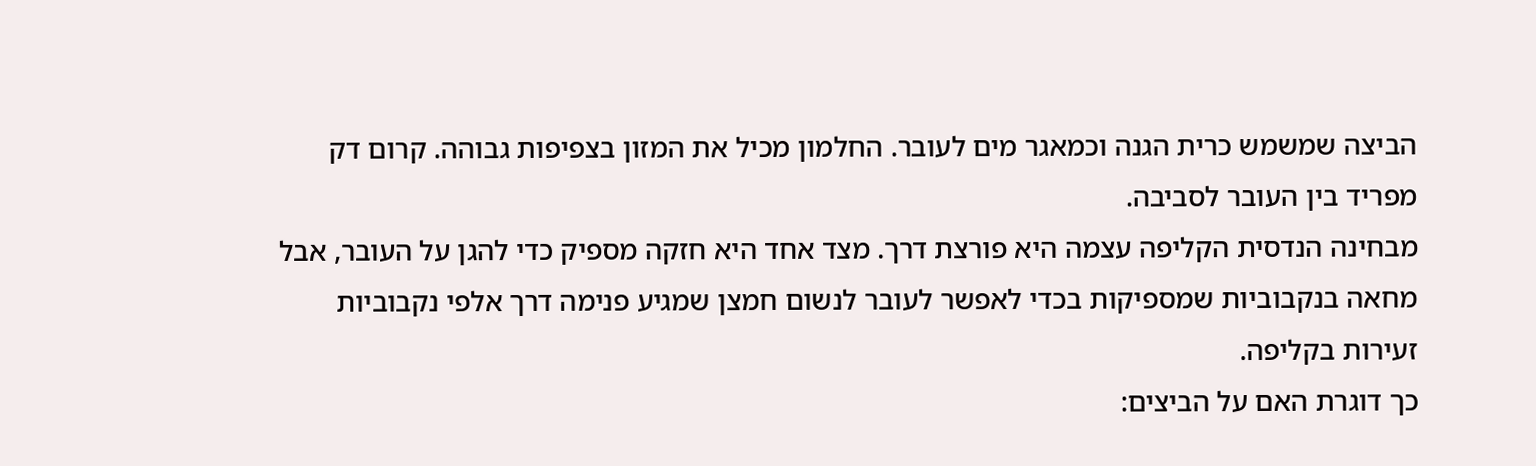הביצה שמשמש כרית הגנה וכמאגר מים לעובר. החלמון מכיל את המזון בצפיפות גבוהה. קרום דק מפריד בין העובר לסביבה.
מבחינה הנדסית הקליפה עצמה היא פורצת דרך. מצד אחד היא חזקה מספיק כדי להגן על העובר, אבל מחאה בנקבוביות שמספיקות בכדי לאפשר לעובר לנשום חמצן שמגיע פנימה דרך אלפי נקבוביות זעירות בקליפה.
כך דוגרת האם על הביצים: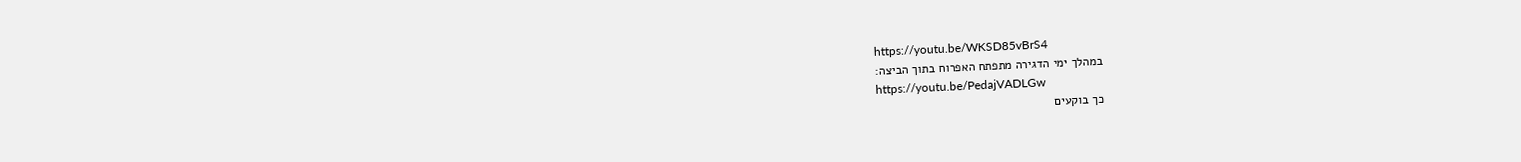https://youtu.be/WKSD85vBrS4
במהלך ימי הדגירה מתפתח האפרוח בתוך הביצה:
https://youtu.be/PedajVADLGw
כך בוקעים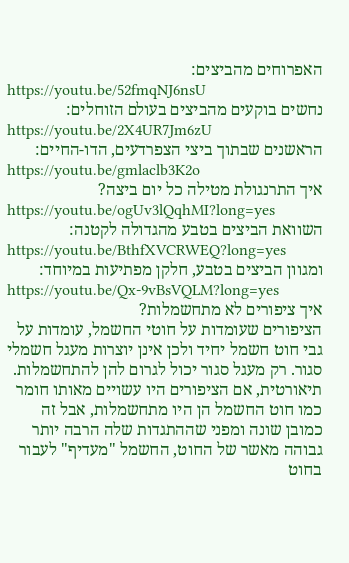האפרוחים מהביצים:
https://youtu.be/52fmqNJ6nsU
נחשים בוקעים מהביצים בעולם הזוחלים:
https://youtu.be/2X4UR7Jm6zU
הראשנים שבתוך ביצי הצפרדעים, הדו-החיים:
https://youtu.be/gmlaclb3K2o
איך התרנגולת מטילה כל יום ביצה?
https://youtu.be/ogUv3lQqhMI?long=yes
השוואת הביצים בטבע מהגדולה לקטנה:
https://youtu.be/BthfXVCRWEQ?long=yes
ומגוון הביצים בטבע, חלקן מפתיעות במיוחד:
https://youtu.be/Qx-9vBsVQLM?long=yes
איך ציפורים לא מתחשמלות?
הציפורים שעומדות על חוטי החשמל, עומדות על גבי חוט חשמל יחיד ולכן אינן יוצרות מעגל חשמלי סגור. רק מעגל סגור יכול לגרום להן להתחשמלות. תיאורטית, אם הציפורים היו עשויים מאותו חומר כמו חוט החשמל הן היו מתחשמלות, אבל זה כמובן שונה ומפני שההתגדות שלה הרבה יותר גבוהה מאשר של החוט, החשמל "מעדיף" לעבור בחוט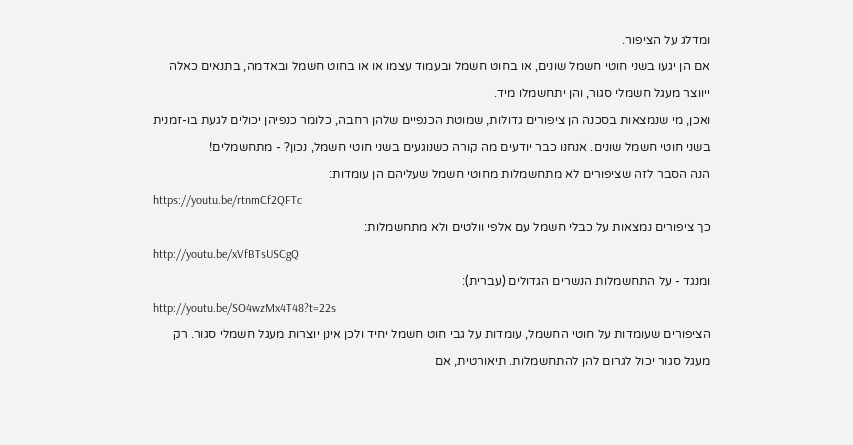ומדלג על הציפור.
אם הן יגעו בשני חוטי חשמל שונים, או בחוט חשמל ובעמוד עצמו או או בחוט חשמל ובאדמה, בתנאים כאלה ייווצר מעגל חשמלי סגור, והן יתחשמלו מיד.
ואכן, מי שנמצאות בסכנה הן ציפורים גדולות, שמוטת הכנפיים שלהן רחבה, כלומר כנפיהן יכולים לגעת בו-זמנית בשני חוטי חשמל שונים. אנחנו כבר יודעים מה קורה כשנוגעים בשני חוטי חשמל, נכון? - מתחשמלים!
הנה הסבר לזה שציפורים לא מתחשמלות מחוטי חשמל שעליהם הן עומדות:
https://youtu.be/rtnmCf2QFTc
כך ציפורים נמצאות על כבלי חשמל עם אלפי וולטים ולא מתחשמלות:
http://youtu.be/xVfBTsUSCgQ
ומנגד - על התחשמלות הנשרים הגדולים (עברית):
http://youtu.be/SO4wzMx4T48?t=22s
הציפורים שעומדות על חוטי החשמל, עומדות על גבי חוט חשמל יחיד ולכן אינן יוצרות מעגל חשמלי סגור. רק מעגל סגור יכול לגרום להן להתחשמלות. תיאורטית, אם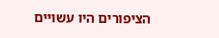הציפורים היו עשויים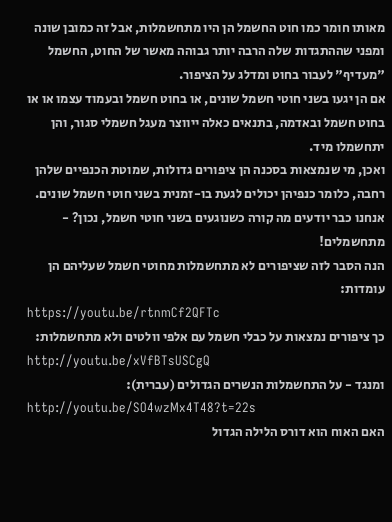מאותו חומר כמו חוט החשמל הן היו מתחשמלות, אבל זה כמובן שונה ומפני שההתגדות שלה הרבה יותר גבוהה מאשר של החוט, החשמל "מעדיף" לעבור בחוט ומדלג על הציפור.
אם הן יגעו בשני חוטי חשמל שונים, או בחוט חשמל ובעמוד עצמו או או בחוט חשמל ובאדמה, בתנאים כאלה ייווצר מעגל חשמלי סגור, והן יתחשמלו מיד.
ואכן, מי שנמצאות בסכנה הן ציפורים גדולות, שמוטת הכנפיים שלהן רחבה, כלומר כנפיהן יכולים לגעת בו-זמנית בשני חוטי חשמל שונים. אנחנו כבר יודעים מה קורה כשנוגעים בשני חוטי חשמל, נכון? - מתחשמלים!
הנה הסבר לזה שציפורים לא מתחשמלות מחוטי חשמל שעליהם הן עומדות:
https://youtu.be/rtnmCf2QFTc
כך ציפורים נמצאות על כבלי חשמל עם אלפי וולטים ולא מתחשמלות:
http://youtu.be/xVfBTsUSCgQ
ומנגד - על התחשמלות הנשרים הגדולים (עברית):
http://youtu.be/SO4wzMx4T48?t=22s
האם האוח הוא דורס הלילה הגדול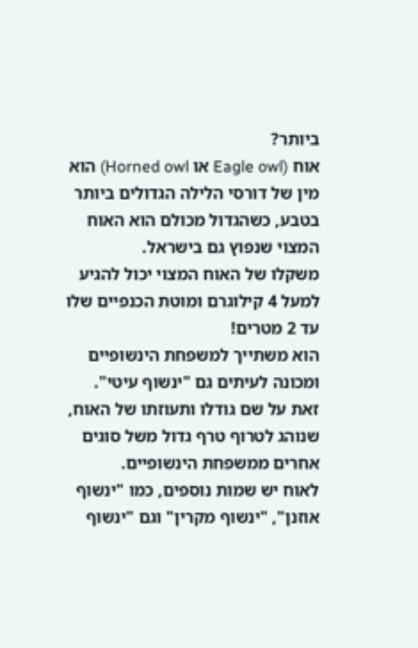ביותר?
אוח (Eagle owl או Horned owl) הוא מין של דורסי הלילה הגדולים ביותר בטבע, כשהגדול מכולם הוא האוח המצוי שנפוץ גם בישראל.
משקלו של האוח המצוי יכול להגיע למעל 4 קילוגרם ומוטת הכנפיים שלו עד 2 מטרים!
הוא משתייך למשפחת הינשופיים ומכונה לעיתים גם "ינשוף עיטי". זאת על שם גודלו ותעוזתו של האוח, שנוהג לטרוף טרף גדול משל סוגים אחרים ממשפחת הינשופיים.
לאוח יש שמות נוספים, כמו "ינשוף אוזנן", "ינשוף מקרין" וגם "ינשוף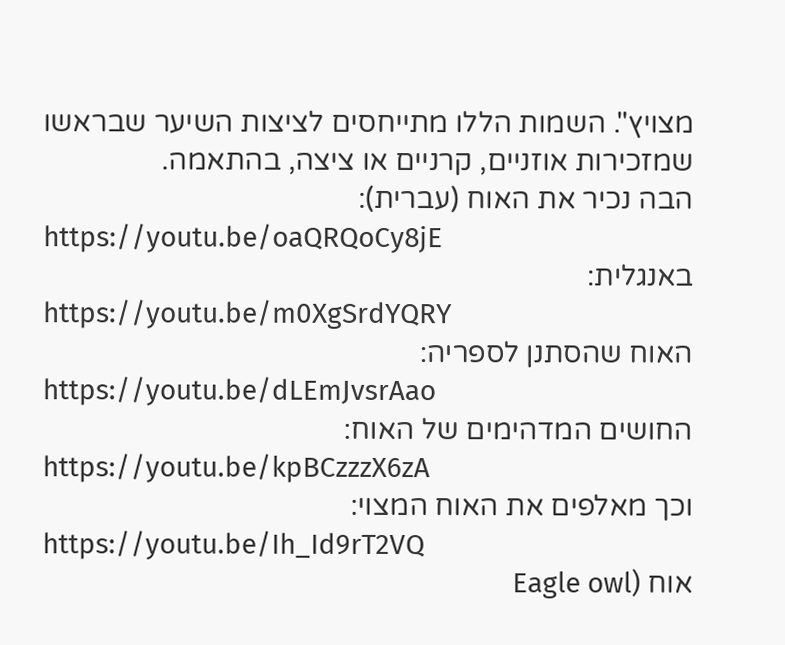מצויץ". השמות הללו מתייחסים לציצות השיער שבראשו שמזכירות אוזניים, קרניים או ציצה, בהתאמה.
הבה נכיר את האוח (עברית):
https://youtu.be/oaQRQoCy8jE
באנגלית:
https://youtu.be/m0XgSrdYQRY
האוח שהסתנן לספריה:
https://youtu.be/dLEmJvsrAao
החושים המדהימים של האוח:
https://youtu.be/kpBCzzzX6zA
וכך מאלפים את האוח המצוי:
https://youtu.be/Ih_Id9rT2VQ
אוח (Eagle owl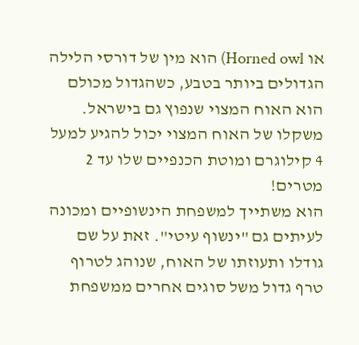או Horned owl) הוא מין של דורסי הלילה הגדולים ביותר בטבע, כשהגדול מכולם הוא האוח המצוי שנפוץ גם בישראל.
משקלו של האוח המצוי יכול להגיע למעל 4 קילוגרם ומוטת הכנפיים שלו עד 2 מטרים!
הוא משתייך למשפחת הינשופיים ומכונה לעיתים גם "ינשוף עיטי". זאת על שם גודלו ותעוזתו של האוח, שנוהג לטרוף טרף גדול משל סוגים אחרים ממשפחת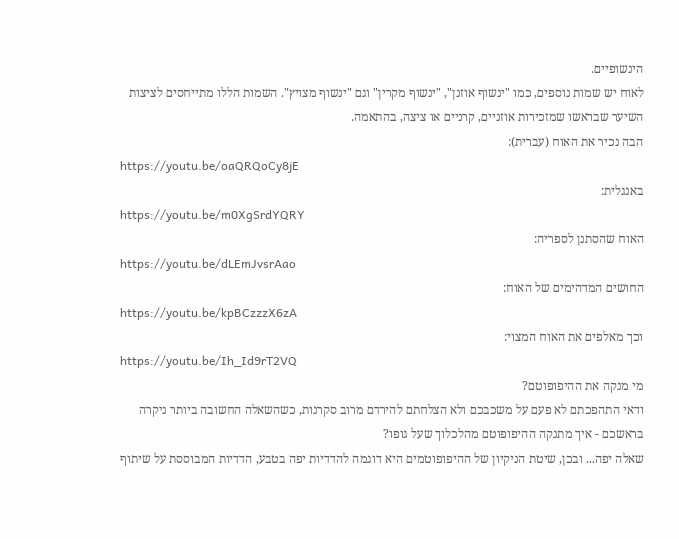הינשופיים.
לאוח יש שמות נוספים, כמו "ינשוף אוזנן", "ינשוף מקרין" וגם "ינשוף מצויץ". השמות הללו מתייחסים לציצות השיער שבראשו שמזכירות אוזניים, קרניים או ציצה, בהתאמה.
הבה נכיר את האוח (עברית):
https://youtu.be/oaQRQoCy8jE
באנגלית:
https://youtu.be/m0XgSrdYQRY
האוח שהסתנן לספריה:
https://youtu.be/dLEmJvsrAao
החושים המדהימים של האוח:
https://youtu.be/kpBCzzzX6zA
וכך מאלפים את האוח המצוי:
https://youtu.be/Ih_Id9rT2VQ
מי מנקה את ההיפופוטם?
ודאי התהפכתם לא פעם על משכבכם ולא הצלחתם להירדם מרוב סקרנות, כשהשאלה החשובה ביותר ניקרה בראשכם - איך מתנקה ההיפופוטם מהלכלוך שעל גופו?
שאלה יפה... ובכן, שיטת הניקיון של ההיפופוטמים היא דוגמה להדדיות יפה בטבע, הדדיות המבוססת על שיתוף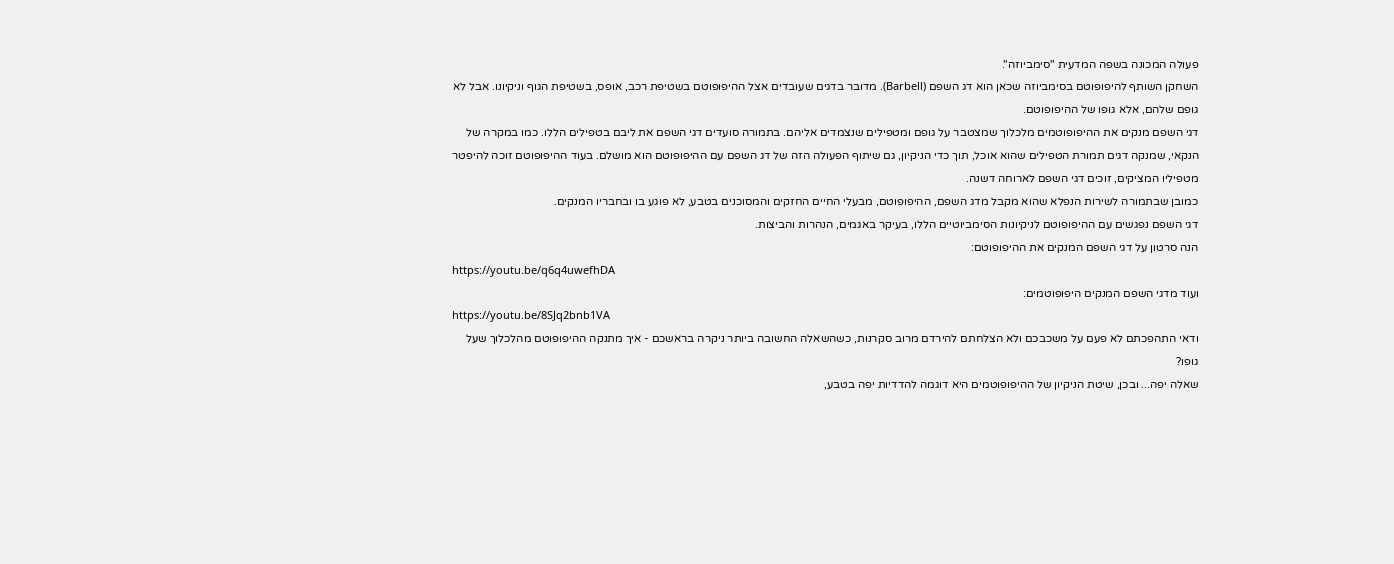פעולה המכונה בשפה המדעית "סימביוזה".
השחקן השותף להיפופוטם בסימביוזה שכאן הוא דג השפם (Barbell). מדובר בדגים שעובדים אצל ההיפופוטם בשטיפת רכב, אופס, בשטיפת הגוף וניקיונו. אבל לא גופם שלהם, אלא גופו של ההיפופוטם.
דגי השפם מנקים את ההיפופוטמים מלכלוך שמצטבר על גופם ומטפילים שנצמדים אליהם. בתמורה סועדים דגי השפם את ליבם בטפילים הללו. כמו במקרה של הנקאי, שמנקה דגים תמורת הטפילים שהוא אוכל, תוך כדי הניקיון, גם שיתוף הפעולה הזה של דג השפם עם ההיפופוטם הוא מושלם. בעוד ההיפופוטם זוכה להיפטר מטפיליו המציקים, זוכים דגי השפם לארוחה דשנה.
כמובן שבתמורה לשירות הנפלא שהוא מקבל מדג השפם, ההיפופוטם, מבעלי החיים החזקים והמסוכנים בטבע, לא פוגע בו ובחבריו המנקים.
דגי השפם נפגשים עם ההיפופוטם לניקיונות הסימביוטיים הללו, בעיקר באגמים, הנהרות והביצות.
הנה סרטון על דגי השפם המנקים את ההיפופוטם:
https://youtu.be/q6q4uwefhDA
ועוד מדגי השפם המנקים היפופוטמים:
https://youtu.be/8SJq2bnb1VA
ודאי התהפכתם לא פעם על משכבכם ולא הצלחתם להירדם מרוב סקרנות, כשהשאלה החשובה ביותר ניקרה בראשכם - איך מתנקה ההיפופוטם מהלכלוך שעל גופו?
שאלה יפה... ובכן, שיטת הניקיון של ההיפופוטמים היא דוגמה להדדיות יפה בטבע,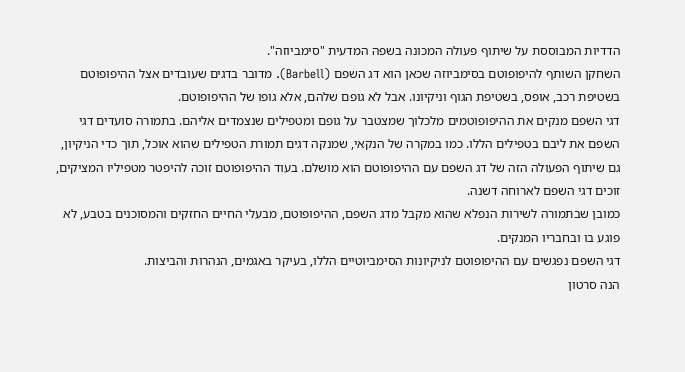הדדיות המבוססת על שיתוף פעולה המכונה בשפה המדעית "סימביוזה".
השחקן השותף להיפופוטם בסימביוזה שכאן הוא דג השפם (Barbell). מדובר בדגים שעובדים אצל ההיפופוטם בשטיפת רכב, אופס, בשטיפת הגוף וניקיונו. אבל לא גופם שלהם, אלא גופו של ההיפופוטם.
דגי השפם מנקים את ההיפופוטמים מלכלוך שמצטבר על גופם ומטפילים שנצמדים אליהם. בתמורה סועדים דגי השפם את ליבם בטפילים הללו. כמו במקרה של הנקאי, שמנקה דגים תמורת הטפילים שהוא אוכל, תוך כדי הניקיון, גם שיתוף הפעולה הזה של דג השפם עם ההיפופוטם הוא מושלם. בעוד ההיפופוטם זוכה להיפטר מטפיליו המציקים, זוכים דגי השפם לארוחה דשנה.
כמובן שבתמורה לשירות הנפלא שהוא מקבל מדג השפם, ההיפופוטם, מבעלי החיים החזקים והמסוכנים בטבע, לא פוגע בו ובחבריו המנקים.
דגי השפם נפגשים עם ההיפופוטם לניקיונות הסימביוטיים הללו, בעיקר באגמים, הנהרות והביצות.
הנה סרטון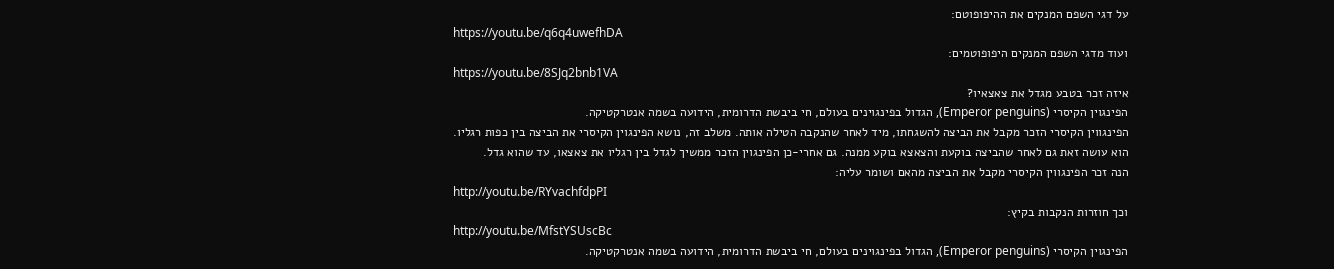על דגי השפם המנקים את ההיפופוטם:
https://youtu.be/q6q4uwefhDA
ועוד מדגי השפם המנקים היפופוטמים:
https://youtu.be/8SJq2bnb1VA
איזה זכר בטבע מגדל את צאצאיו?
הפינגוין הקיסרי (Emperor penguins), הגדול בפינגוינים בעולם, חי ביבשת הדרומית, הידועה בשמה אנטרקטיקה.
הפינגווין הקיסרי הזכר מקבל את הביצה להשגחתו, מיד לאחר שהנקבה הטילה אותה. משלב זה, נושא הפינגוין הקיסרי את הביצה בין כפות רגליו.
הוא עושה זאת גם לאחר שהביצה בוקעת והצאצא בוקע ממנה. גם אחרי-כן הפינגוין הזכר ממשיך לגדל בין רגליו את צאצאו, עד שהוא גדל.
הנה זכר הפינגווין הקיסרי מקבל את הביצה מהאם ושומר עליה:
http://youtu.be/RYvachfdpPI
וכך חוזרות הנקבות בקיץ:
http://youtu.be/MfstYSUscBc
הפינגוין הקיסרי (Emperor penguins), הגדול בפינגוינים בעולם, חי ביבשת הדרומית, הידועה בשמה אנטרקטיקה.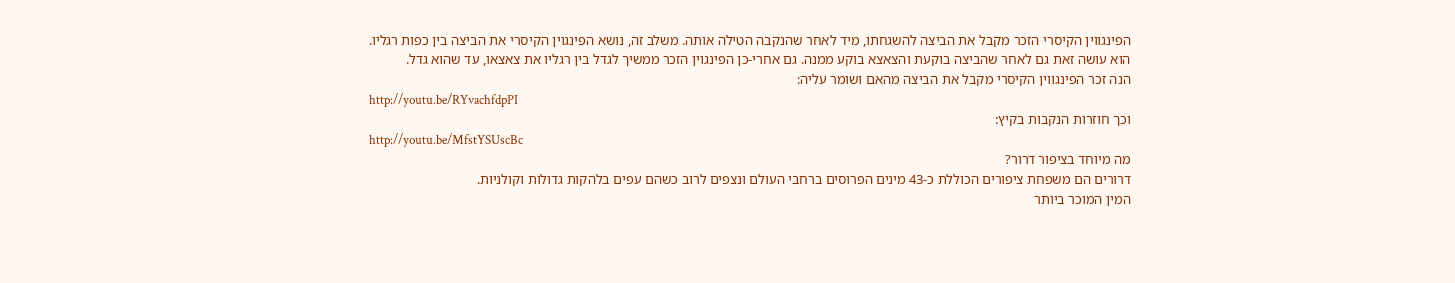הפינגווין הקיסרי הזכר מקבל את הביצה להשגחתו, מיד לאחר שהנקבה הטילה אותה. משלב זה, נושא הפינגוין הקיסרי את הביצה בין כפות רגליו.
הוא עושה זאת גם לאחר שהביצה בוקעת והצאצא בוקע ממנה. גם אחרי-כן הפינגוין הזכר ממשיך לגדל בין רגליו את צאצאו, עד שהוא גדל.
הנה זכר הפינגווין הקיסרי מקבל את הביצה מהאם ושומר עליה:
http://youtu.be/RYvachfdpPI
וכך חוזרות הנקבות בקיץ:
http://youtu.be/MfstYSUscBc
מה מיוחד בציפור דרור?
דרורים הם משפחת ציפורים הכוללת כ-43 מינים הפרוסים ברחבי העולם ונצפים לרוב כשהם עפים בלהקות גדולות וקולניות.
המין המוכר ביותר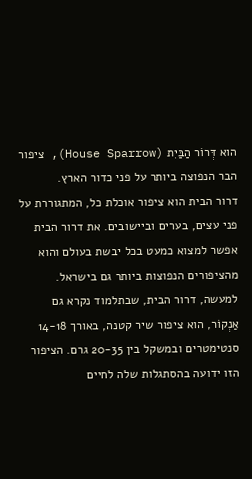הוא דְּרוֹר הַבַּיִת (House Sparrow), ציפור הבר הנפוצה ביותר על פני כדור הארץ.
דרור הבית הוא ציפור אוכלת כל, המתגוררת על פני עצים, בערים וביישובים. את דרור הבית אפשר למצוא כמעט בכל יבשת בעולם והוא מהציפורים הנפוצות ביותר גם בישראל.
למעשה, דרור הבית, שבתלמוד נקרא גם אַנְקוֹר, הוא ציפור שיר קטנה, באורך 14-18 סנטימטרים ובמשקל בין 20-35 גרם. הציפור הזו ידועה בהסתגלות שלה לחיים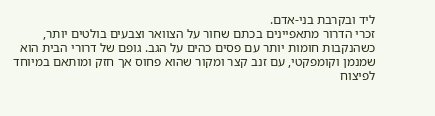ליד ובקרבת בני-אדם.
זכרי הדרור מתאפיינים בכתם שחור על הצוואר וצבעים בולטים יותר, כשהנקבות חומות יותר עם פסים כהים על הגב. גופם של דרורי הבית הוא שמנמן וקומפקטי, עם זנב קצר ומקור שהוא פחוס אך חזק ומותאם במיוחד לפיצוח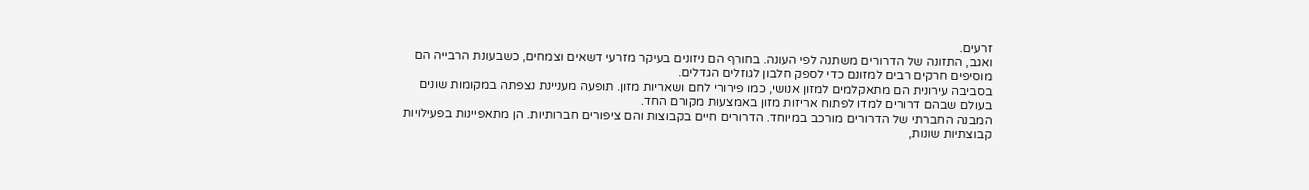זרעים.
ואגב, התזונה של הדרורים משתנה לפי העונה. בחורף הם ניזונים בעיקר מזרעי דשאים וצמחים, כשבעונת הרבייה הם מוסיפים חרקים רבים למזונם כדי לספק חלבון לגוזלים הגדלים.
בסביבה עירונית הם מתאקלמים למזון אנושי, כמו פירורי לחם ושאריות מזון. תופעה מעניינת נצפתה במקומות שונים בעולם שבהם דרורים למדו לפתוח אריזות מזון באמצעות מקורם החד.
המבנה החברתי של הדרורים מורכב במיוחד. הדרורים חיים בקבוצות והם ציפורים חברותיות. הן מתאפיינות בפעילויות קבוצתיות שונות,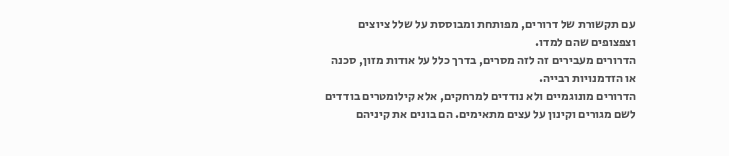עם תקשורת של דרורים, מפותחת ומבוססת על שלל ציוצים וצפצופים שהם למדו.
הדרורים מעבירים זה לזה מסרים, בדרך כלל על אודות מזון, סכנה או הזדמנויות רבייה.
הדרורים מונוגמיים ולא נודדים למרחקים, אלא קילומטרים בודדים לשם מגורים וקינון על עצים מתאימים. הם בונים את קיניהם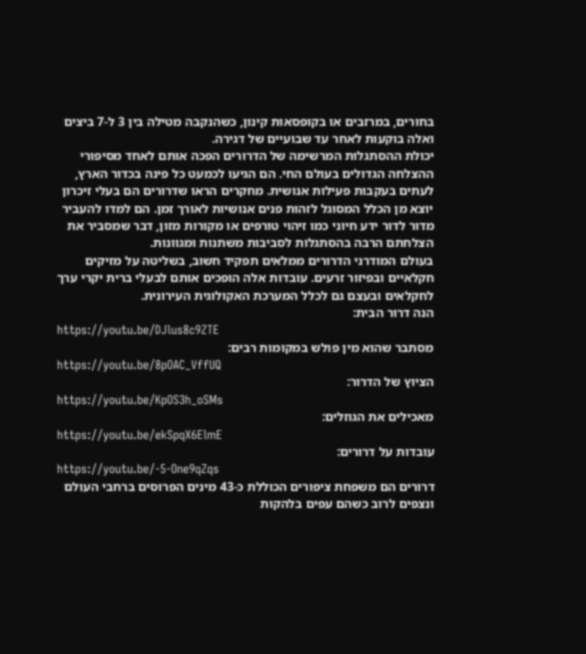בחורים, במרזבים או בקופסאות קינון, כשהנקבה מטילה בין 3 ל-7 ביצים ואלה בוקעות לאחר עד שבועיים של דגירה.
יכולת ההסתגלות המרשימה של הדרורים הפכה אותם לאחד מסיפורי ההצלחה הגדולים בעולם החי. הם הגיעו לכמעט כל פינה בכדור הארץ, לעתים בעקבות פעילות אנושית. מחקרים הראו שדרורים הם בעלי זיכרון יוצא מן הכלל המסוגל לזהות פנים אנושיות לאורך זמן. הם למדו להעביר מדור לדור ידע חיוני כמו זיהוי טורפים או מקורות מזון, דבר שמסביר את הצלחתם הרבה בהסתגלות לסביבות משתנות ומגוונות.
בעולם המודרני הדרורים ממלאים תפקיד חשוב, בשליטה על מזיקים חקלאיים ובפיזור זרעים. עובדות אלה הופכים אותם לבעלי ברית יקרי ערך לחקלאים ובעצם גם לכלל המערכת האקולוגית העירונית.
הנה דרור הבית:
https://youtu.be/DJlus8c9ZTE
מסתבר שהוא מין פולש במקומות רבים:
https://youtu.be/8pOAC_VffUQ
הציוץ של הדרור:
https://youtu.be/KpOS3h_oSMs
מאכילים את הגוזלים:
https://youtu.be/ekSpqX6ElmE
עובדות על דרורים:
https://youtu.be/-5-One9qZqs
דרורים הם משפחת ציפורים הכוללת כ-43 מינים הפרוסים ברחבי העולם ונצפים לרוב כשהם עפים בלהקות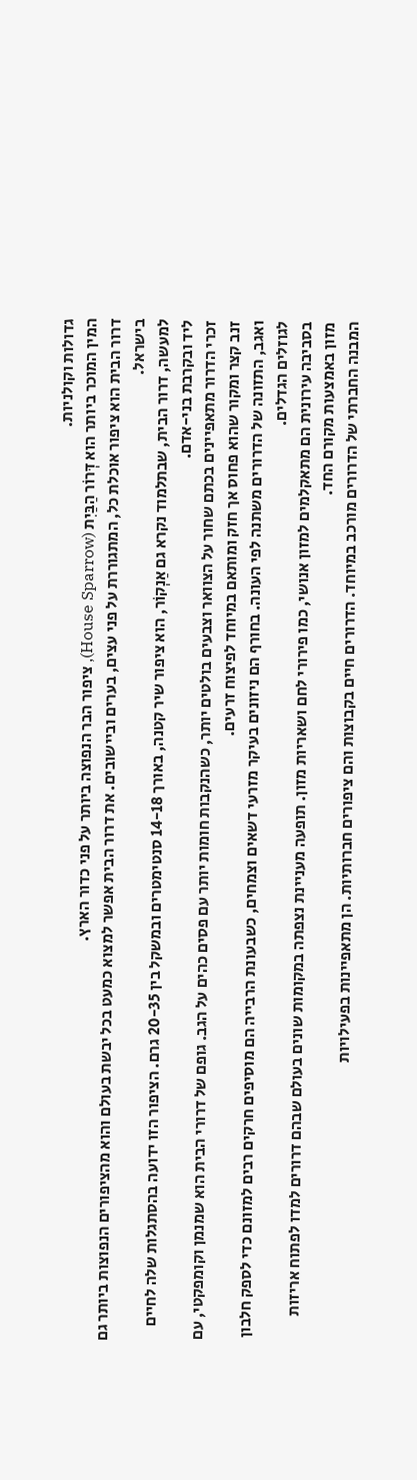גדולות וקולניות.
המין המוכר ביותר הוא דְּרוֹר הַבַּיִת (House Sparrow), ציפור הבר הנפוצה ביותר על פני כדור הארץ.
דרור הבית הוא ציפור אוכלת כל, המתגוררת על פני עצים, בערים וביישובים. את דרור הבית אפשר למצוא כמעט בכל יבשת בעולם והוא מהציפורים הנפוצות ביותר גם בישראל.
למעשה, דרור הבית, שבתלמוד נקרא גם אַנְקוֹר, הוא ציפור שיר קטנה, באורך 14-18 סנטימטרים ובמשקל בין 20-35 גרם. הציפור הזו ידועה בהסתגלות שלה לחיים ליד ובקרבת בני-אדם.
זכרי הדרור מתאפיינים בכתם שחור על הצוואר וצבעים בולטים יותר, כשהנקבות חומות יותר עם פסים כהים על הגב. גופם של דרורי הבית הוא שמנמן וקומפקטי, עם זנב קצר ומקור שהוא פחוס אך חזק ומותאם במיוחד לפיצוח זרעים.
ואגב, התזונה של הדרורים משתנה לפי העונה. בחורף הם ניזונים בעיקר מזרעי דשאים וצמחים, כשבעונת הרבייה הם מוסיפים חרקים רבים למזונם כדי לספק חלבון לגוזלים הגדלים.
בסביבה עירונית הם מתאקלמים למזון אנושי, כמו פירורי לחם ושאריות מזון. תופעה מעניינת נצפתה במקומות שונים בעולם שבהם דרורים למדו לפתוח אריזות מזון באמצעות מקורם החד.
המבנה החברתי של הדרורים מורכב במיוחד. הדרורים חיים בקבוצות והם ציפורים חברותיות. הן מתאפיינות בפעילויות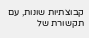קבוצתיות שונות, עם תקשורת של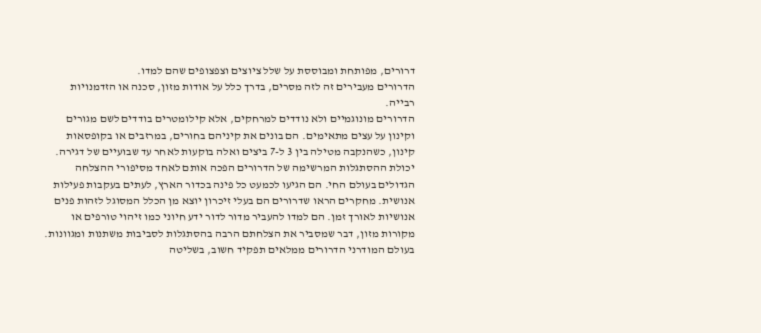דרורים, מפותחת ומבוססת על שלל ציוצים וצפצופים שהם למדו.
הדרורים מעבירים זה לזה מסרים, בדרך כלל על אודות מזון, סכנה או הזדמנויות רבייה.
הדרורים מונוגמיים ולא נודדים למרחקים, אלא קילומטרים בודדים לשם מגורים וקינון על עצים מתאימים. הם בונים את קיניהם בחורים, במרזבים או בקופסאות קינון, כשהנקבה מטילה בין 3 ל-7 ביצים ואלה בוקעות לאחר עד שבועיים של דגירה.
יכולת ההסתגלות המרשימה של הדרורים הפכה אותם לאחד מסיפורי ההצלחה הגדולים בעולם החי. הם הגיעו לכמעט כל פינה בכדור הארץ, לעתים בעקבות פעילות אנושית. מחקרים הראו שדרורים הם בעלי זיכרון יוצא מן הכלל המסוגל לזהות פנים אנושיות לאורך זמן. הם למדו להעביר מדור לדור ידע חיוני כמו זיהוי טורפים או מקורות מזון, דבר שמסביר את הצלחתם הרבה בהסתגלות לסביבות משתנות ומגוונות.
בעולם המודרני הדרורים ממלאים תפקיד חשוב, בשליטה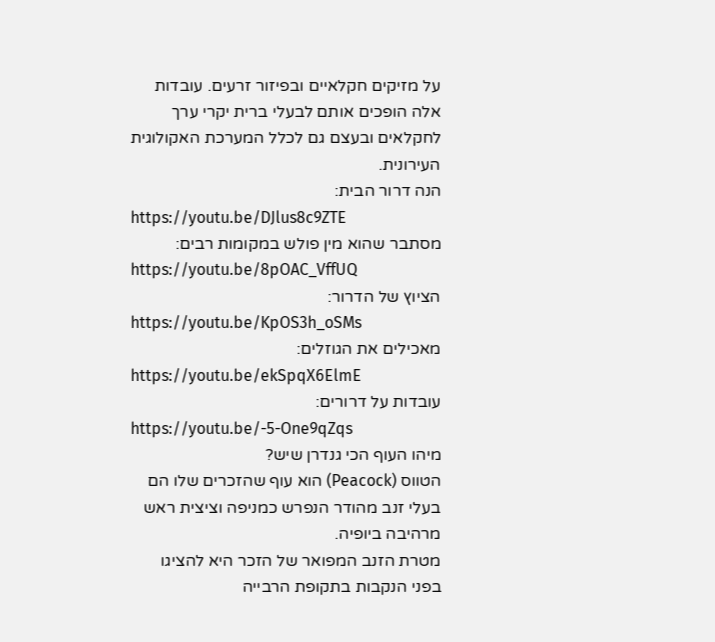על מזיקים חקלאיים ובפיזור זרעים. עובדות אלה הופכים אותם לבעלי ברית יקרי ערך לחקלאים ובעצם גם לכלל המערכת האקולוגית העירונית.
הנה דרור הבית:
https://youtu.be/DJlus8c9ZTE
מסתבר שהוא מין פולש במקומות רבים:
https://youtu.be/8pOAC_VffUQ
הציוץ של הדרור:
https://youtu.be/KpOS3h_oSMs
מאכילים את הגוזלים:
https://youtu.be/ekSpqX6ElmE
עובדות על דרורים:
https://youtu.be/-5-One9qZqs
מיהו העוף הכי גנדרן שיש?
הטווס (Peacock) הוא עוף שהזכרים שלו הם בעלי זנב מהודר הנפרש כמניפה וציצית ראש מרהיבה ביופיה.
מטרת הזנב המפואר של הזכר היא להציגו בפני הנקבות בתקופת הרבייה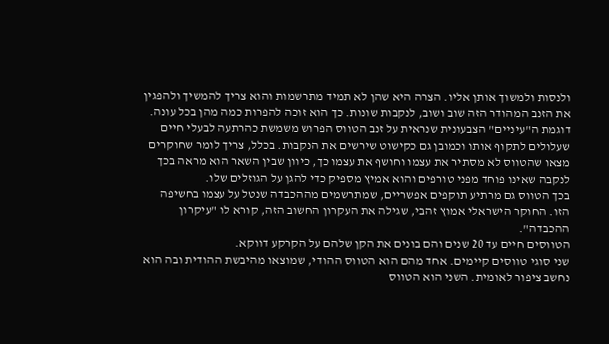ולנסות ולמשוך אותן אליו. הצרה היא שהן לא תמיד מתרשמות והוא צריך להמשיך ולהפגין את הזנב המהודר הזה שוב ושוב, לנקבות שונות. כך הוא זוכה להפרות כמה מהן בכל עונה.
דוגמת ה"עיניים" הצבעונית שנראית על זנב הטווס הפרוש משמשת כהרתעה לבעלי חיים שעלולים לתקוף אותו וכמובן גם כקישוט שירשים את הנקבות. בכלל, צריך לומר שחוקרים מצאו שהטווס לא מסתיר את עצמו וחושף את עצמו כך, כיוון שבין השאר הוא מראה בכך לנקבה שאינו פוחד מפני טורפים והוא אמיץ מספיק כדי להגן על הגוזלים שלו.
בכך הטווס גם מרתיע תוקפים אפשריים, שמתרשמים מההכבדה שנטל על עצמו בחשיפה הזו. החוקר הישראלי אמוץ זהבי, שגילה את העקרון החשוב הזה, קורא לו "עיקרון ההכבדה".
הטווסים חיים עד 20 שנים והם בונים את הקן שלהם על הקרקע דווקא.
שני סוגי טווסים קיימים. אחד מהם הוא הטווס ההודי, שמוצאו מהיבשת ההודית ובה הוא נחשב ציפור לאומית. השני הוא הטווס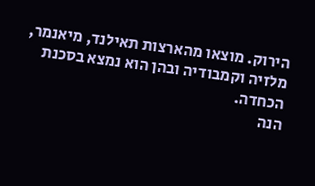הירוק. מוצאו מהארצות תאילנד, מיאנמר, מלזיה וקמבודיה ובהן הוא נמצא בסכנת הכחדה.
הנה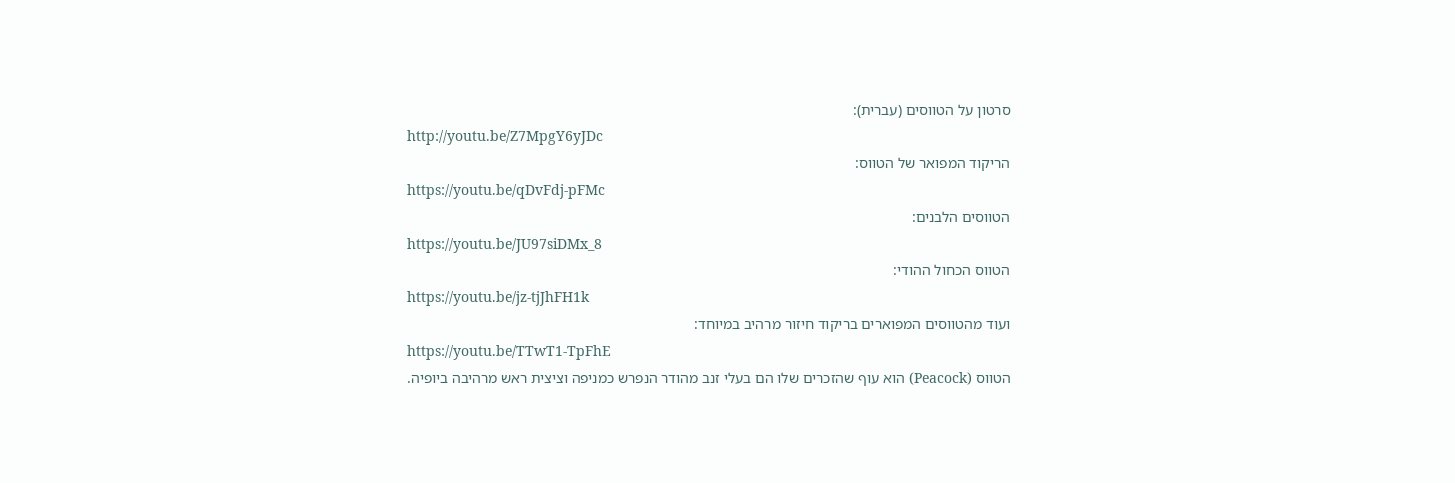סרטון על הטווסים (עברית):
http://youtu.be/Z7MpgY6yJDc
הריקוד המפואר של הטווס:
https://youtu.be/qDvFdj-pFMc
הטווסים הלבנים:
https://youtu.be/JU97siDMx_8
הטווס הכחול ההודי:
https://youtu.be/jz-tjJhFH1k
ועוד מהטווסים המפוארים בריקוד חיזור מרהיב במיוחד:
https://youtu.be/TTwT1-TpFhE
הטווס (Peacock) הוא עוף שהזכרים שלו הם בעלי זנב מהודר הנפרש כמניפה וציצית ראש מרהיבה ביופיה.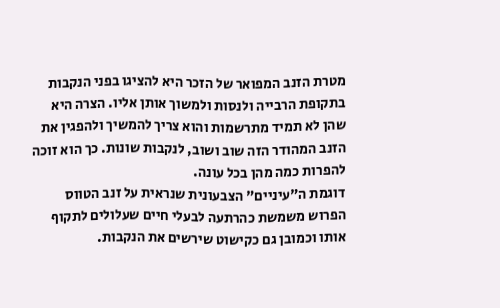מטרת הזנב המפואר של הזכר היא להציגו בפני הנקבות בתקופת הרבייה ולנסות ולמשוך אותן אליו. הצרה היא שהן לא תמיד מתרשמות והוא צריך להמשיך ולהפגין את הזנב המהודר הזה שוב ושוב, לנקבות שונות. כך הוא זוכה להפרות כמה מהן בכל עונה.
דוגמת ה"עיניים" הצבעונית שנראית על זנב הטווס הפרוש משמשת כהרתעה לבעלי חיים שעלולים לתקוף אותו וכמובן גם כקישוט שירשים את הנקבות.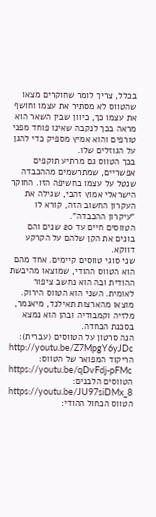בכלל, צריך לומר שחוקרים מצאו שהטווס לא מסתיר את עצמו וחושף את עצמו כך, כיוון שבין השאר הוא מראה בכך לנקבה שאינו פוחד מפני טורפים והוא אמיץ מספיק כדי להגן על הגוזלים שלו.
בכך הטווס גם מרתיע תוקפים אפשריים, שמתרשמים מההכבדה שנטל על עצמו בחשיפה הזו. החוקר הישראלי אמוץ זהבי, שגילה את העקרון החשוב הזה, קורא לו "עיקרון ההכבדה".
הטווסים חיים עד 20 שנים והם בונים את הקן שלהם על הקרקע דווקא.
שני סוגי טווסים קיימים. אחד מהם הוא הטווס ההודי, שמוצאו מהיבשת ההודית ובה הוא נחשב ציפור לאומית. השני הוא הטווס הירוק. מוצאו מהארצות תאילנד, מיאנמר, מלזיה וקמבודיה ובהן הוא נמצא בסכנת הכחדה.
הנה סרטון על הטווסים (עברית):
http://youtu.be/Z7MpgY6yJDc
הריקוד המפואר של הטווס:
https://youtu.be/qDvFdj-pFMc
הטווסים הלבנים:
https://youtu.be/JU97siDMx_8
הטווס הכחול ההודי: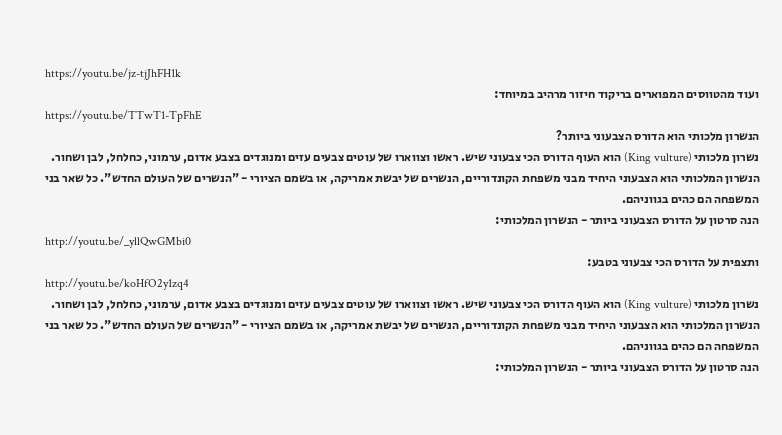https://youtu.be/jz-tjJhFH1k
ועוד מהטווסים המפוארים בריקוד חיזור מרהיב במיוחד:
https://youtu.be/TTwT1-TpFhE
הנשרון מלכותי הוא הדורס הצבעוני ביותר?
נשרון מלכותי (King vulture) הוא העוף הדורס הכי צבעוני שיש. ראשו וצווארו של עוטים צבעים עזים ומנוגדים בצבע אדום, ערמוני, כחלחל, לבן ושחור.
הנשרון המלכותי הוא הצבעוני היחיד מבני משפחת הקונדוריים, הנשרים של יבשת אמריקה, או בשמם הציורי - "הנשרים של העולם החדש". כל שאר בני המשפחה הם כהים בגווניהם.
הנה סרטון על הדורס הצבעוני ביותר - הנשרון המלכותי:
http://youtu.be/_yllQwGMbi0
ותצפית על הדורס הכי צבעוני בטבע:
http://youtu.be/koHfO2y1zq4
נשרון מלכותי (King vulture) הוא העוף הדורס הכי צבעוני שיש. ראשו וצווארו של עוטים צבעים עזים ומנוגדים בצבע אדום, ערמוני, כחלחל, לבן ושחור.
הנשרון המלכותי הוא הצבעוני היחיד מבני משפחת הקונדוריים, הנשרים של יבשת אמריקה, או בשמם הציורי - "הנשרים של העולם החדש". כל שאר בני המשפחה הם כהים בגווניהם.
הנה סרטון על הדורס הצבעוני ביותר - הנשרון המלכותי: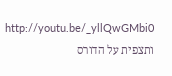http://youtu.be/_yllQwGMbi0
ותצפית על הדורס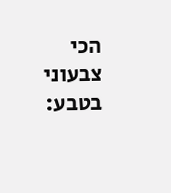הכי צבעוני בטבע: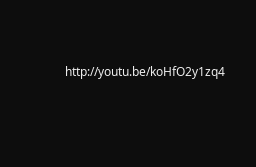http://youtu.be/koHfO2y1zq4